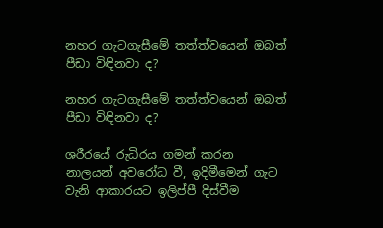නහර ගැටගැසීමේ තත්ත්වයෙන් ඔබත් පීඩා විඳිනවා ද?

නහර ගැටගැසීමේ තත්ත්වයෙන් ඔබත් පීඩා විඳිනවා ද?

ශරීරයේ රුධිරය ගමන් කරන නාලයන් අවරෝධ වී, ඉදිමීමෙන් ගැට වැනි ආකාරයට ඉලිප්පී දිස්වීම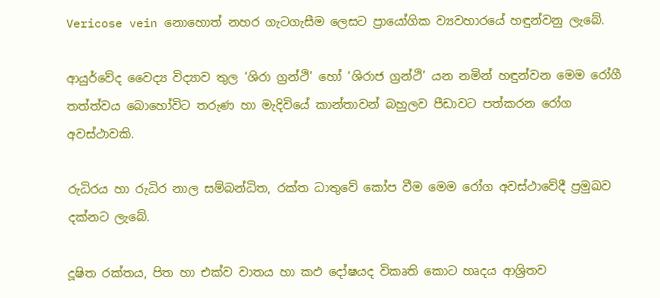Vericose vein නොහොත් නහර ගැටගැසීම ලෙසට ප්‍රායෝගික ව්‍යවහාරයේ හඳුන්වනු ලැබේ.

ආයුර්වේද වෛද්‍ය විද්‍යාව තුල ‘ශිරා ග්‍රන්ථි’ හෝ ‘ශිරාජ ග්‍රන්ථි’ යන නමින් හඳුන්වන මෙම රෝගී තත්ත්වය බොහෝවිට තරුණ හා මැදිවියේ කාන්තාවන් බහුලව පීඩාවට පත්කරන රෝග අවස්ථාවකි.

රුධිරය හා රුධිර නාල සම්බන්ධිත, රක්ත ධාතුවේ කෝප වීම මෙම රෝග අවස්ථාවේදී ප්‍රමුඛව දක්නට ලැබේ.

දූෂිත රක්තය, පිත හා එක්ව වාතය හා කඵ දෝෂයද විකෘති කොට හෘදය ආශ්‍රිතව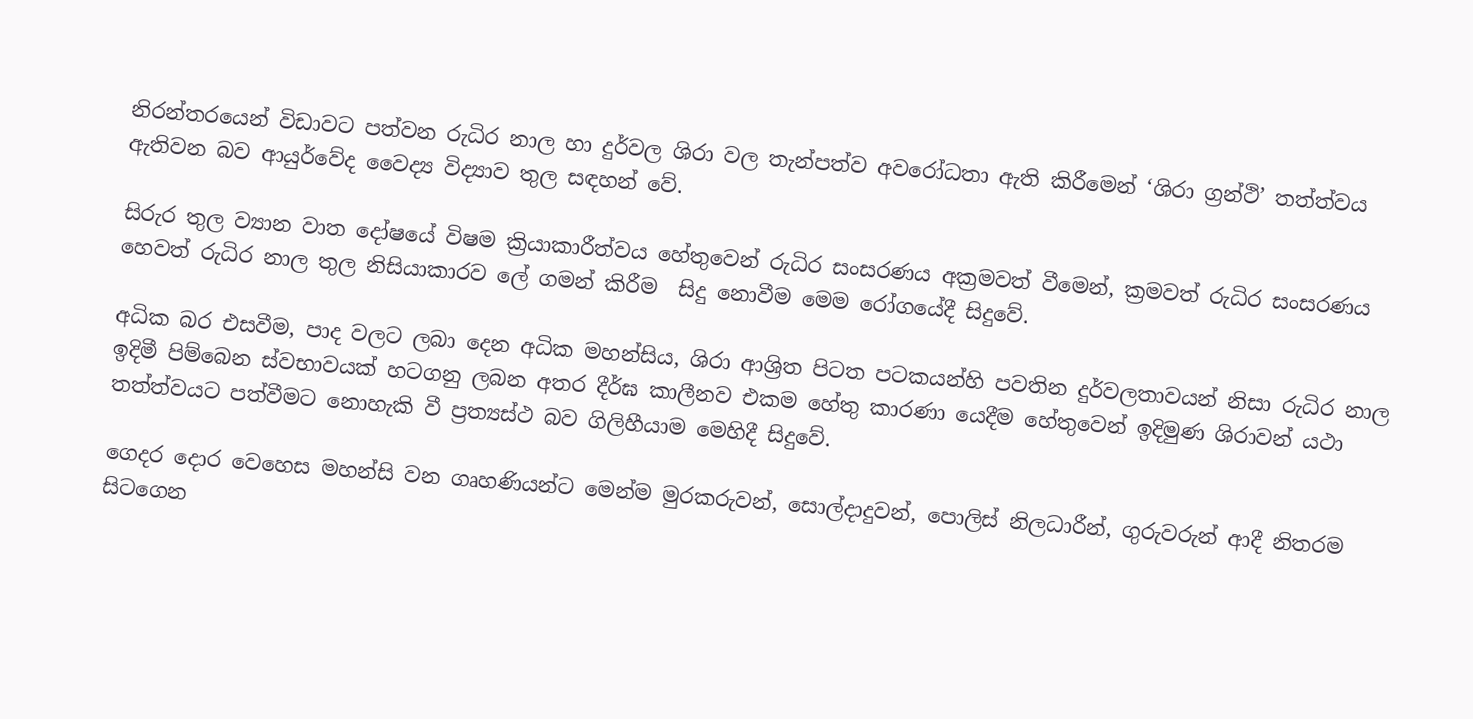නිරන්තරයෙන් විඩාවට පත්වන රුධිර නාල හා දුර්වල ශිරා වල තැන්පත්ව අවරෝධතා ඇති කිරීමෙන් ‘ශිරා ග්‍රන්ථි’ තත්ත්වය ඇතිවන බව ආයුර්වේද වෛද්‍ය විද්‍යාව තුල සඳහන් වේ.

සිරුර තුල ව්‍යාන වාත දෝෂයේ විෂම ක්‍රියාකාරීත්වය හේතුවෙන් රුධිර සංසරණය අක්‍රමවත් වීමෙන්, ක්‍රමවත් රුධිර සංසරණය හෙවත් රුධිර නාල තුල නිසියාකාරව ලේ ගමන් කිරීම  සිදු නොවීම මෙම රෝගයේදී සිදුවේ.

අධික බර එසවීම, පාද වලට ලබා දෙන අධික මහන්සිය, ශිරා ආශ්‍රිත පිටත පටකයන්හි පවතින දුර්වලතාවයන් නිසා රුධිර නාල ඉදිමී පිම්බෙන ස්වභාවයක් හටගනු ලබන අතර දීර්ඝ කාලීනව එකම හේතු කාරණා යෙදීම හේතුවෙන් ඉදිමුණ ශිරාවන් යථා තත්ත්වයට පත්වීමට නොහැකි වී ප්‍රත්‍යස්ථ බව ගිලිහීයාම මෙහිදී සිදුවේ.

ගෙදර දොර වෙහෙස මහන්සි වන ගෘහණියන්ට මෙන්ම මුරකරුවන්, සොල්දාදුවන්, පොලිස් නිලධාරීන්, ගුරුවරුන් ආදී නිතරම සිටගෙන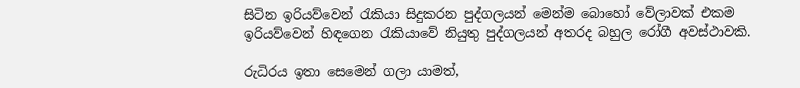සිටින ඉරියව්වෙන් රැකියා සිදුකරන පුද්ගලයන් මෙන්ම බොහෝ වේලාවක් එකම ඉරියව්වෙන් හිඳගෙන රැකියාවේ නියුතු පුද්ගලයන් අතරද බහුල රෝගී අවස්ථාවකි.

රුධිරය ඉතා සෙමෙන් ගලා යාමත්,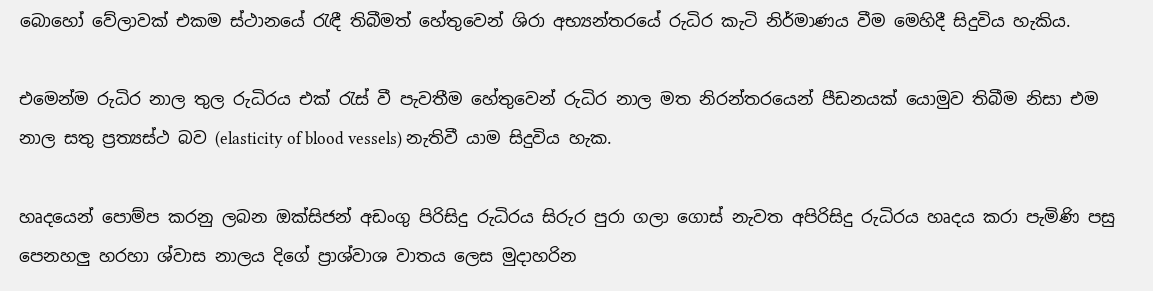බොහෝ වේලාවක් එකම ස්ථානයේ රැඳී තිබීමත් හේතුවෙන් ශිරා අභ්‍යන්තරයේ රුධිර කැටි නිර්මාණය වීම මෙහිදී සිදුවිය හැකිය.

එමෙන්ම රුධිර නාල තුල රුධිරය එක් රැස් වී පැවතීම හේතුවෙන් රුධිර නාල මත නිරන්තරයෙන් පීඩනයක් යොමුව තිබීම නිසා එම නාල සතු ප්‍රත්‍යස්ථ බව (elasticity of blood vessels) නැතිවී යාම සිදුවිය හැක.

හෘදයෙන් පොම්ප කරනු ලබන ඔක්සිජන් අඩංගු පිරිසිදු රුධිරය සිරුර පුරා ගලා ගොස් නැවත අපිරිසිදු රුධිරය හෘදය කරා පැමිණි පසු පෙනහලු හරහා ශ්වාස නාලය දිගේ ප්‍රාශ්වාශ වාතය ලෙස මුදාහරින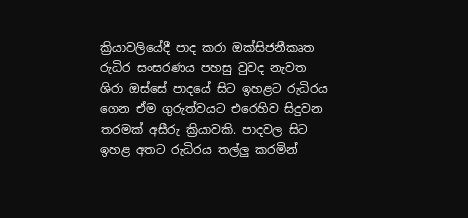ක්‍රියාවලියේදී පාද කරා ඔක්සිජනීකෘත රුධිර සංසරණය පහසු වුවද නැවත ශිරා ඔස්සේ පාදයේ සිට ඉහළට රුධිරය ගෙන ඒම ගුරුත්වයට එරෙහිව සිදුවන තරමක් අසීරු ක්‍රියාවකි. පාදවල සිට ඉහළ අතට රුධිරය තල්ලු කරමින්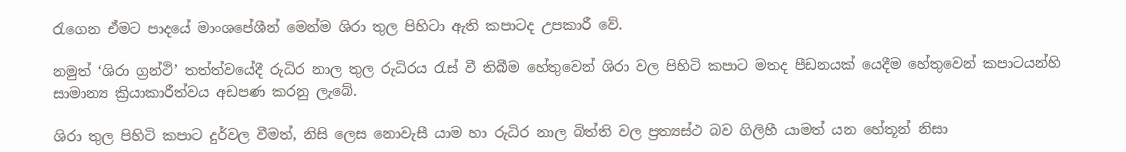රැගෙන ඒමට පාදයේ මාංශපේශීන් මෙන්ම ශිරා තුල පිහිටා ඇති කපාටද උපකාරී වේ.

නමුත් ‘ශිරා ග්‍රන්ථි’ තත්ත්වයේදී රුධිර නාල තුල රුධිරය රැස් වී තිබීම හේතුවෙන් ශිරා වල පිහිටි කපාට මතද පීඩනයක් යෙදීම හේතුවෙන් කපාටයන්හි සාමාන්‍ය ක්‍රියාකාරීත්වය අඩපණ කරනු ලැබේ.

ශිරා තුල පිහිටි කපාට දුර්වල වීමත්, නිසි ලෙස නොවැසී යාම හා රුධිර නාල බිත්ති වල ප්‍රත්‍යස්ථ බව ගිලිහී යාමත් යන හේතූන් නිසා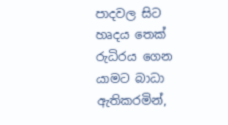පාදවල සිට හෘදය තෙක් රුධිරය ගෙන යාමට බාධා ඇතිකරමින්,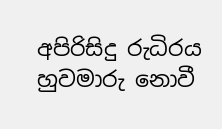අපිරිසිදු රුධිරය හුවමාරු නොවී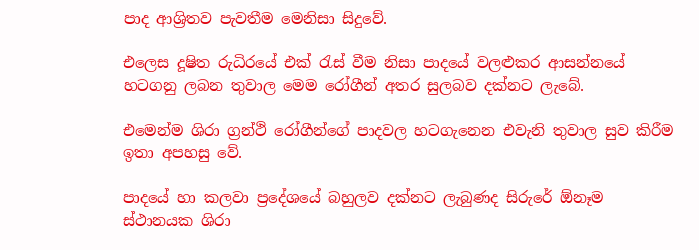පාද ආශ්‍රිතව පැවතීම මෙනිසා සිදුවේ.

එලෙස දූෂිත රුධිරයේ එක් රැස් වීම නිසා පාදයේ වලළුකර ආසන්නයේ හටගනු ලබන තුවාල මෙම රෝගීන් අතර සුලබව දක්නට ලැබේ.

එමෙන්ම ශිරා ග්‍රන්ථි රෝගීන්ගේ පාදවල හටගැනෙන එවැනි තුවාල සුව කිරීම ඉතා අපහසු වේ.

පාදයේ හා කලවා ප්‍රදේශයේ බහුලව දක්නට ලැබුණද සිරුරේ ඕනෑම ස්ථානයක ශිරා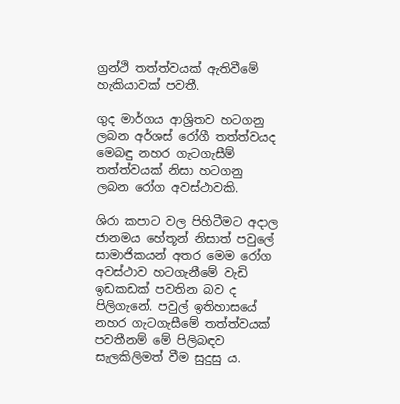ග්‍රන්ථි තත්ත්වයක් ඇතිවීමේ හැකියාවක් පවතී.

ගුද මාර්ගය ආශ්‍රිතව හටගනු ලබන අර්ශස් රෝගී තත්ත්වයද මෙබඳු නහර ගැටගැසීම් තත්ත්වයක් නිසා හටගනු ලබන රෝග අවස්ථාවකි.

ශිරා කපාට වල පිහිටීමට අදාල ජානමය හේතූන් නිසාත් පවුලේ සාමාජිකයන් අතර මෙම රෝග අවස්ථාව හටගැනීමේ වැඩි ඉඩකඩක් පවතින බව ද පිලිගැනේ. පවුල් ඉතිහාසයේ නහර ගැටගැසීමේ තත්ත්වයක් පවතීනම් මේ පිලිබඳව සැලකිලිමත් වීම සුදුසු ය.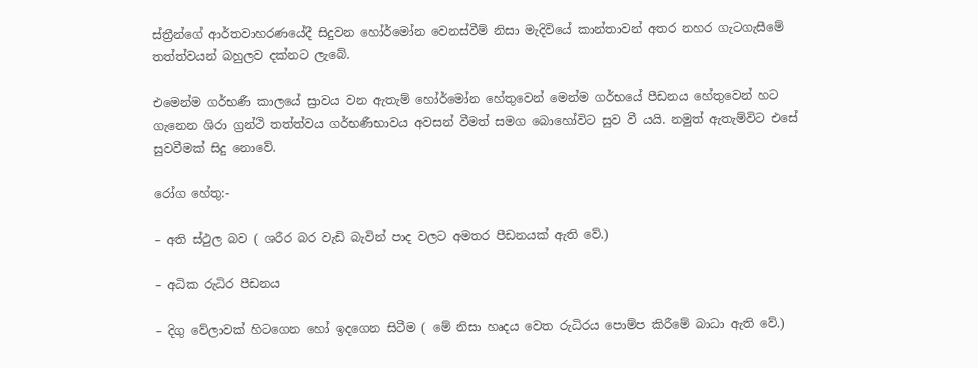ස්ත්‍රීන්ගේ ආර්තවාහරණයේදී සිදුවන හෝර්මෝන වෙනස්වීම් නිසා මැදිවියේ කාන්තාවන් අතර නහර ගැටගැසීමේ තත්ත්වයන් බහුලව දක්නට ලැබේ.

එමෙන්ම ගර්භණී කාලයේ ස්‍රාවය වන ඇතැම් හෝර්මෝන හේතුවෙන් මෙන්ම ගර්භයේ පීඩනය හේතුවෙන් හට ගැනෙන ශිරා ග්‍රන්ථි තත්ත්වය ගර්භණීභාවය අවසන් වීමත් සමග බොහෝවිට සුව වී යයි. නමුත් ඇතැම්විට එසේ සුවවීමක් සිදු නොවේ.

රෝග හේතු:-

– අති ස්ථුල බව ( ශරීර බර වැඩි බැවින් පාද වලට අමතර පීඩනයක් ඇති වේ.)

– අධික රුධිර පීඩනය

– දිගු වේලාවක් හිටගෙන හෝ ඉදගෙන සිටීම ( මේ නිසා හෘදය වෙත රුධිරය පොම්ප කිරීමේ බාධා ඇති වේ.)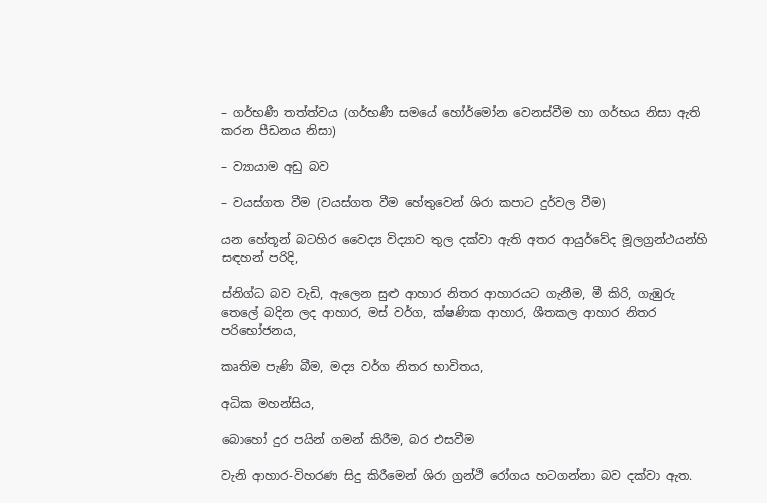– ගර්භණී තත්ත්වය (ගර්භණී සමයේ හෝර්මෝන වෙනස්වීම හා ගර්භය නිසා ඇති කරන පීඩනය නිසා)

– ව්‍යායාම අඩු බව

– වයස්ගත වීම (වයස්ගත වීම හේතුවෙන් ශිරා කපාට දුර්වල වීම)

යන හේතූන් බටහිර වෛද්‍ය විද්‍යාව තුල දක්වා ඇති අතර ආයුර්වේද මූලග්‍රන්ථයන්හි සඳහන් පරිදි,

ස්නිග්ධ බව වැඩි, ඇලෙන සුළු ආහාර නිතර ආහාරයට ගැනීම, මී කිරි, ගැඹුරු තෙලේ බදින ලද ආහාර, මස් වර්ග, ක්ෂණික ආහාර, ශීතකල ආහාර නිතර පරිභෝජනය,

කෘතිම පැණි බීම, මද්‍ය වර්ග නිතර භාවිතය,

අධික මහන්සිය,

බොහෝ දුර පයින් ගමන් කිරීම, බර එසවීම

වැනි ආහාර-විහරණ සිදු කිරීමෙන් ශිරා ග්‍රන්ථි රෝගය හටගන්නා බව දක්වා ඇත.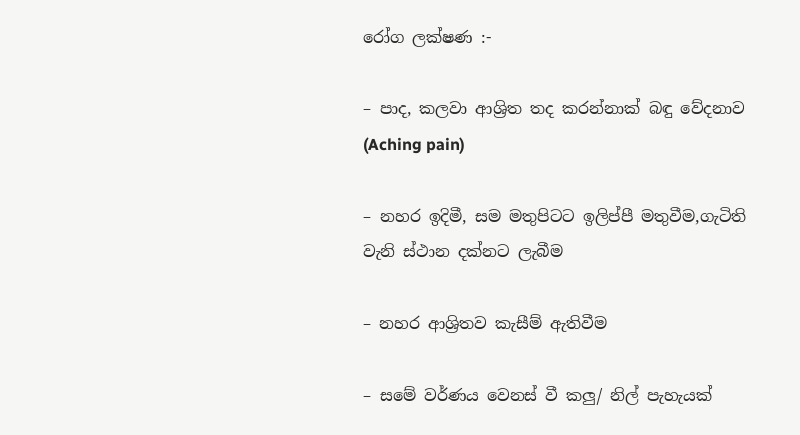රෝග ලක්ෂණ :-

– පාද, කලවා ආශ්‍රිත තද කරන්නාක් බඳු වේදනාව (Aching pain)

– නහර ඉදිමී, සම මතුපිටට ඉලිප්පී මතුවීම,ගැටිති වැනි ස්ථාන දක්නට ලැබීම

– නහර ආශ්‍රිතව කැසීම් ඇතිවීම

– සමේ වර්ණය වෙනස් වී කලු/ නිල් පැහැයක්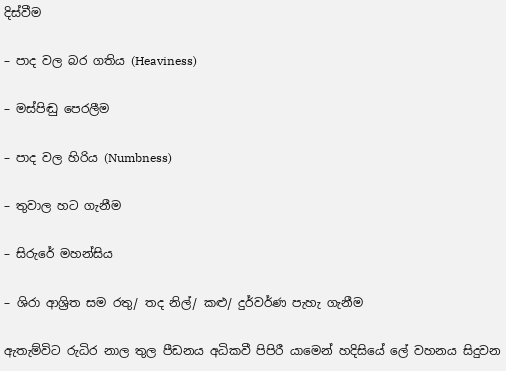දිස්වීම

– පාද වල බර ගතිය (Heaviness)

– මස්පිඬු පෙරලීම

– පාද වල හිරිය (Numbness)

– තුවාල හට ගැනීම

– සිරුරේ මහන්සිය

– ශිරා ආශ්‍රිත සම රතු/ තද නිල්/ කළු/ දුර්වර්ණ පැහැ ගැනීම

ඇතැම්විට රුධිර නාල තුල පීඩනය අධිකවී පිපිරී යාමෙන් හදිසියේ ලේ වහනය සිදුවන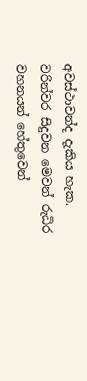අවස්ථාවන්ද දැකිය හැක. වරින්වර සිදුවන මෙවන් රුධිර වහනයන් හේතුවෙන්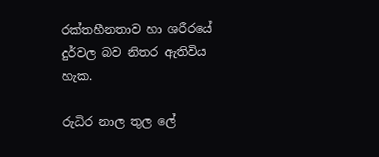රක්තහීනතාව හා ශරීරයේ දුර්වල බව නිතර ඇතිවිය හැක.

රුධිර නාල තුල ලේ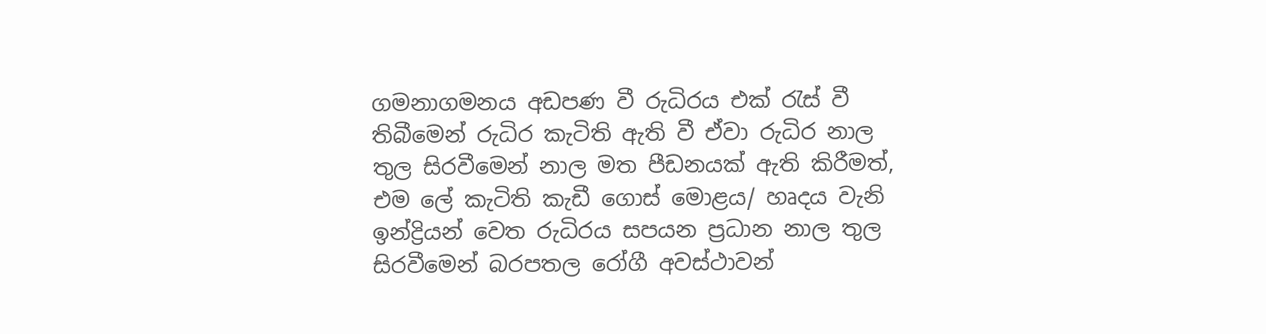ගමනාගමනය අඩපණ වී රුධිරය එක් රැස් වී තිබීමෙන් රුධිර කැටිති ඇති වී ඒවා රුධිර නාල තුල සිරවීමෙන් නාල මත පීඩනයක් ඇති කිරීමත්, එම ලේ කැටිති කැඩී ගොස් මොළය/ හෘදය වැනි ඉන්ද්‍රියන් වෙත රුධිරය සපයන ප්‍රධාන නාල තුල සිරවීමෙන් බරපතල රෝගී අවස්ථාවන්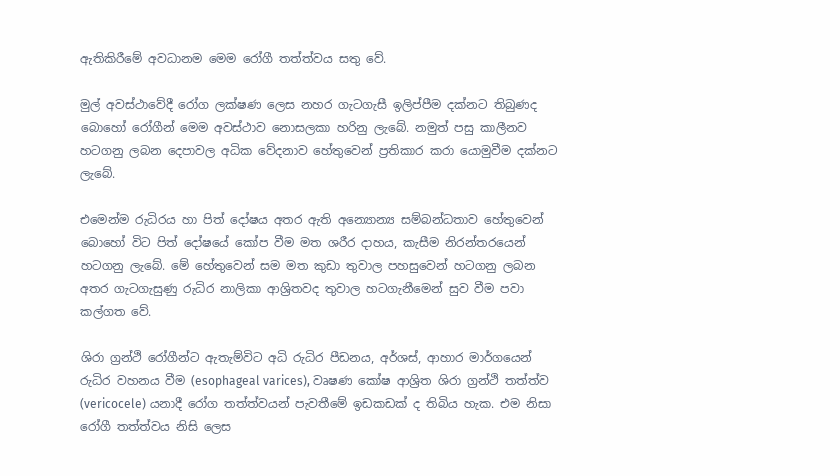ඇතිකිරීමේ අවධානම මෙම රෝගී තත්ත්වය සතු වේ.

මුල් අවස්ථාවේදී ‍රෝග ලක්ෂණ ලෙස නහර ගැටගැසී ඉලිප්පීම දක්නට තිබුණද බොහෝ රෝගීන් මෙම අවස්ථාව නොසලකා හරිනු ලැබේ. නමුත් පසු කාලීනව හටගනු ලබන දෙපාවල අධික වේදනාව හේතුවෙන් ප්‍රතිකාර කරා යොමුවීම දක්නට ලැබේ.

එමෙන්ම රුධිරය හා පිත් දෝෂය අතර ඇති අන්‍යොන්‍ය සම්බන්ධතාව හේතුවෙන් බොහෝ විට පිත් දෝෂයේ කෝප වීම මත ශරීර දාහය, කැසීම නිරන්තරයෙන් හටගනු ලැබේ. මේ හේතුවෙන් සම මත කුඩා තුවාල පහසුවෙන් හටගනු ලබන අතර ගැටගැසුණු රුධිර නාලිකා ආශ්‍රිතවද තුවාල හටගැනීමෙන් සුව වීම පවා කල්ගත වේ.

ශිරා ග්‍රන්ථි රෝගීන්ට ඇතැම්විට අධි රුධිර පීඩනය, අර්ශස්, ආහාර මාර්ගයෙන් රුධිර වහනය වීම (esophageal varices), වෘෂණ කෝෂ ආශ්‍රිත ශිරා ග්‍රන්ථි තත්ත්ව (vericocele) යනාදී රෝග තත්ත්වයන් පැවතීමේ ඉඩකඩක් ද තිබිය හැක. එම නිසා රෝගී තත්ත්වය නිසි ලෙස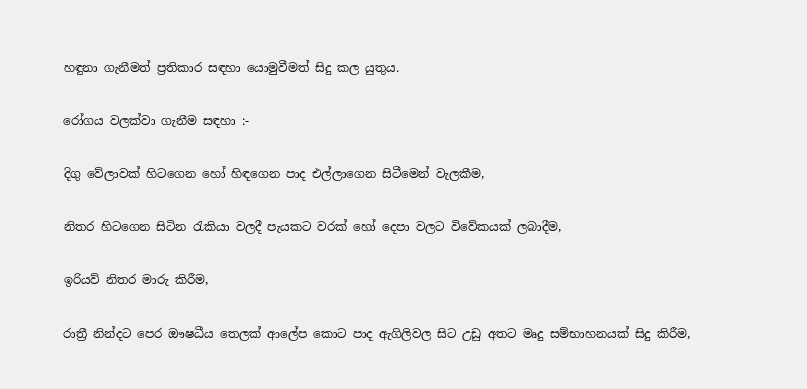හඳුනා ගැනීමත් ප්‍රතිකාර සඳහා යොමුවීමත් සිදු කල යුතුය.

රෝගය වලක්වා ගැනීම සඳහා :-

දිගු වේලාවක් හිටගෙන හෝ හිඳගෙන පාද එල්ලාගෙන සිටීමෙන් වැලකීම,

නිතර හිටගෙන සිටින රැකියා වලදී පැයකට වරක් හෝ දෙපා වලට විවේකයක් ලබාදීම,

ඉරියව් නිතර මාරු කිරීම,

රාත්‍රී නින්දට පෙර ඖෂධීය තෙලක් ආලේප කොට පාද ඇගිලිවල සිට උඩු අතට මෘදු සම්භාහනයක් සිදු කිරීම,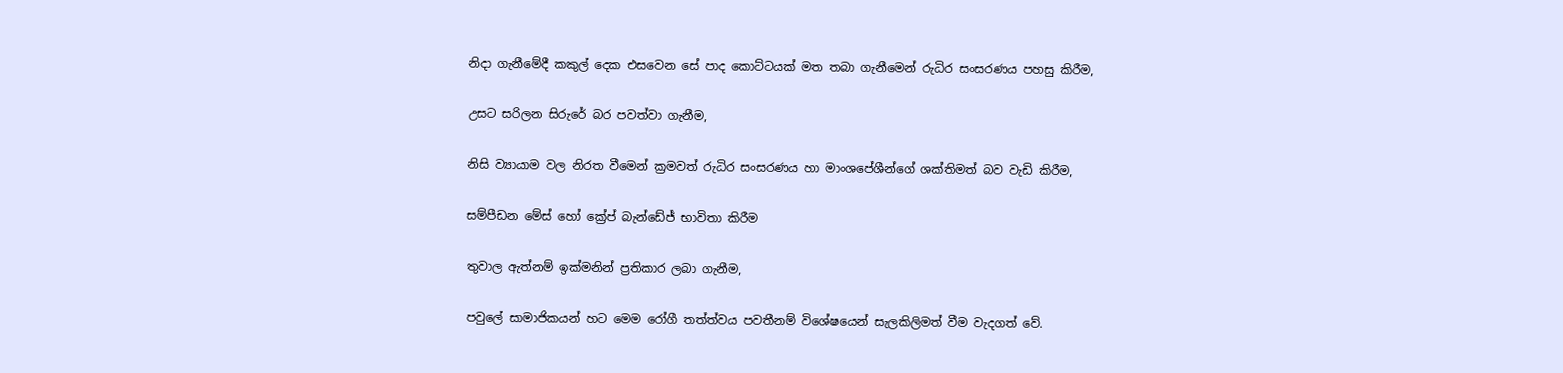නිදා ගැනීමේදී කකුල් දෙක එසවෙන සේ පාද කොට්ටයක් මත තබා ගැනීමෙන් රුධිර සංසරණය පහසු කිරීම,

උසට සරිලන සිරුරේ බර පවත්වා ගැනීම,

නිසි ව්‍යායාම වල නිරත වීමෙන් ක්‍රමවත් රුධිර සංසරණය හා මාංශපේශීන්ගේ ශක්තිමත් බව වැඩි කිරීම,

සම්පීඩන මේස් හෝ ක්‍රේප් බැන්ඩේජ් භාවිතා කිරීම

තුවාල ඇත්නම් ඉක්මනින් ප්‍රතිකාර ලබා ගැනීම,

පවුලේ සාමාජිකයන් හට මෙම රෝගී තත්ත්වය පවතීනම් විශේෂයෙන් සැලකිලිමත් වීම වැදගත් වේ.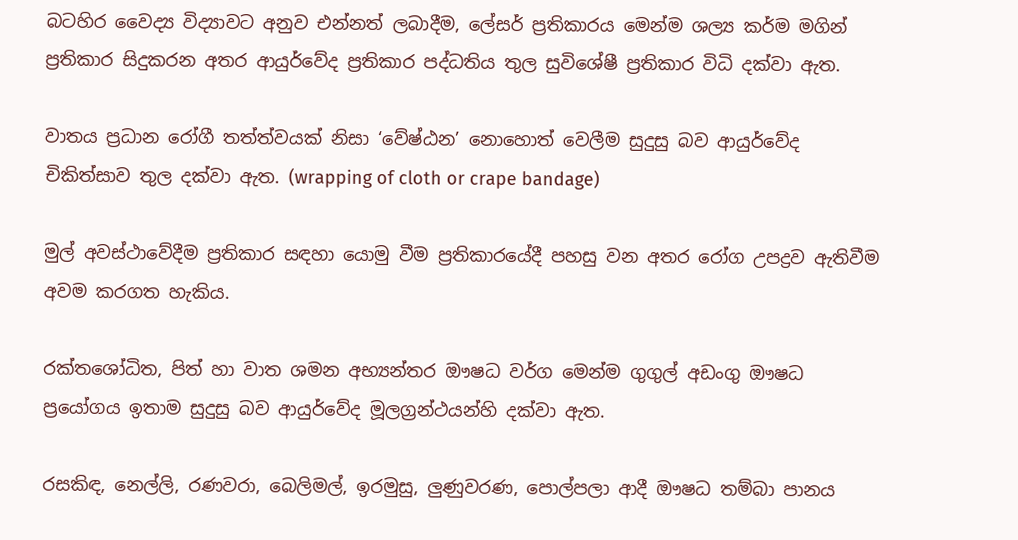බටහිර වෛද්‍ය විද්‍යාවට අනුව එන්නත් ලබාදීම, ලේසර් ප්‍රතිකාරය මෙන්ම ශල්‍ය කර්ම මගින් ප්‍රතිකාර සිදුකරන අතර ආයුර්වේද ප්‍රතිකාර පද්ධතිය තුල සුවිශේෂී ප්‍රතිකාර විධි දක්වා ඇත.

වාතය ප්‍රධාන රෝගී තත්ත්වයක් නිසා ‘වේෂ්ඨන’ නොහොත් වෙලීම සුදුසු බව ආයුර්වේද චිකිත්සාව තුල දක්වා ඇත. (wrapping of cloth or crape bandage)

මුල් අවස්ථාවේදීම ප්‍රතිකාර සඳහා යොමු වීම ප්‍රතිකාරයේදී පහසු වන අතර රෝග උපද්‍රව ඇතිවීම අවම කරගත හැකිය.

රක්තශෝධිත, පිත් හා වාත ශමන අභ්‍යන්තර ඖෂධ වර්ග මෙන්ම ගුගුල් අඩංගු ඖෂධ ප්‍රයෝගය ඉතාම සුදුසු බව ආයුර්වේද මූලග්‍රන්ථයන්හි දක්වා ඇත.

රසකිඳ, නෙල්ලි, රණවරා, බෙලිමල්, ඉරමුසු, ලුණුවරණ, පොල්පලා ආදී ඖෂධ තම්බා පානය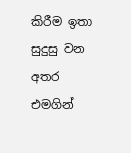කිරීම ඉතා සුදුසු වන අතර එමගින්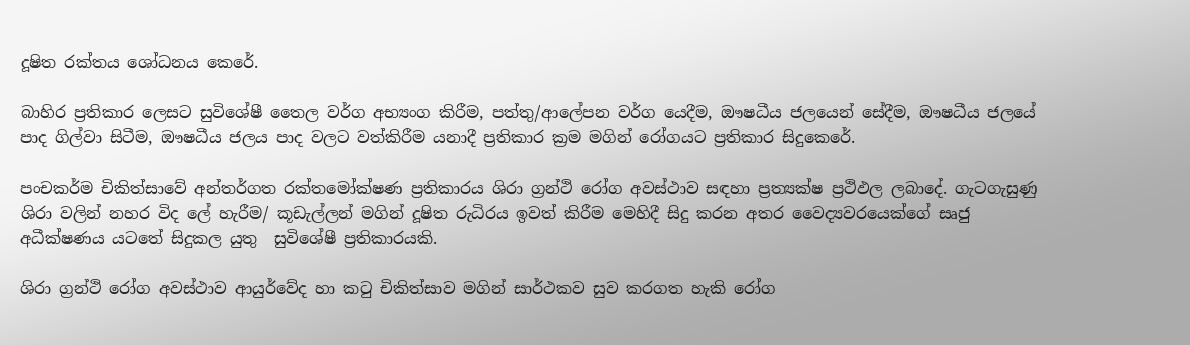දූෂිත රක්තය ශෝධනය කෙරේ.

බාහිර ප්‍රතිකාර ලෙසට සුවිශේෂී තෛල වර්ග අභ්‍යංග කිරීම, පත්තු/ආලේපන වර්ග යෙදීම, ඖෂධීය ජලයෙන් සේදීම, ඖෂධීය ජලයේ පාද ගිල්වා සිටීම, ඖෂධීය ජලය පාද වලට වත්කිරීම යනාදී ප්‍රතිකාර ක්‍රම මගින් රෝගයට ප්‍රතිකාර සිදුකෙරේ.

පංචකර්ම චිකිත්සාවේ අන්තර්ගත රක්තමෝක්ෂණ ප්‍රතිකාරය ශිරා ග්‍රන්ථි රෝග අවස්ථාව සඳහා ප්‍රත්‍යක්ෂ ප්‍රථිඵල ලබාදේ. ගැටගැසුණු ශිරා වලින් නහර විද ලේ හැරීම/ කූඩැල්ලන් මගින් දූෂිත රුධිරය ඉවත් කිරීම මෙහිදී සිදු කරන අතර වෛද්‍යවරයෙක්ගේ සෘජු අධීක්ෂණය යටතේ සිදුකල යුතු  සුවිශේෂී ප්‍රතිකාරයකි.

ශිරා ග්‍රන්ථි රෝග අවස්ථාව ආයුර්වේද හා කටු චිකිත්සාව මගින් සාර්ථකව සුව කරගත හැකි රෝග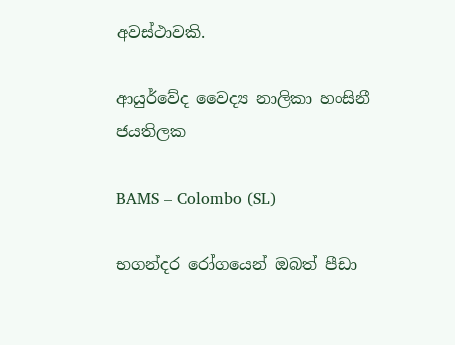අවස්ථාවකි.

ආයුර්වේද වෛද්‍ය නාලිකා හංසිනී ජයතිලක

BAMS – Colombo (SL)

භගන්දර රෝගයෙන් ඔබත් පීඩා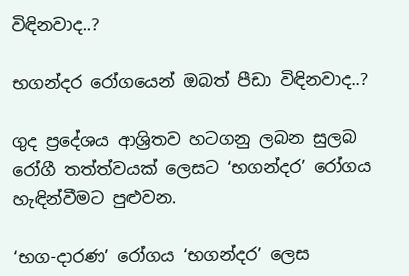විඳිනවාද..?

භගන්දර රෝගයෙන් ඔබත් පීඩා විඳිනවාද..?

ගුද ප්‍රදේශය ආශ්‍රිතව හටගනු ලබන සුලබ රෝගී තත්ත්වයක් ලෙසට ‘භගන්දර’ රෝගය හැඳින්වීමට පුළුවන.

‘භග-දාරණ’ රෝගය ‘භගන්දර’ ලෙස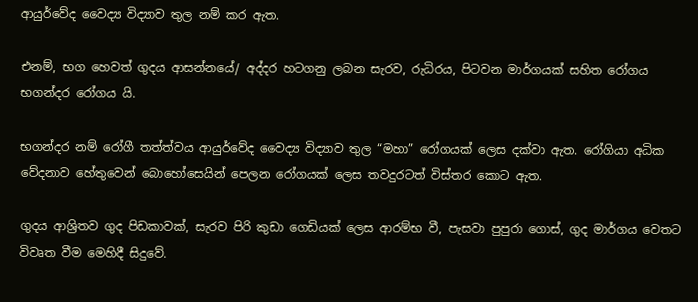ආයුර්වේද වෛද්‍ය විද්‍යාව තුල නම් කර ඇත.

එනම්, භග හෙවත් ගුදය ආසන්නයේ/ අද්දර හටගනු ලබන සැරව, රුධිරය, පිටවන මාර්ගයක් සහිත රෝගය භගන්දර රෝගය යි.

භගන්දර නම් රෝගී තත්ත්වය ආයුර්වේද වෛද්‍ය විද්‍යාව තුල “මහා” රෝගයක් ලෙස දක්වා ඇත. රෝගියා අධික වේදනාව හේතුවෙන් බොහෝසෙයින් පෙලන රෝගයක් ලෙස තවදුරටත් විස්තර කොට ඇත.

ගුදය ආශ්‍රිතව ගුද පිඩකාවක්, සැරව පිරි කුඩා ගෙඩියක් ලෙස ආරම්භ වී, පැසවා පුපුරා ගොස්, ගුද මාර්ගය වෙතට විවෘත වීම මෙහිදී සිදුවේ.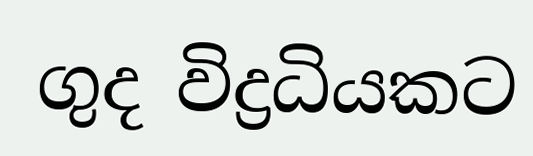ගුද විද්‍රධියකට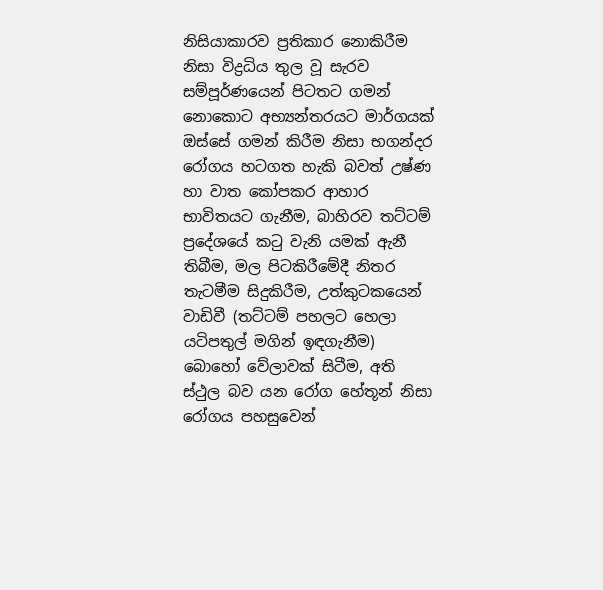නිසියාකාරව ප්‍රතිකාර නොකිරීම නිසා විද්‍රධිය තුල වූ සැරව සම්පූර්ණයෙන් පිටතට ගමන් නොකොට අභ්‍යන්තරයට මාර්ගයක් ඔස්සේ ගමන් කිරීම නිසා භගන්දර රෝගය හටගත හැකි බවත් උෂ්ණ හා වාත කෝපකර ආහාර භාවිතයට ගැනීම, බාහිරව තට්ටම් ප්‍රදේශයේ කටු වැනි යමක් ඇනී තිබීම, මල පිටකිරීමේදී නිතර තැටමීම සිදුකිරීම, උත්කුටකයෙන් වාඩිවී (තට්ටම් පහලට හෙලා යටිපතුල් මගින් ඉඳගැනීම) බොහෝ වේලාවක් සිටීම, අති ස්ථුල බව යන රෝග හේතූන් නිසා රෝගය පහසුවෙන්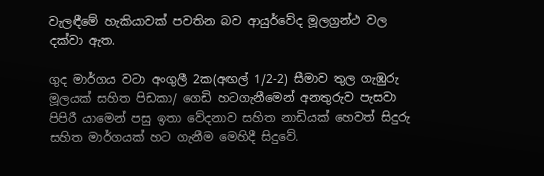වැලඳීමේ හැකියාවක් පවතින බව ආයුර්වේද මූලග්‍රන්ථ වල දක්වා ඇත.

ගුද මාර්ගය වටා අංගුලී 2ක(අඟල් 1/2-2) සීමාව තුල ගැඹුරු මූලයක් සහිත පිඩකා/ ගෙඩි හටගැනීමෙන් අනතුරුව පැසවා පිපිරී යාමෙන් පසු ඉතා වේදනාව සහිත නාඩියක් හෙවත් සිදුරු සහිත මාර්ගයක් හට ගැනීම මෙහිදී සිදුවේ.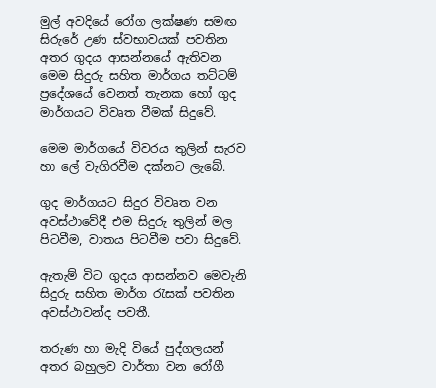මුල් අවදියේ රෝග ලක්ෂණ සමඟ සිරුරේ උණ ස්වභාවයක් පවතින අතර ගුදය ආසන්නයේ ඇතිවන මෙම සිදුරු සහිත මාර්ගය තට්ටම් ප්‍රදේශයේ වෙනත් තැනක හෝ ගුද මාර්ගයට විවෘත වීමක් සිදුවේ.

මෙම මාර්ගයේ විවරය තුලින් සැරව හා ලේ වැගිරවීම දක්නට ලැබේ.

ගුද මාර්ගයට සිදුර විවෘත වන අවස්ථාවේදී එම සිදුරු තුලින් මල පිටවීම, වාතය පිටවීම පවා සිදුවේ.

ඇතැම් විට ගුදය ආසන්නව මෙවැනි සිදුරු සහිත මාර්ග රැසක් පවතින අවස්ථාවන්ද පවතී.

තරුණ හා මැදි වියේ පුද්ගලයන් අතර බහුලව වාර්තා වන රෝගී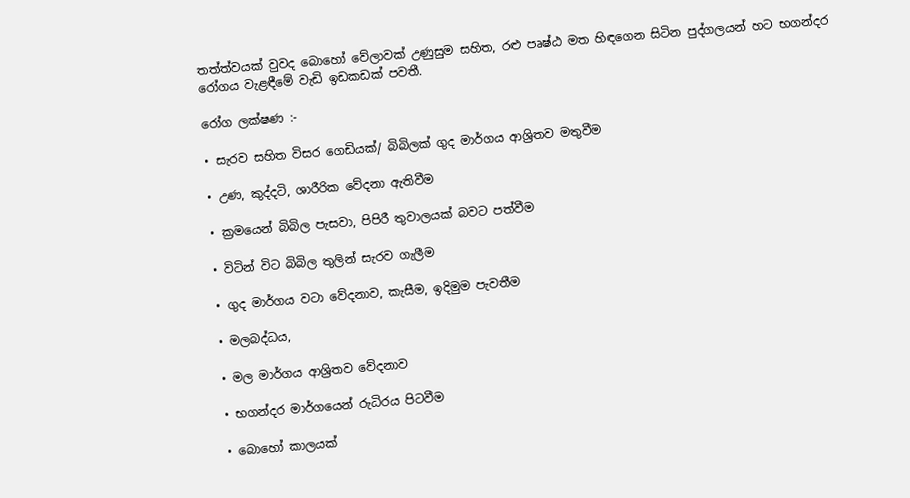තත්ත්වයක් වුවද බොහෝ වේලාවක් උණුසුම සහිත, රළු පෘෂ්ඨ මත හිඳගෙන සිටින පුද්ගලයන් හට භගන්දර රෝගය වැළඳීමේ වැඩි ඉඩකඩක් පවතී.

රෝග ලක්ෂණ :-

• සැරව සහිත විසර ගෙඩියක්/ බිබිලක් ගුද මාර්ගය ආශ්‍රිතව මතුවීම

• උණ, කුද්දටි, ශාරීරික වේදනා ඇතිවීම

• ක්‍රමයෙන් බිබිල පැසවා, පිපිරී තුවාලයක් බවට පත්වීම

• විටින් විට බිබිල තුලින් සැරව ගැලීම

• ගුද මාර්ගය වටා වේදනාව, කැසීම, ඉදිමුම පැවතීම

• මලබද්ධය,

• මල මාර්ගය ආශ්‍රිතව වේදනාව

• භගන්දර මාර්ගයෙන් රුධිරය පිටවීම

• බොහෝ කාලයක්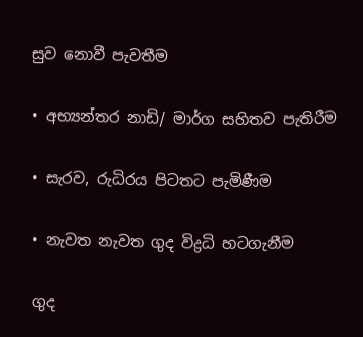සුව නොවී පැවතීම

• අභ්‍යන්තර නාඩි/ මාර්ග සහිතව පැතිරීම

• සැරව, රුධිරය පිටතට පැමිණීම

• නැවත නැවත ගුද විද්‍රධි හටගැනීම

ගුද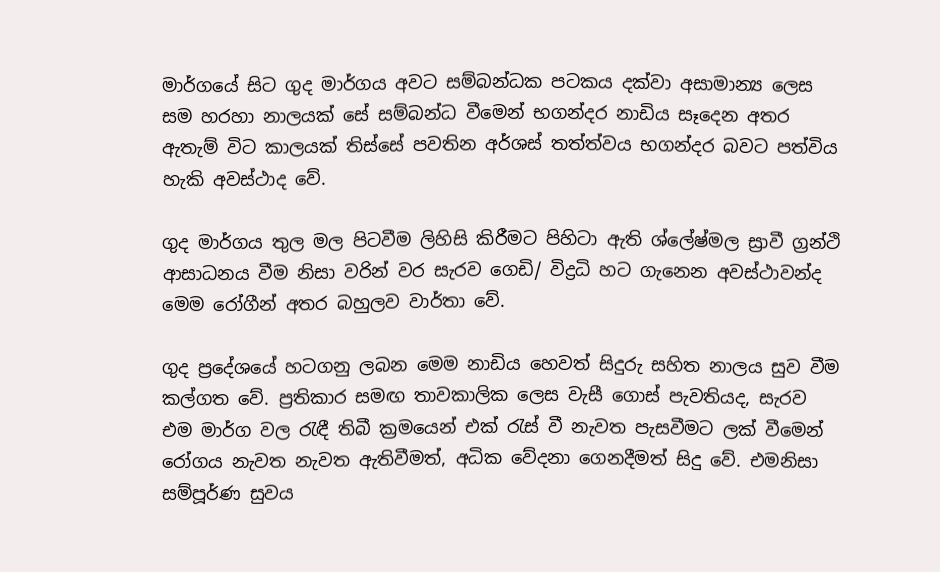මාර්ගයේ සිට ගුද මාර්ගය අවට සම්බන්ධක පටකය දක්වා අසාමාන්‍ය ලෙස සම හරහා නාලයක් සේ සම්බන්ධ වීමෙන් භගන්දර නාඩිය සෑදෙන අතර ඇතැම් විට කාලයක් තිස්සේ පවතින අර්ශස් තත්ත්වය භගන්දර බවට පත්විය හැකි අවස්ථාද වේ.

ගුද මාර්ගය තුල මල පිටවීම ලිහිසි කිරීමට පිහිටා ඇති ශ්ලේෂ්මල ස්‍රාවී ග්‍රන්ථි ආසාධනය වීම නිසා වරින් වර සැරව ගෙඩි/ විද්‍රධි හට ගැනෙන අවස්ථාවන්ද මෙම රෝගීන් අතර බහුලව වාර්තා වේ.

ගුද ප්‍රදේශයේ හටගනු ලබන මෙම නාඩිය හෙවත් සිදුරු සහිත නාලය සුව වීම කල්ගත වේ. ප්‍රතිකාර සමඟ තාවකාලික ලෙස වැසී ගොස් පැවතියද, සැරව එම මාර්ග වල රැඳී තිබී ක්‍රමයෙන් එක් රැස් වී නැවත පැසවීමට ලක් වීමෙන් රෝගය නැවත නැවත ඇතිවීමත්, අධික වේදනා ගෙනදීමත් සිදු වේ. එමනිසා සම්පූර්ණ සුවය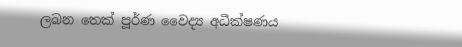ලබන තෙක් පූර්ණ වෛද්‍ය අධීක්ෂණය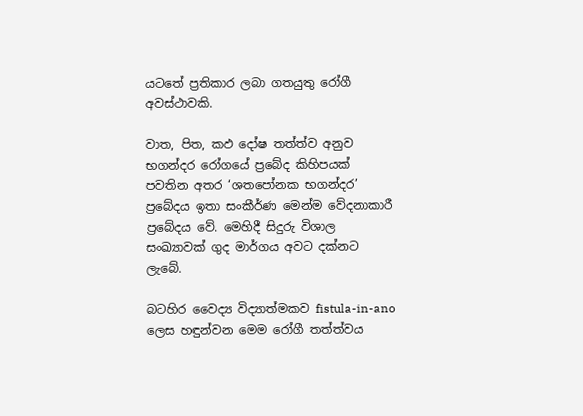යටතේ ප්‍රතිකාර ලබා ගතයුතු රෝගී අවස්ථාවකි.

වාත, පිත, කඵ දෝෂ තත්ත්ව අනුව භගන්දර රෝගයේ ප්‍රබේද කිහිපයක් පවතින අතර ‘ශතපෝනක භගන්දර’ ප්‍රබේදය ඉතා සංකීර්ණ මෙන්ම වේදනාකාරී ප්‍රබේදය වේ. මෙහිදී සිදුරු විශාල සංඛ්‍යාවක් ගුද මාර්ගය අවට දක්නට ලැබේ.

බටහිර වෛද්‍ය විද්‍යාත්මකව fistula-in-ano ලෙස හඳුන්වන මෙම රෝගී තත්ත්වය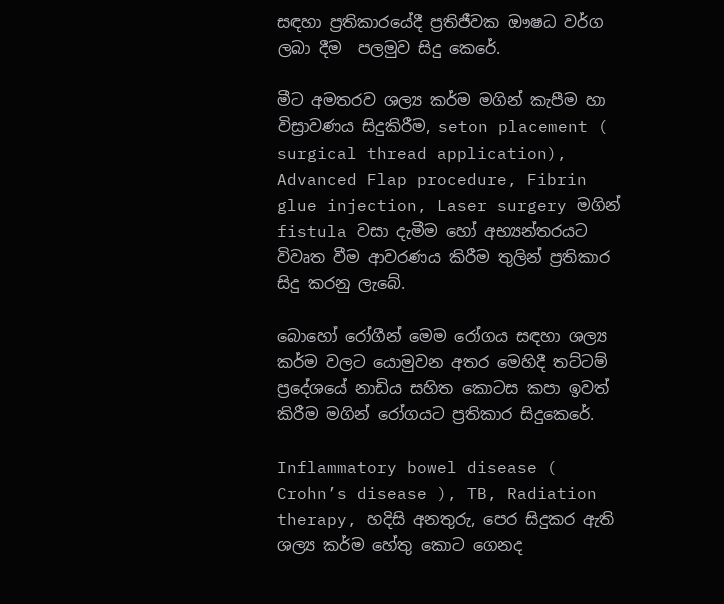සඳහා ප්‍රතිකාරයේදී ප්‍රතිජීවක ඖෂධ වර්ග ලබා දීම  පලමුව සිදු කෙරේ.

මීට අමතරව ශල්‍ය කර්ම මගින් කැපීම හා විස්‍රාවණය සිදුකිරීම, seton placement ( surgical thread application), Advanced Flap procedure, Fibrin glue injection, Laser surgery මගින් fistula වසා දැමීම හෝ අභ්‍යන්තරයට විවෘත වීම ආවරණය කිරීම තුලින් ප්‍රතිකාර සිදු කරනු ලැබේ.

බොහෝ රෝගීන් මෙම රෝගය සඳහා ශල්‍ය කර්ම වලට යොමුවන අතර මෙහිදී තට්ටම් ප්‍රදේශයේ නාඩිය සහිත කොටස කපා ඉවත් කිරීම මගින් රෝගයට ප්‍රතිකාර සිදුකෙරේ.

Inflammatory bowel disease ( Crohn’s disease ), TB, Radiation therapy, හදිසි අනතුරු, පෙර සිදුකර ඇති ශල්‍ය කර්ම හේතු කොට ගෙනද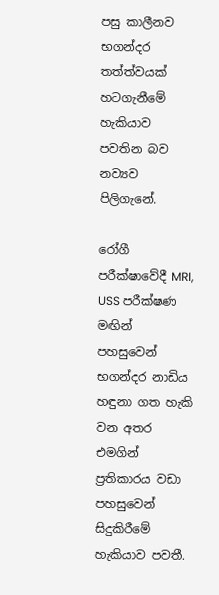පසු කාලීනව භගන්දර තත්ත්වයක් හටගැනීමේ හැකියාව පවතින බව නව්‍යව පිලිගැනේ.

රෝගී පරීක්ෂාවේදී MRI, USS පරීක්ෂණ මඟින් පහසුවෙන් භගන්දර නාඩිය හඳුනා ගත හැකි වන අතර එමගින් ප්‍රතිකාරය වඩා පහසුවෙන් සිදුකිරීමේ හැකියාව පවතී.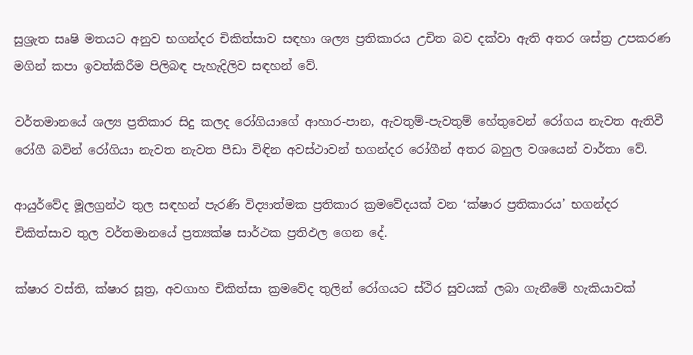සුශ්‍රැත සෘෂි මතයට අනුව භගන්දර චිකිත්සාව සඳහා ශල්‍ය ප්‍රතිකාරය උචිත බව දක්වා ඇති අතර ශස්ත්‍ර උපකරණ මගින් කපා ඉවත්කිරීම පිලිබඳ පැහැදිලිව සඳහන් වේ.

වර්තමානයේ ශල්‍ය ප්‍රතිකාර සිදු කලද රෝගියාගේ ආහාර-පාන, ඇවතුම්-පැවතුම් හේතුවෙන් රෝගය නැවත ඇතිවී රෝගී බවින් රෝගියා නැවත නැවත පීඩා විඳින අවස්ථාවන් භගන්දර රෝගීන් අතර බහුල වශයෙන් වාර්තා වේ.

ආයුර්වේද මූලග්‍රන්ථ තුල සඳහන් පැරණි විද්‍යාත්මක ප්‍රතිකාර ක්‍රමවේදයක් වන ‘ක්ෂාර ප්‍රතිකාරය’ භගන්දර චිකිත්සාව තුල වර්තමානයේ ප්‍රත්‍යක්ෂ සාර්ථක ප්‍රතිඵල ගෙන දේ.

ක්ෂාර වස්ති, ක්ෂාර සූත්‍ර, අවගාහ චිකිත්සා ක්‍රමවේද තුලින් රෝගයට ස්ථිර සුවයක් ලබා ගැනීමේ හැකියාවක්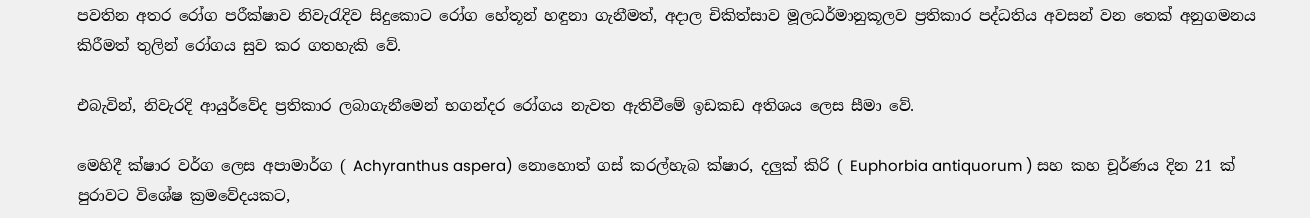පවතින අතර රෝග පරීක්ෂාව නිවැරැදිව සිදුකොට රෝග හේතූන් හඳුනා ගැනීමත්, අදාල චිකිත්සාව මූලධර්මානුකූලව ප්‍රතිකාර පද්ධතිය අවසන් වන තෙක් අනුගමනය කිරීමත් තුලින් රෝගය සුව කර ගතහැකි වේ.

එබැවින්, නිවැරදි ආයුර්වේද ප්‍රතිකාර ලබාගැනීමෙන් භගන්දර රෝගය නැවත ඇතිවීමේ ඉඩකඩ අතිශය ලෙස සීමා වේ.

මෙහිදී ක්ෂාර වර්ග ලෙස අපාමාර්ග ( Achyranthus aspera) නොහොත් ගස් කරල්හැබ ක්ෂාර, දලුක් කිරි ( Euphorbia antiquorum ) සහ කහ චූර්ණය දින 21 ක් පුරාවට විශේෂ ක්‍රමවේදයකට,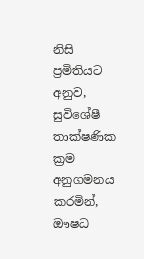නිසි ප්‍රමිතියට අනුව, සුවිශේෂී තාක්ෂණික ක්‍රම අනුගමනය කරමින්, ඖෂධ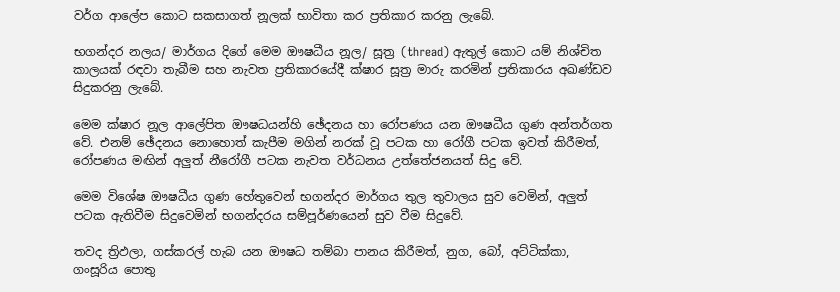වර්ග ආලේප කොට සකසාගත් නූලක් භාවිතා කර ප්‍රතිකාර කරනු ලැබේ.

භගන්දර නලය/ මාර්ගය දිගේ මෙම ඖෂධීය නූල/ සූත්‍ර (thread) ඇතුල් කොට යම් නිශ්චිත කාලයක් රඳවා තැබීම සහ නැවත ප්‍රතිකාරයේදී ක්ෂාර සූත්‍ර මාරු කරමින් ප්‍රතිකාරය අඛණ්ඩව සිදුකරනු ලැබේ.

මෙම ක්ෂාර නූල ආලේපිත ඖෂධයන්හි ඡේදනය හා රෝපණය යන ඖෂධීය ගුණ අන්තර්ගත වේ. එනම් ඡේදනය නොහොත් කැපීම මගින් නරක් වූ පටක හා රෝගී පටක ඉවත් කිරීමත්, රෝපණය මඟින් අලුත් නීරෝගී පටක නැවත වර්ධනය උත්තේජනයත් සිදු වේ.

මෙම විශේෂ ඖෂධීය ගුණ හේතුවෙන් භගන්දර මාර්ගය තුල තුවාලය සුව වෙමින්, අලුත් පටක ඇතිවීම සිදුවෙමින් භගන්දරය සම්පූර්ණයෙන් සුව වීම සිදුවේ.

තවද ත්‍රිඵලා, ගස්කරල් හැබ යන ඖෂධ තම්බා පානය කිරීමත්, නුග, බෝ, අට්ටික්කා, ගංසූරිය පොතු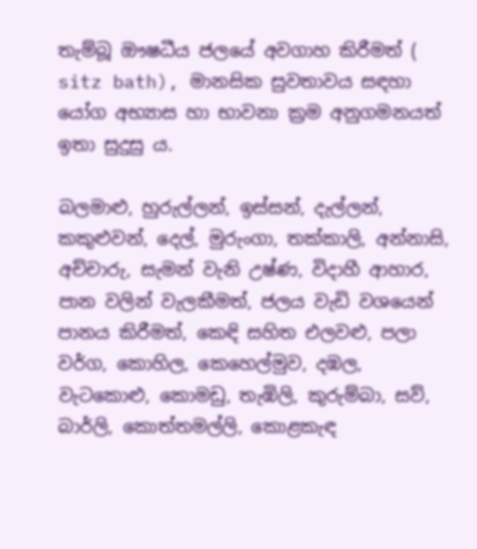තැම්බූ ඖෂධීය ජලයේ අවගාහ කිරීමත් ( sitz bath), මානසික සුවතාවය සඳහා යෝග අභ්‍යාස හා භාවනා ක්‍රම අනුගමනයත් ඉතා සුදුසු ය.

බලමාළු, හුරුල්ලන්, ඉස්සන්, දැල්ලන්, කකුළුවන්, දෙල්, මුරුංගා, තක්කාලි, අන්නාසි, අච්චාරු, සැමන් වැනි උෂ්ණ, විදාහී ආහාර, පාන වලින් වැලකීමත්, ජලය වැඩි වශයෙන් පානය කිරීමත්, කෙඳි සහිත එලවළු, පලා වර්ග, කොහිල, කෙහෙල්මුව, දඹල, වැටකොළු, කොමඩු, තැඹිලි, කුරුම්බා, සව්, බාර්ලි, කොත්තමල්ලි, කොළකැඳ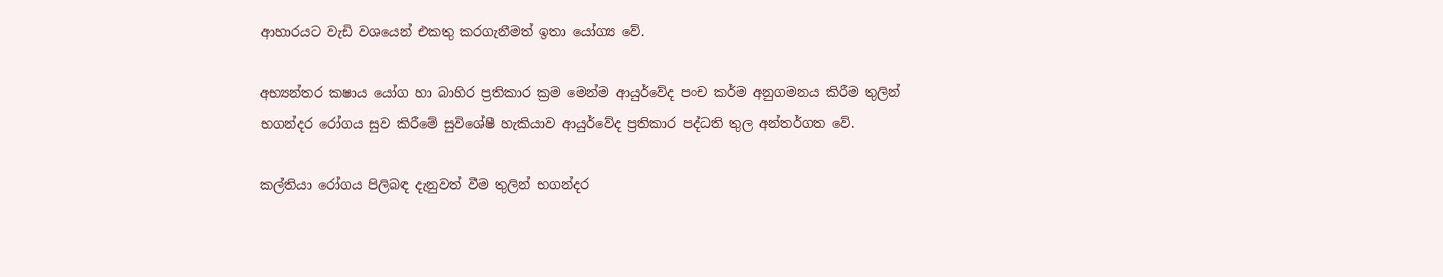ආහාරයට වැඩි වශයෙන් එකතු කරගැනීමත් ඉතා යෝග්‍ය වේ.

අභ්‍යන්තර කෂාය යෝග හා බාහිර ප්‍රතිකාර ක්‍රම මෙන්ම ආයුර්වේද පංච කර්ම අනුගමනය කිරීම තුලින් භගන්දර රෝගය සුව කිරීමේ සුවිශේෂී හැකියාව ආයුර්වේද ප්‍රතිකාර පද්ධති තුල අන්තර්ගත වේ.

කල්තියා රෝගය පිලිබඳ දැනුවත් වීම තුලින් භගන්දර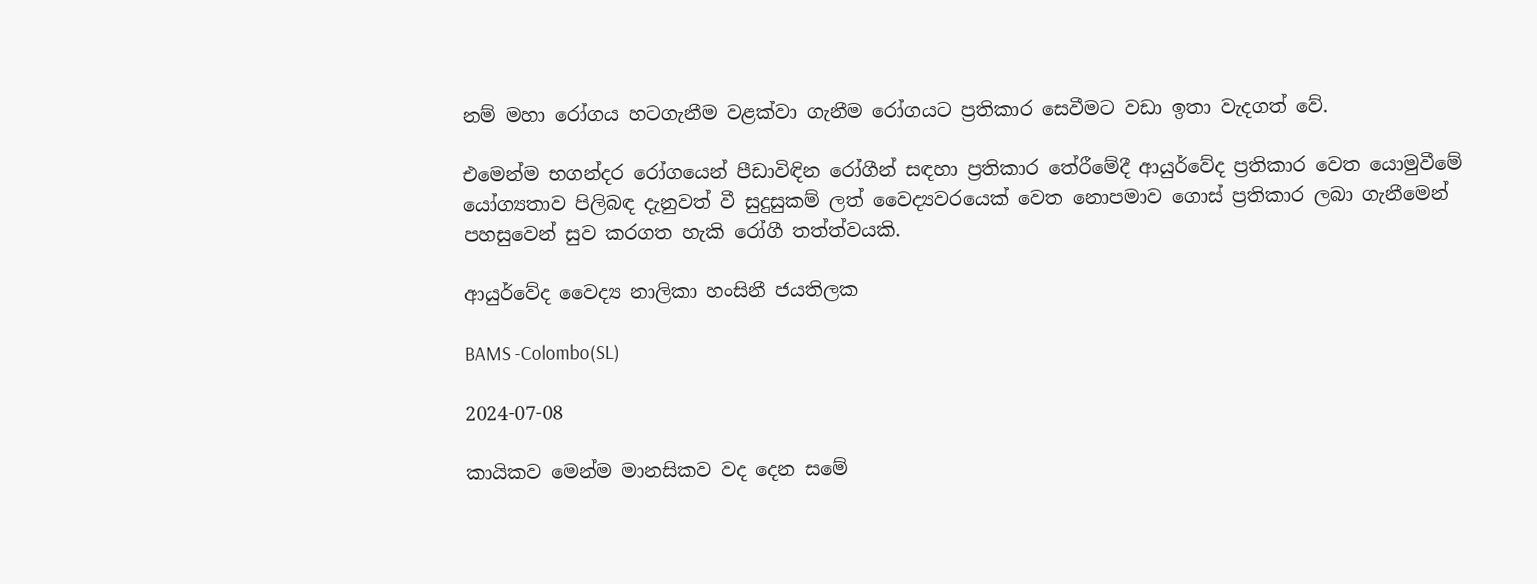නම් මහා රෝගය හටගැනීම වළක්වා ගැනීම රෝගයට ප්‍රතිකාර සෙවීමට වඩා ඉතා වැදගත් වේ.

එමෙන්ම භගන්දර රෝගයෙන් පීඩාවිඳින රෝගීන් සඳහා ප්‍රතිකාර තේරීමේදී ආයුර්වේද ප්‍රතිකාර වෙත යොමුවීමේ යෝග්‍යතාව පිලිබඳ දැනුවත් වී සුදුසුකම් ලත් වෛද්‍යවරයෙක් වෙත නොපමාව ගොස් ප්‍රතිකාර ලබා ගැනීමෙන් පහසුවෙන් සුව කරගත හැකි රෝගී තත්ත්වයකි.

ආයුර්වේද වෛද්‍ය නාලිකා හංසිනී ජයතිලක

BAMS -Colombo(SL)

2024-07-08

කායිකව මෙන්ම මානසිකව වද දෙන සමේ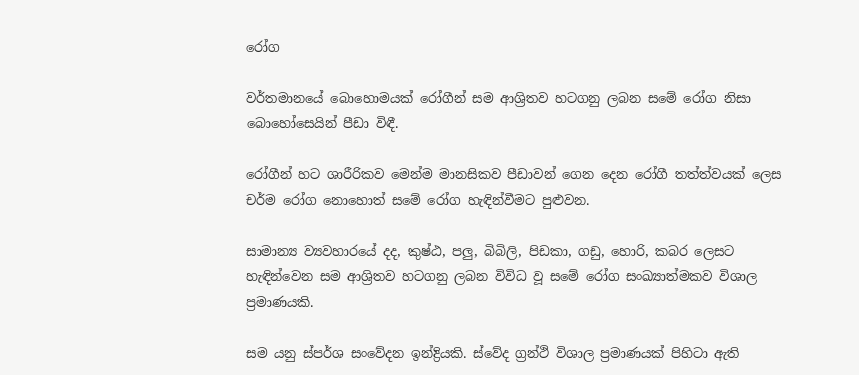රෝග

වර්තමානයේ බොහොමයක් රෝගීන් සම ආශ්‍රිතව හටගනු ලබන සමේ රෝග නිසා බොහෝසෙයින් පීඩා විඳී.

රෝගීන් හට ශාරීරිකව මෙන්ම මානසිකව පීඩාවන් ගෙන දෙන රෝගී තත්ත්වයක් ලෙස චර්ම රෝග නොහොත් සමේ රෝග හැඳින්වීමට පුළුවන.

සාමාන්‍ය ව්‍යවහාරයේ දද, කුෂ්ඨ, පලු, බිබිලි, පිඩකා, ගඩු, හොරි, කබර ලෙසට හැඳින්වෙන සම ආශ්‍රිතව හටගනු ලබන විවිධ වූ සමේ රෝග සංඛ්‍යාත්මකව විශාල ප්‍රමාණයකි.

සම යනු ස්පර්ශ සංවේදන ඉන්ද්‍රියකි. ස්වේද ග්‍රන්ථි විශාල ප්‍රමාණයක් පිහිටා ඇති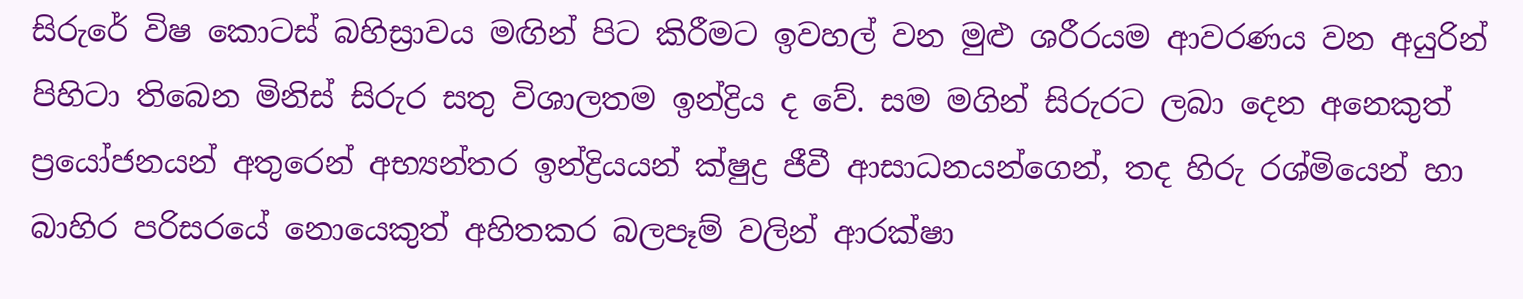සිරුරේ විෂ කොටස් බහිස්‍රාවය මඟින් පිට කිරීමට ඉවහල් වන මුළු ශරීරයම ආවරණය වන අයුරින් පිහිටා තිබෙන මිනිස් සිරුර සතු විශාලතම ඉන්ද්‍රිය ද වේ. සම මගින් සිරුරට ලබා දෙන අනෙකුත් ප්‍රයෝජනයන් අතුරෙන් අභ්‍යන්තර ඉන්ද්‍රියයන් ක්ෂුද්‍ර ජීවී ආසාධනයන්ගෙන්, තද හිරු රශ්මියෙන් හා බාහිර පරිසරයේ නොයෙකුත් අහිතකර බලපෑම් වලින් ආරක්ෂා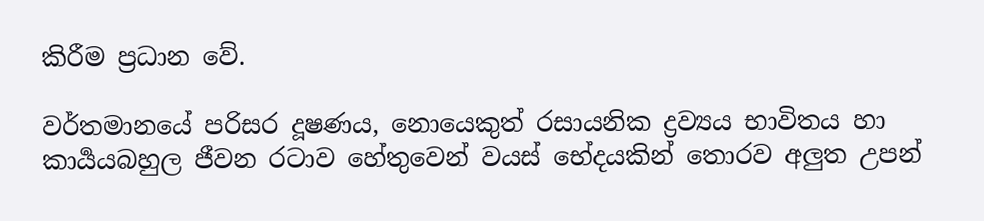කිරීම ප්‍රධාන වේ.

වර්තමානයේ පරිසර දූෂණය, නොයෙකුත් රසායනික ද්‍රව්‍යය භාවිතය හා කාර්‍යයබහුල ජීවන රටාව හේතුවෙන් වයස් භේදයකින් තොරව අලුත උපන්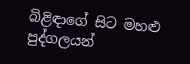බිළිඳාගේ සිට මහළු පුද්ගලයන්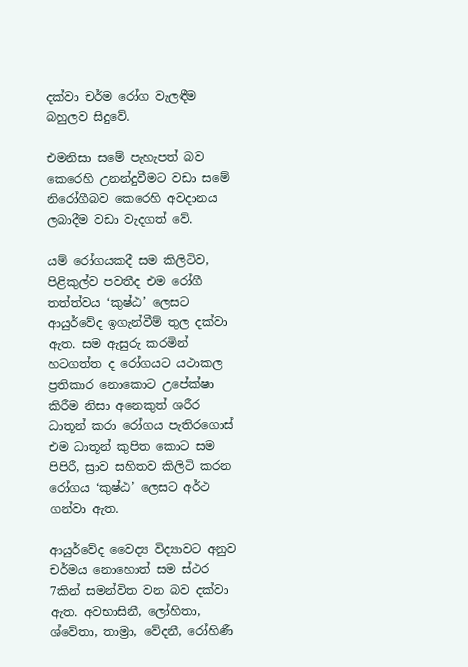දක්වා චර්ම රෝග වැලඳීම බහුලව සිදුවේ.

එමනිසා සමේ පැහැපත් බව කෙරෙහි උනන්දුවීමට වඩා සමේ නිරෝගීබව කෙරෙහි අවදානය ලබාදීම වඩා වැදගත් වේ.

යම් රෝගයකදී සම කිලිටිව, පිළිකුල්ව පවතීද එම රෝගී තත්ත්වය ‘කුෂ්ඨ’ ලෙසට ආයුර්වේද ඉගැන්වීම් තුල දක්වා ඇත. සම ඇසුරු කරමින් හටගත්ත ද රෝගයට යථාකල ප්‍රතිකාර නොකොට උපේක්ෂා කිරීම නිසා අනෙකුත් ශරීර ධාතූන් කරා රෝගය පැතිරගොස් එම ධාතූන් කුපිත කොට සම පිපිරී, ස්‍රාව සහිතව කිලිටි කරන රෝගය ‘කුෂ්ඨ’ ලෙසට අර්ථ ගන්වා ඇත.

ආයුර්වේද වෛද්‍ය විද්‍යාවට අනුව චර්මය නොහොත් සම ස්ථර 7කින් සමන්විත වන බව දක්වා ඇත. අවභාසිනී, ලෝහිතා, ශ්වේතා, තාම්‍රා, වේදනී, රෝහිණී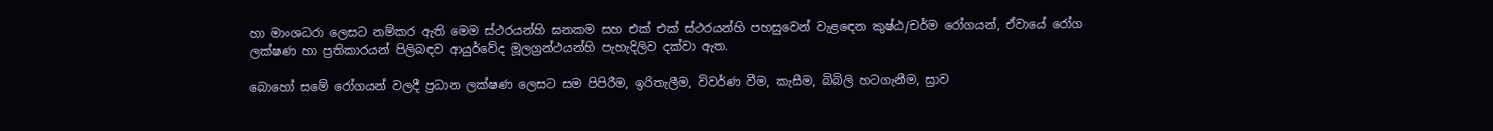හා මාංශධරා ලෙසට නම්කර ඇති මෙම ස්ථරයන්හි ඝනකම සහ එක් එක් ස්ථරයන්හි පහසුවෙන් වැළඳෙන කුෂ්ඨ/චර්ම රෝගයන්, ඒවායේ රෝග ලක්ෂණ හා ප්‍රතිකාරයන් පිලිබඳව ආයුර්වේද මූලග්‍රන්ථයන්හි පැහැදිලිව දක්වා ඇත.

බොහෝ සමේ රෝගයන් වලදී ප්‍රධාන ලක්ෂණ ලෙසට සම පිපිරීම, ඉරිතැලීම, විවර්ණ වීම, කැසීම, බිබිලි හටගැනීම, ස්‍රාව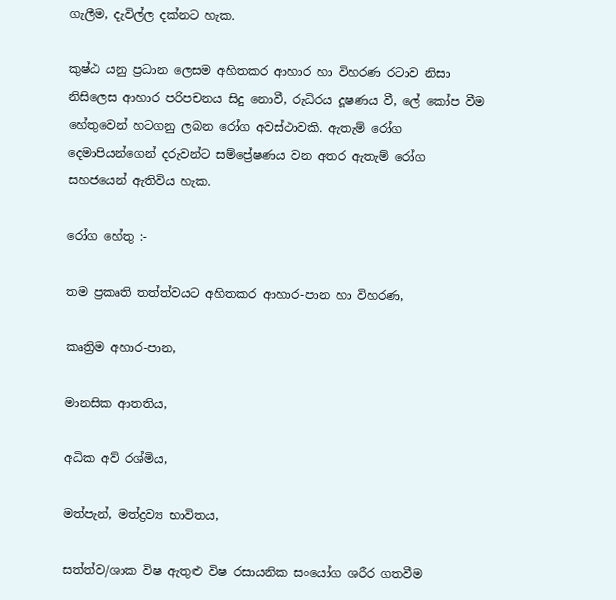ගැලීම, දැවිල්ල දක්නට හැක.

කුෂ්ඨ යනු ප්‍රධාන ලෙසම අහිතකර ආහාර හා විහරණ රටාව නිසා නිසිලෙස ආහාර පරිපචනය සිදු නොවී, රුධිරය දූෂණය වී, ලේ කෝප වීම හේතුවෙන් හටගනු ලබන රෝග අවස්ථාවකි. ඇතැම් රෝග දෙමාපියන්ගෙන් දරුවන්ට සම්ප්‍රේෂණය වන අතර ඇතැම් රෝග සහජයෙන් ඇතිවිය හැක.

රෝග හේතු :-

තම ප්‍රකෘති තත්ත්වයට අහිතකර ආහාර-පාන හා විහරණ,

කෘත්‍රිම අහාර-පාන,

මානසික ආතතිය,

අධික අව් රශ්මිය,

මත්පැන්, මත්ද්‍රව්‍ය භාවිතය,

සත්ත්ව/ශාක විෂ ඇතුළු විෂ රසායනික සංයෝග ශරීර ගතවීම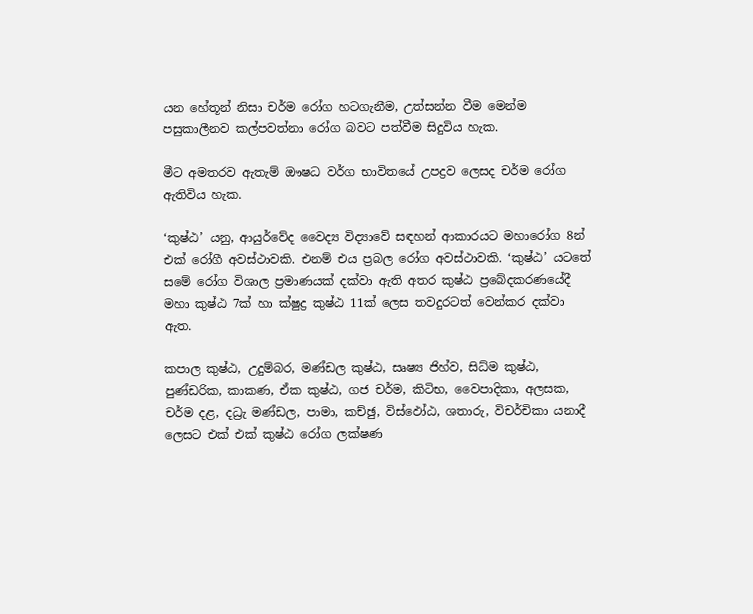යන හේතූන් නිසා චර්ම රෝග හටගැනීම, උත්සන්න වීම මෙන්ම පසුකාලීනව කල්පවත්නා රෝග බවට පත්වීම සිදුවිය හැක.

මීට අමතරව ඇතැම් ඖෂධ වර්ග භාවිතයේ උපද්‍රව ලෙසද චර්ම රෝග ඇතිවිය හැක.

‘කුෂ්ඨ’ යනු, ආයුර්වේද වෛද්‍ය විද්‍යාවේ සඳහන් ආකාරයට මහාරෝග 8න් එක් රෝගී අවස්ථාවකි. එනම් එය ප්‍රබල රෝග අවස්ථාවකි. ‘කුෂ්ඨ’ යටතේ සමේ රෝග විශාල ප්‍රමාණයක් දක්වා ඇති අතර කුෂ්ඨ ප්‍රබේදකරණයේදී මහා කුෂ්ඨ 7ක් හා ක්ෂුද්‍ර කුෂ්ඨ 11ක් ලෙස තවදුරටත් වෙන්කර දක්වා ඇත.

කපාල කුෂ්ඨ, උදුම්බර, මණ්ඩල කුෂ්ඨ, සෘෂ්‍ය ජිහ්ව, සිධ්ම කුෂ්ඨ, පුණ්ඩරික, කාකණ, ඒක කුෂ්ඨ, ගජ චර්ම, කිටිභ, වෛපාදිකා, අලසක, චර්ම දළ, දධ්‍රැ මණ්ඩල, පාමා, කච්ඡු, විස්ඵෝඨ, ශතාරු, විචර්චිකා යනාදී ලෙසට එක් එක් කුෂ්ඨ රෝග ලක්ෂණ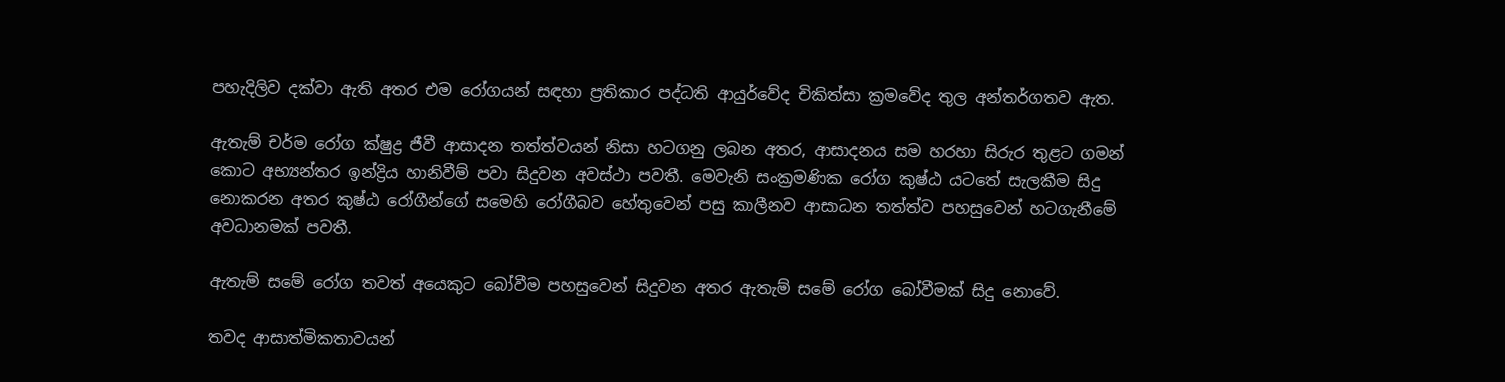පහැදිලිව දක්වා ඇති අතර එම රෝගයන් සඳහා ප්‍රතිකාර පද්ධති ආයුර්වේද චිකිත්සා ක්‍රමවේද තුල අන්තර්ගතව ඇත.

ඇතැම් චර්ම රෝග ක්ෂුද්‍ර ජීවී ආසාදන තත්ත්වයන් නිසා හටගනු ලබන අතර, ආසාදනය සම හරහා සිරුර තුළට ගමන් කොට අභ්‍යන්තර ඉන්ද්‍රිය හානිවීම් පවා සිදුවන අවස්ථා පවතී. මෙවැනි සංක්‍රමණික රෝග කුෂ්ඨ යටතේ සැලකීම සිදු නොකරන අතර කුෂ්ඨ රෝගීන්ගේ සමෙහි රෝගීබව හේතුවෙන් පසු කාලීනව ආසාධන තත්ත්ව පහසුවෙන් හටගැනීමේ අවධානමක් පවතී.

ඇතැම් සමේ රෝග තවත් අයෙකුට බෝවීම පහසුවෙන් සිදුවන අතර ඇතැම් සමේ රෝග බෝවීමක් සිදු නොවේ.

තවද ආසාත්මිකතාවයන්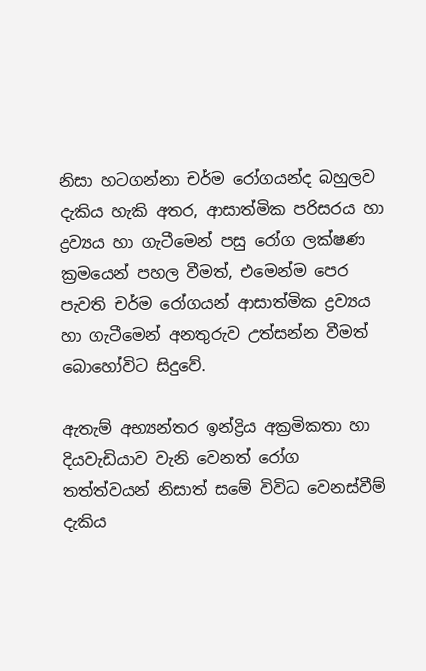නිසා හටගන්නා චර්ම රෝගයන්ද බහුලව දැකිය හැකි අතර, ආසාත්මික පරිසරය හා ද්‍රව්‍යය හා ගැටීමෙන් පසු රෝග ලක්ෂණ ක්‍රමයෙන් පහල වීමත්, එමෙන්ම පෙර පැවති චර්ම රෝගයන් ආසාත්මික ද්‍රව්‍යය හා ගැටීමෙන් අනතුරුව උත්සන්න වීමත් බොහෝවිට සිදුවේ.

ඇතැම් අභ්‍යන්තර ඉන්ද්‍රිය අක්‍රමිකතා හා දියවැඩියාව වැනි වෙනත් රෝග තත්ත්වයන් නිසාත් සමේ විවිධ වෙනස්වීම් දැකිය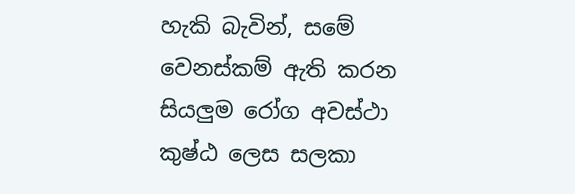හැකි බැවින්, සමේ වෙනස්කම් ඇති කරන සියලුම රෝග අවස්ථා කුෂ්ඨ ලෙස සලකා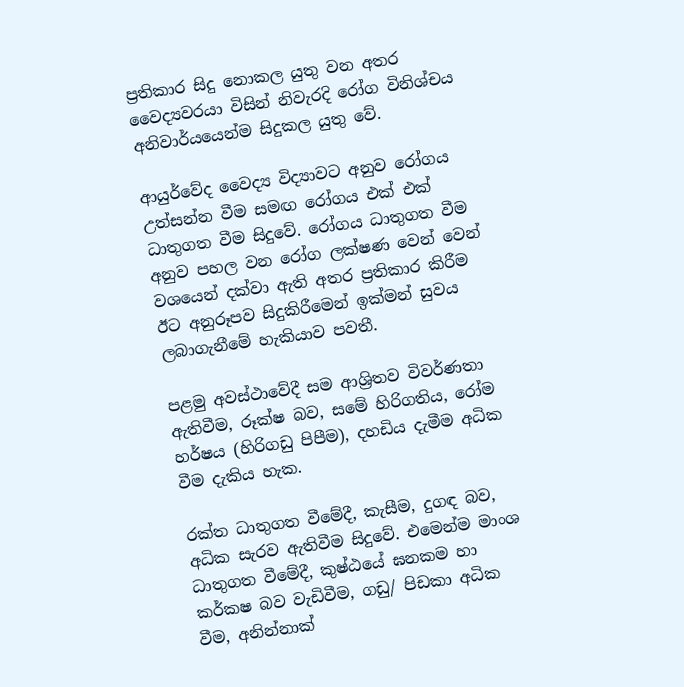ප්‍රතිකාර සිදු නොකල යුතු වන අතර වෛද්‍යවරයා විසින් නිවැරදි රෝග විනිශ්චය අනිවාර්යයෙන්ම සිදුකල යුතු වේ.

ආයුර්වේද වෛද්‍ය විද්‍යාවට අනුව රෝගය උත්සන්න වීම සමඟ රෝගය එක් එක් ධාතුගත වීම සිදුවේ. රෝගය ධාතුගත වීම අනුව පහල වන රෝග ලක්ෂණ වෙන් වෙන් වශයෙන් දක්වා ඇති අතර ප්‍රතිකාර කිරීම ඊට අනුරූපව සිදුකිරීමෙන් ඉක්මන් සුවය ලබාගැනීමේ හැකියාව පවතී.

පළමු අවස්ථාවේදී සම ආශ්‍රිතව විවර්ණතා ඇතිවීම, රූක්ෂ බව, සමේ හිරිගතිය, රෝම හර්ෂය (හිරිගඩු පිපීම), දහඩිය දැමීම අධික වීම දැකිය හැක.

රක්ත ධාතුගත වීමේදී, කැසීම, දුගඳ බව, අධික සැරව ඇතිවීම සිදුවේ. එමෙන්ම මාංශ ධාතුගත වීමේදී, කුෂ්ඨයේ ඝනකම හා කර්කෂ බව වැඩිවීම, ගඩු/ පිඩකා අධික වීම, අනින්නාක්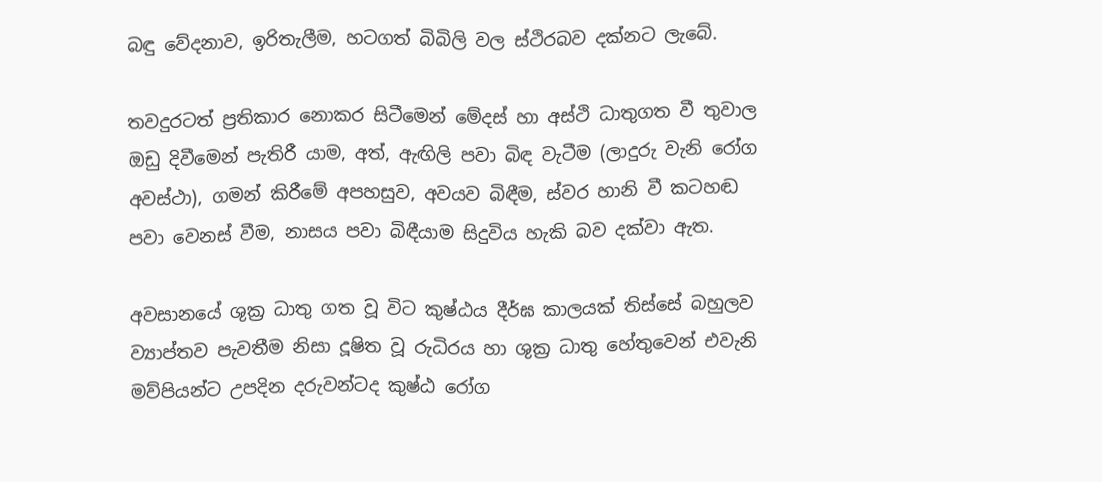බඳු වේදනාව, ඉරිතැලීම, හටගත් බිබිලි වල ස්ථිරබව දක්නට ලැබේ.

තවදුරටත් ප්‍රතිකාර නොකර සිටීමෙන් මේදස් හා අස්ථි ධාතුගත වී තුවාල ඔඩු දිවීමෙන් පැතිරී යාම, අත්, ඇඟිලි පවා බිඳ වැටීම (ලාදුරු වැනි රෝග අවස්ථා), ගමන් කිරීමේ අපහසුව, අවයව බිඳීම, ස්වර හානි වී කටහඬ පවා වෙනස් වීම, නාසය පවා බිඳීයාම සිදුවිය හැකි බව දක්වා ඇත.

අවසානයේ ශුක්‍ර ධාතු ගත වූ විට කුෂ්ඨය දීර්ඝ කාලයක් තිස්සේ බහුලව ව්‍යාප්තව පැවතීම නිසා දූෂිත වූ රුධිරය හා ශුක්‍ර ධාතු හේතුවෙන් එවැනි මව්පියන්ට උපදින දරුවන්ටද කුෂ්ඨ රෝග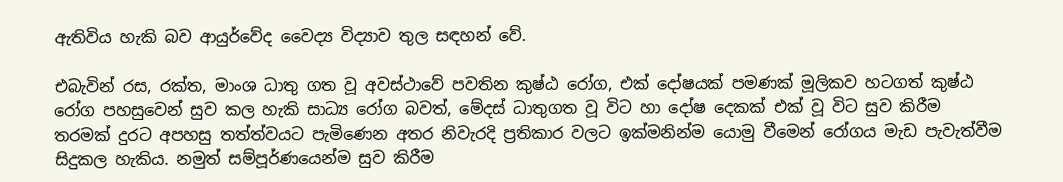ඇතිවිය හැකි බව ආයුර්වේද වෛද්‍ය විද්‍යාව තුල සඳහන් වේ.

එබැවින් රස, රක්ත, මාංශ ධාතු ගත වූ අවස්ථාවේ පවතින කුෂ්ඨ රෝග, එක් දෝෂයක් පමණක් මූලිකව හටගත් කුෂ්ඨ රෝග පහසුවෙන් සුව කල හැකි සාධ්‍ය රෝග බවත්, මේදස් ධාතුගත වූ විට හා දෝෂ දෙකක් එක් වූ විට සුව කිරීම තරමක් දුරට අපහසු තත්ත්වයට පැමිණෙන අතර නිවැරදි ප්‍රතිකාර වලට ඉක්මනින්ම යොමු වීමෙන් රෝගය මැඩ පැවැත්වීම සිදුකල හැකිය. නමුත් සම්පූර්ණයෙන්ම සුව කිරීම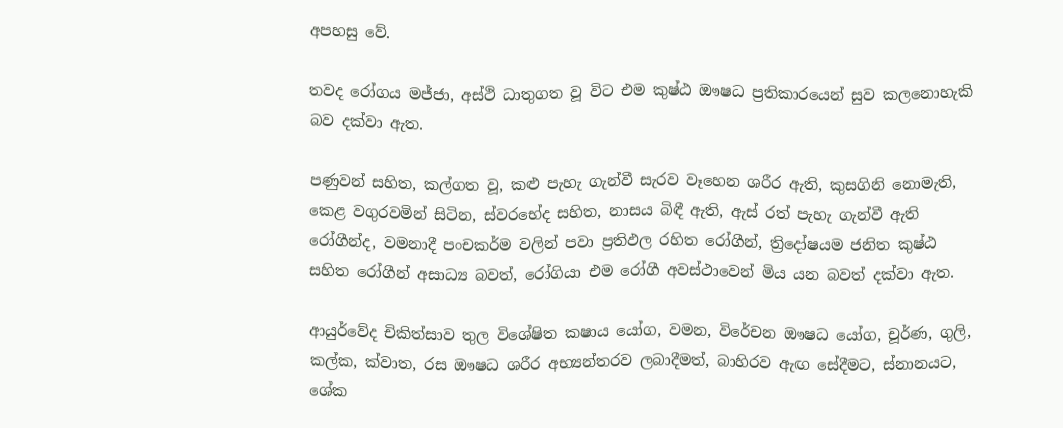අපහසු වේ.

තවද රෝගය මජ්ජා, අස්ථි ධාතුගත වූ විට එම කුෂ්ඨ ඖෂධ ප්‍රතිකාරයෙන් සුව කලනොහැකි බව දක්වා ඇත.

පණුවන් සහිත, කල්ගත වූ, කළු පැහැ ගැන්වී සැරව වෑහෙන ශරීර ඇති, කුසගිනි නොමැති, කෙළ වගුරවමින් සිටින, ස්වරභේද සහිත, නාසය බිඳී ඇති, ඇස් රත් පැහැ ගැන්වී ඇති රෝගීන්ද, වමනාදී පංචකර්ම වලින් පවා ප්‍රතිඵල රහිත රෝගීන්, ත්‍රිදෝෂයම ජනිත කුෂ්ඨ සහිත රෝගීන් අසාධ්‍ය බවත්, රෝගියා එම රෝගී අවස්ථාවෙන් මිය යන බවත් දක්වා ඇත.

ආයුර්වේද චිකිත්සාව තුල විශේෂිත කෂාය යෝග, වමන, විරේචන ඖෂධ යෝග, චූර්ණ, ගුලි, කල්ක, ක්වාත, රස ඖෂධ ශරීර අභ්‍යන්තරව ලබාදීමත්, බාහිරව ඇඟ සේදීමට, ස්නානයට, ශේක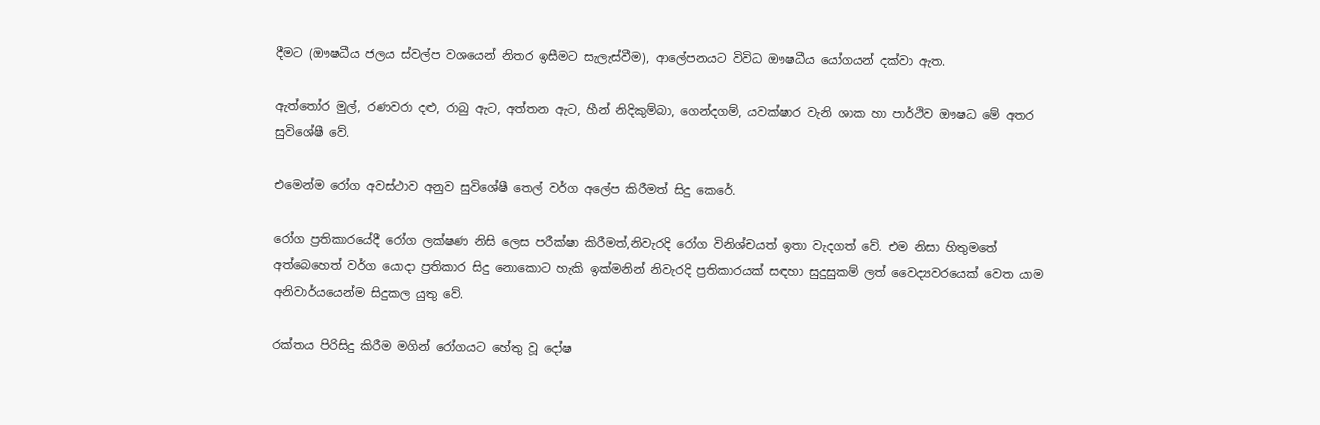දීමට (ඖෂධීය ජලය ස්වල්ප වශයෙන් නිතර ඉසීමට සැලැස්වීම), ආලේපනයට විවිධ ඖෂධීය යෝගයන් දක්වා ඇත.

ඇත්තෝර මුල්, රණවරා දළු, රාබු ඇට, අත්තන ඇට, හීන් නිදිකුම්බා, ගෙන්දගම්, යවක්ෂාර වැනි ශාක හා පාර්ථිව ඖෂධ මේ අතර සුවිශේෂී වේ.

එමෙන්ම රෝග අවස්ථාව අනුව සුවිශේෂී තෙල් වර්ග අලේප කිරීමත් සිදු කෙරේ.

රෝග ප්‍රතිකාරයේදී රෝග ලක්ෂණ නිසි ලෙස පරීක්ෂා කිරීමත්,නිවැරදි රෝග විනිශ්චයත් ඉතා වැදගත් වේ. එම නිසා හිතුමතේ අත්බෙහෙත් වර්ග යොදා ප්‍රතිකාර සිදු නොකොට හැකි ඉක්මනින් නිවැරදි ප්‍රතිකාරයක් සඳහා සුදුසුකම් ලත් වෛද්‍යවරයෙක් වෙත යාම අනිවාර්යයෙන්ම සිදුකල යුතු වේ.

රක්තය පිරිසිදු කිරීම මගින් රෝගයට හේතු වූ දෝෂ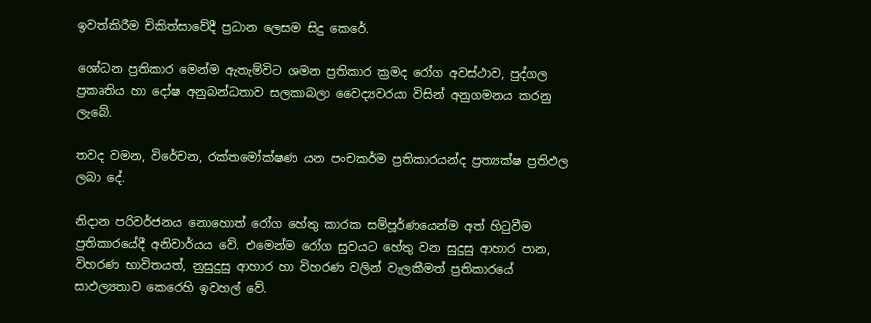ඉවත්කිරීම චිකිත්සාවේදී ප්‍රධාන ලෙසම සිදු කෙරේ.

ශෝධන ප්‍රතිකාර මෙන්ම ඇතැම්විට ශමන ප්‍රතිකාර ක්‍රමද රෝග අවස්ථාව, පුද්ගල ප්‍රකෘතිය හා දෝෂ අනුබන්ධතාව සලකාබලා වෛද්‍යවරයා විසින් අනුගමනය කරනු ලැබේ.

තවද වමන, විරේචන, රක්තමෝක්ෂණ යන පංචකර්ම ප්‍රතිකාරයන්ද ප්‍රත්‍යක්ෂ ප්‍රතිඵල ලබා දේ.

නිදාන පරිවර්ජනය නොහොත් රෝග හේතු කාරක සම්පූර්ණයෙන්ම අත් හිටුවීම ප්‍රතිකාරයේදී අනිවාර්යය වේ. එමෙන්ම රෝග සුවයට හේතු වන සුදුසු ආහාර පාන, විහරණ භාවිතයත්, නුසුදුසු ආහාර හා විහරණ වලින් වැලකීමත් ප්‍රතිකාරයේ සාඵල්‍යතාව කෙරෙහි ඉවහල් වේ.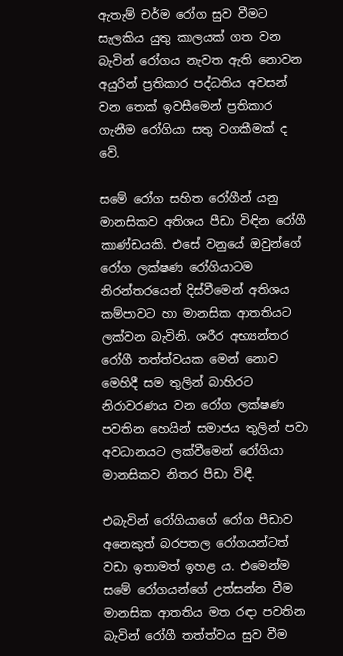ඇතැම් චර්ම රෝග සුව වීමට සැලකිය යුතු කාලයක් ගත වන බැවින් රෝගය නැවත ඇති නොවන අයුරින් ප්‍රතිකාර පද්ධතිය අවසන් වන තෙක් ඉවසීමෙන් ප්‍රතිකාර ගැනීම රෝගියා සතු වගකීමක් ද වේ.

සමේ රෝග සහිත රෝගීන් යනු මානසිකව අතිශය පීඩා විඳින රෝගී කාණ්ඩයකි. එසේ වනුයේ ඔවුන්ගේ රෝග ලක්ෂණ රෝගියාටම නිරන්තරයෙන් දිස්වීමෙන් අතිශය කම්පාවට හා මානසික ආතතියට ලක්වන බැවිනි. ශරීර අභ්‍යන්තර රෝගී තත්ත්වයක මෙන් නොව මෙහිදී සම තුලින් බාහිරට නිරාවරණය වන රෝග ලක්ෂණ පවතින හෙයින් සමාජය තුලින් පවා අවධානයට ලක්වීමෙන් රෝගියා මානසිකව නිතර පීඩා විඳී.

එබැවින් රෝගියාගේ රෝග පීඩාව අනෙකුත් බරපතල රෝගයන්ටත් වඩා ඉතාමත් ඉහළ ය. එමෙන්ම සමේ රෝගයන්ගේ උත්සන්න වීම මානසික ආතතිය මත රඳා පවතින බැවින් රෝගී තත්ත්වය සුව වීම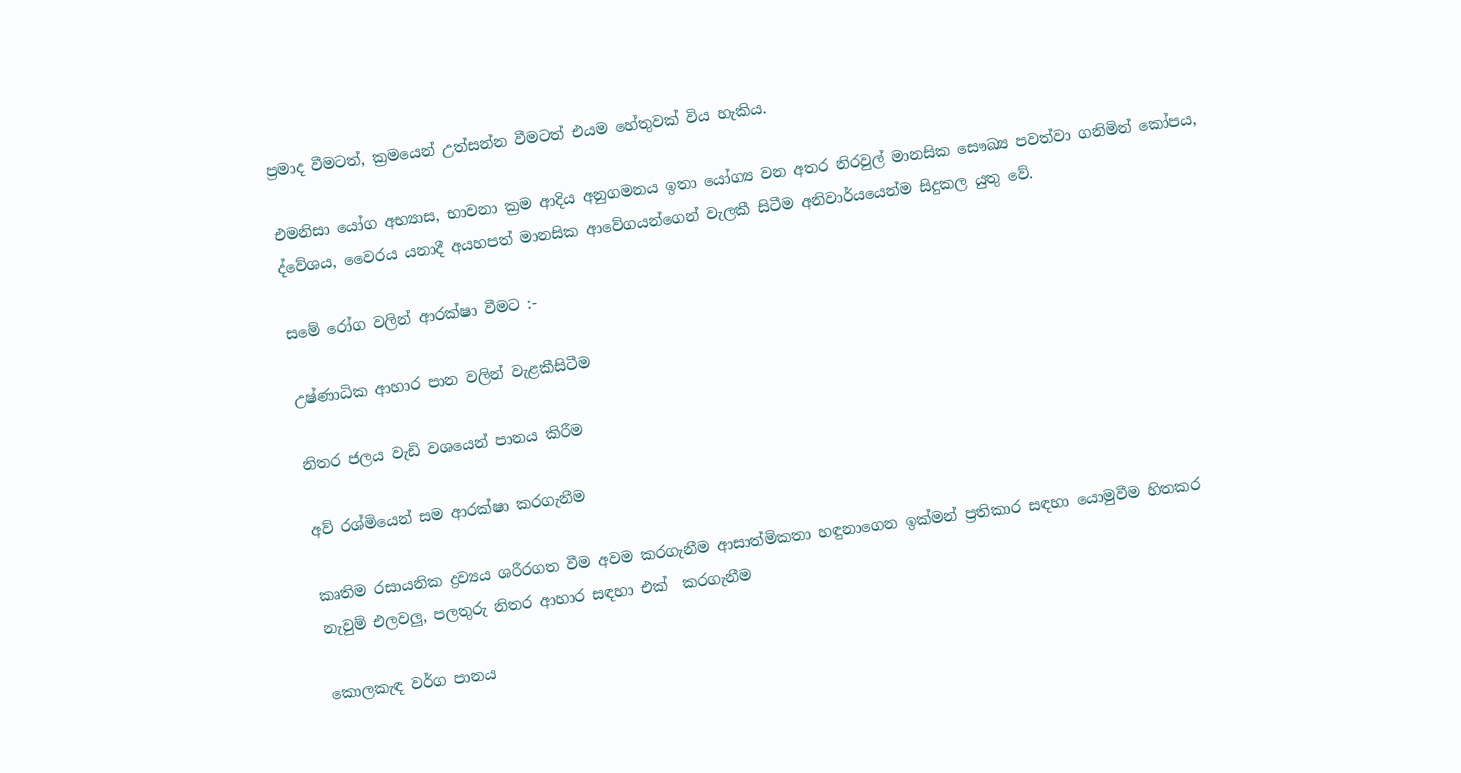ප්‍රමාද වීමටත්, ක්‍රමයෙන් උත්සන්න වීමටත් එයම හේතුවක් විය හැකිය.

එමනිසා යෝග අභ්‍යාස, භාවනා ක්‍රම ආදිය අනුගමනය ඉතා යෝග්‍ය වන අතර නිරවුල් මානසික සෞඛ්‍ය පවත්වා ගනිමින් කෝපය, ද්වේශය, වෛරය යනාදී අයහපත් මානසික ආවේගයන්ගෙන් වැලකී සිටීම අනිවාර්යයෙන්ම සිදුකල යුතු වේ.

සමේ රෝග වලින් ආරක්ෂා වීමට :-

උෂ්ණාධික ආහාර පාන වලින් වැළකීසිටීම

නිතර ජලය වැඩි වශයෙන් පානය කිරීම

අව් රශ්මියෙන් සම ආරක්ෂා කරගැනීම

කෘතිම රසායනික ද්‍රව්‍යය ශරීරගත වීම අවම කරගැනීම ආසාත්මිකතා හඳුනාගෙන ඉක්මන් ප්‍රතිකාර සඳහා යොමුවීම හිතකර නැවුම් එලවලු, පලතුරු නිතර ආහාර සඳහා එක්  කරගැනීම

කොලකැඳ වර්ග පානය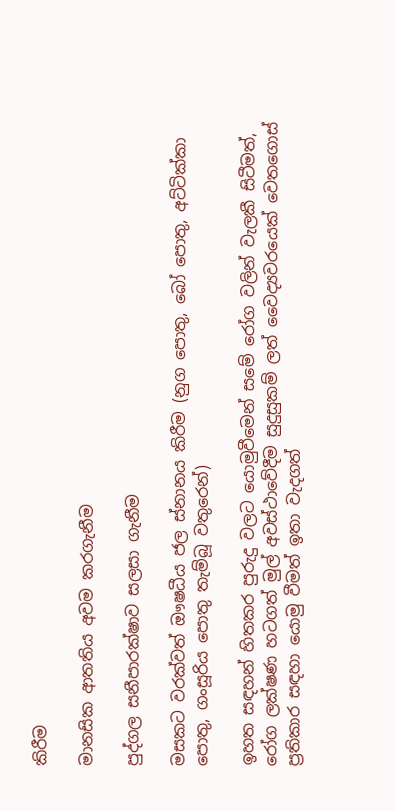කිරීම

මානසික ආතතිය අවම කරගැනීම

පුද්ගල සනීපාරක්ෂාව සලසා ගැනීම

මසකට වරක්වත් ඖෂධීය ජල ස්නානය කිරීම (නුග පොතු, බෝ පොතු, අට්ටික්කා පොතු, ගංසූරිය පොතු තැම්බූ වතුරෙන්)

ඉහත සඳහන් හිතකර පුරුදු වලට යොමුවීමෙන් සමේ රෝග වලින් වැලකී සිටීමත්, රෝග ලක්ෂණ හටගත් මුල් අවස්ථාවේදීම සුදුසුකම් ලත් වෛද්‍යවරයෙක් වෙතගොස් ප්‍රතිකාර සඳහා යොමු වීමත් ඉතා වැදගත්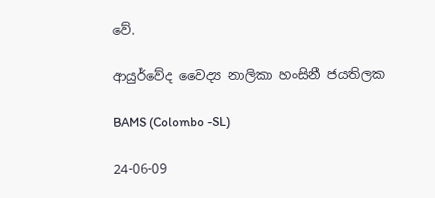වේ.

ආයුර්වේද වෛද්‍ය නාලිකා හංසිනී ජයතිලක

BAMS (Colombo -SL)

24-06-09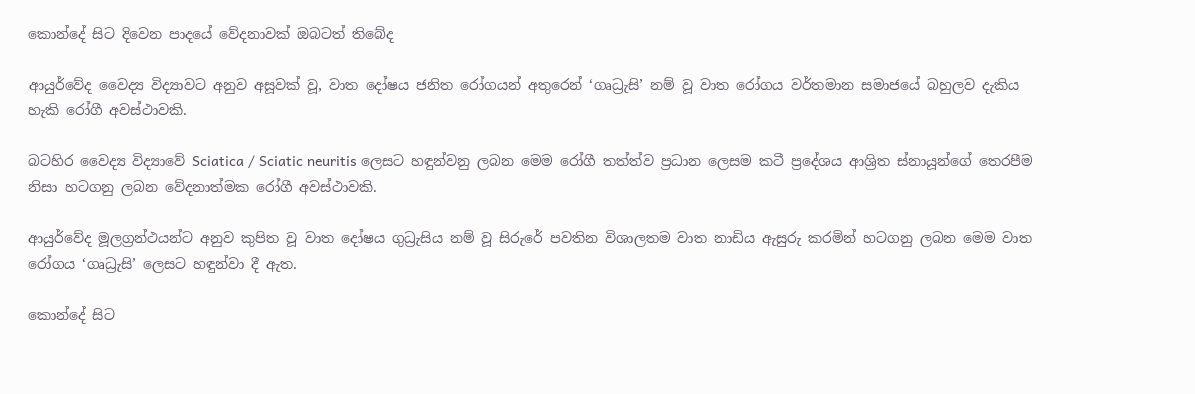කොන්දේ සිට දිවෙන පාදයේ වේදනාවක් ඔබටත් තිබේද

ආයුර්වේද වෛද්‍ය විද්‍යාවට අනුව අසූවක් වූ, වාත දෝෂය ජනිත රෝගයන් අතුරෙන් ‘ගෘධ්‍රැසි’ නම් වූ වාත රෝගය වර්තමාන සමාජයේ බහුලව දැකිය හැකි රෝගී අවස්ථාවකි.

බටහිර වෛද්‍ය විද්‍යාවේ Sciatica / Sciatic neuritis ලෙසට හඳුන්වනු ලබන මෙම රෝගී තත්ත්ව ප්‍රධාන ලෙසම කටී ප්‍රදේශය ආශ්‍රිත ස්නායූන්ගේ තෙරපීම නිසා හටගනු ලබන වේදනාත්මක රෝගී අවස්ථාවකි.

ආයුර්වේද මූලග්‍රන්ථයන්ට අනුව කුපිත වූ වාත දෝෂය ගුධ්‍රැසිය නම් වූ සිරුරේ පවතින විශාලතම වාත නාඩිය ඇසුරු කරමින් හටගනු ලබන මෙම වාත රෝගය ‘ගෘධ්‍රැසි’ ලෙසට හඳුන්වා දී ඇත.

කොන්දේ සිට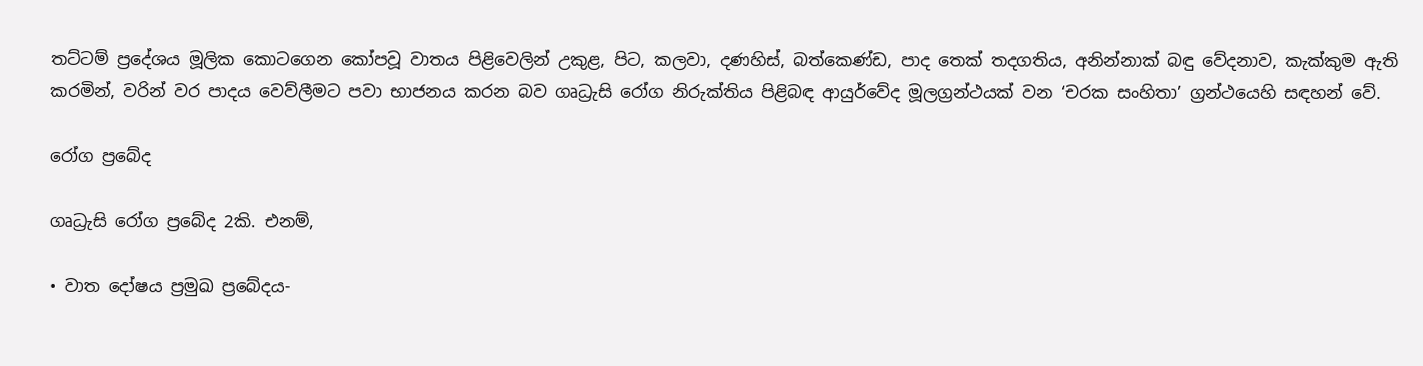තට්ටම් ප්‍රදේශය මූලික කොටගෙන කෝපවූ වාතය පිළිවෙලින් උකුළ, පිට, කලවා, දණහිස්, බත්කෙණ්ඩ, පාද තෙක් තදගතිය, අනින්නාක් බඳු වේදනාව, කැක්කුම ඇති කරමින්, වරින් වර පාදය වෙව්ලීමට පවා භාජනය කරන බව ගෘධ්‍රැසි රෝග නිරුක්තිය පිළිබඳ ආයුර්වේද මූලග්‍රන්ථයක් වන ‘චරක සංහිතා’ ග්‍රන්ථයෙහි සඳහන් වේ.

රෝග ප්‍රබේද

ගෘධ්‍රැසි රෝග ප්‍රබේද 2කි. එනම්,

• වාත දෝෂය ප්‍රමුඛ ප්‍රබේදය-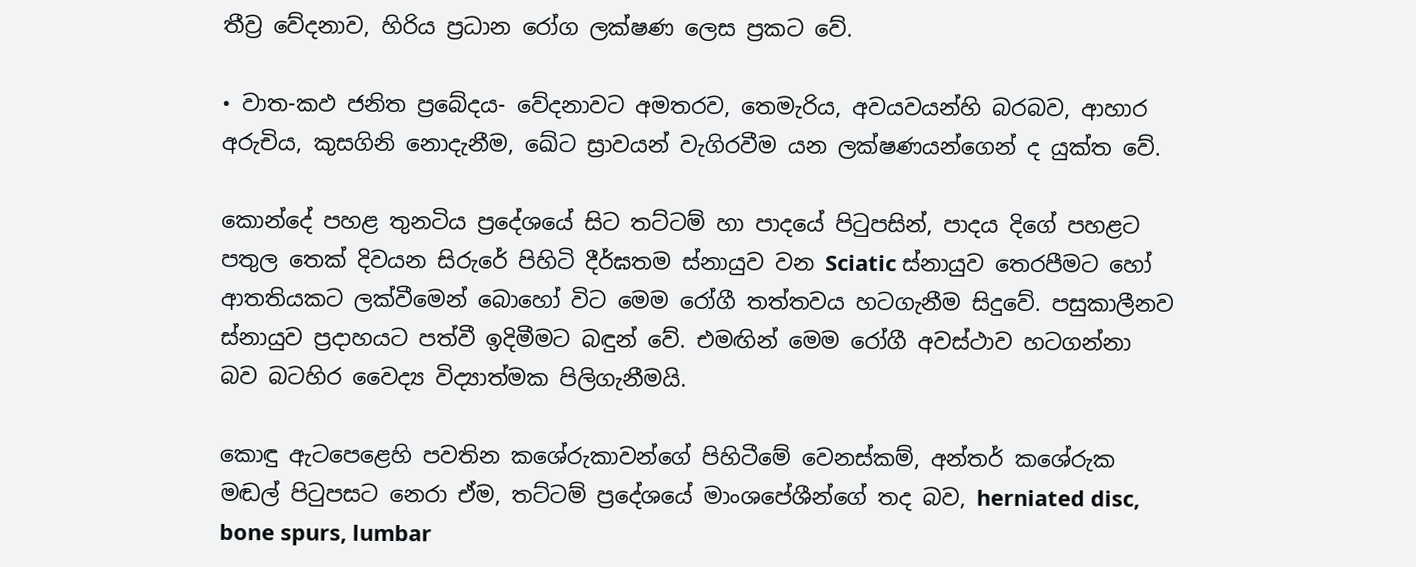තීව්‍ර වේදනාව, හිරිය ප්‍රධාන රෝග ලක්ෂණ ලෙස ප්‍රකට වේ.

• වාත-කඵ ජනිත ප්‍රබේදය- වේදනාවට අමතරව, තෙමැරිය, අවයවයන්හි බරබව, ආහාර අරුචිය, කුසගිනි නොදැනීම, ඛේට ස්‍රාවයන් වැගිරවීම යන ලක්ෂණයන්ගෙන් ද යුක්ත වේ.

කොන්දේ පහළ තුනටිය ප්‍රදේශයේ සිට තට්ටම් හා පාදයේ පිටුපසින්, පාදය දිගේ පහළට පතුල තෙක් දිවයන සිරුරේ පිහිටි දීර්ඝතම ස්නායුව වන Sciatic ස්නායුව තෙරපීමට හෝ ආතතියකට ලක්වීමෙන් බොහෝ විට මෙම රෝගී තත්තවය හටගැනීම සිදුවේ. පසුකාලීනව ස්නායුව ප්‍රදාහයට පත්වී ඉදිමීමට බඳුන් වේ. එමඟින් මෙම රෝගී අවස්ථාව හටගන්නා බව බටහිර වෛද්‍ය විද්‍යාත්මක පිලිගැනීමයි.

කොඳු ඇටපෙළෙහි පවතින කශේරුකාවන්ගේ පිහිටීමේ වෙනස්කම්, අන්තර් කශේරුක මඬල් පිටුපසට නෙරා ඒම, තට්ටම් ප්‍රදේශයේ මාංශපේශීන්ගේ තද බව, herniated disc, bone spurs, lumbar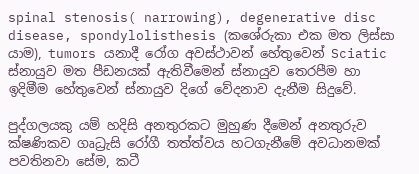spinal stenosis( narrowing), degenerative disc disease, spondylolisthesis (කශේරුකා එක මත ලිස්සා යාම), tumors යනාදී රෝග අවස්ථාවන් හේතුවෙන් Sciatic ස්නායුව මත පීඩනයක් ඇතිවීමෙන් ස්නායුව තෙරපීම හා ඉදිමීම හේතුවෙන් ස්නායුව දිගේ වේදනාව දැනීම සිදුවේ.

පුද්ගලයකු යම් හදිසි අනතුරකට මුහුණ දීමෙන් අනතුරුව ක්ෂණිකව ගෘධ්‍රැසි රෝගී තත්ත්වය හටගැනීමේ අවධානමක් පවතිනවා සේම, කටී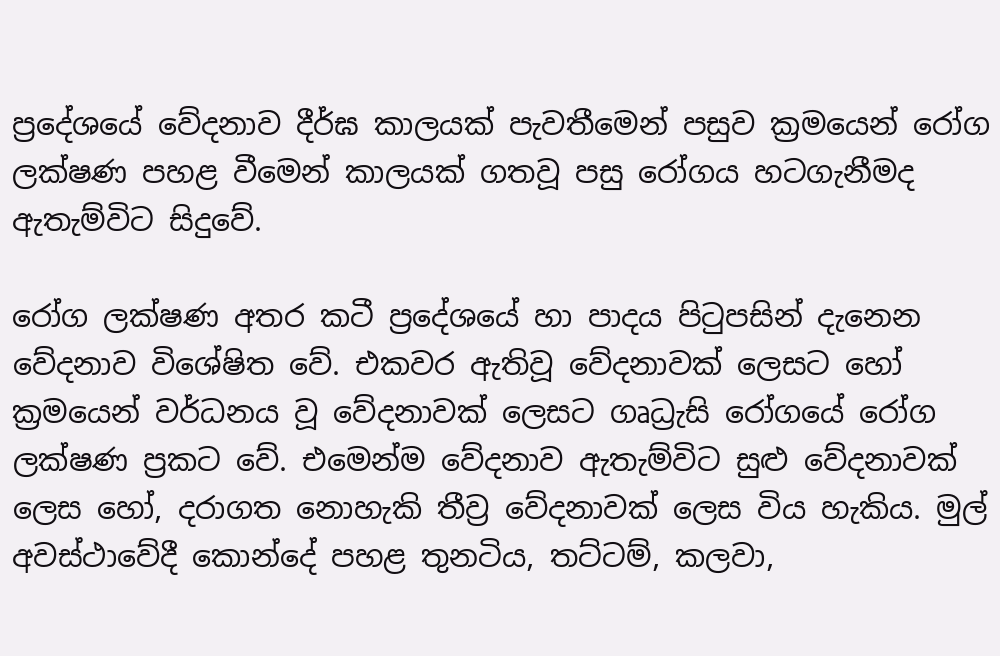ප්‍රදේශයේ වේදනාව දීර්ඝ කාලයක් පැවතීමෙන් පසුව ක්‍රමයෙන් රෝග ලක්ෂණ පහළ වීමෙන් කාලයක් ගතවූ පසු රෝගය හටගැනීමද ඇතැම්විට සිදුවේ.

රෝග ලක්ෂණ අතර කටී ප්‍රදේශයේ හා පාදය පිටුපසින් දැනෙන වේදනාව විශේෂිත වේ. එකවර ඇතිවූ වේදනාවක් ලෙසට හෝ ක්‍රමයෙන් වර්ධනය වූ වේදනාවක් ලෙසට ගෘධ්‍රැසි රෝගයේ රෝග ලක්ෂණ ප්‍රකට වේ. එමෙන්ම වේදනාව ඇතැම්විට සුළු වේදනාවක් ලෙස හෝ, දරාගත නොහැකි තීව්‍ර වේදනාවක් ලෙස විය හැකිය. මුල් අවස්ථාවේදී කොන්දේ පහළ තුනටිය, තට්ටම්, කලවා,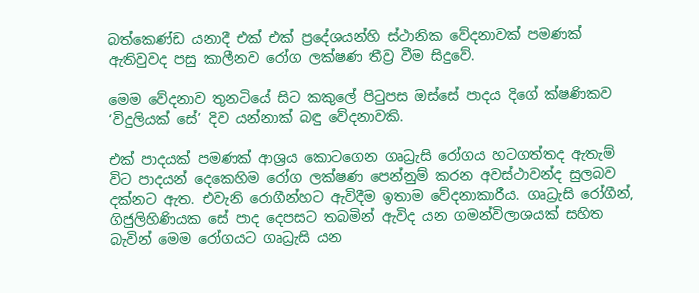බත්කෙණ්ඩ යනාදී එක් එක් ප්‍රදේශයන්හි ස්ථානික වේදනාවක් පමණක් ඇතිවුවද පසු කාලීනව රෝග ලක්ෂණ තීව්‍ර වීම සිදුවේ.

මෙම වේදනාව තුනටියේ සිට කකුලේ පිටුපස ඔස්සේ පාදය දිගේ ක්ෂණිකව ‘විදුලියක් සේ’ දිව යන්නාක් බඳු වේදනාවකි.

එක් පාදයක් පමණක් ආශ්‍රය කොටගෙන ගෘධ්‍රැසි රෝගය හටගත්තද ඇතැම් විට පාදයන් දෙකෙහිම රෝග ලක්ෂණ පෙන්නුම් කරන අවස්ථාවන්ද සුලබව දක්නට ඇත. එවැනි රොගීන්හට ඇවිදීම ඉතාම වේදනාකාරීය. ගෘධ්‍රැසි රෝගීන්, ගිජුලිහිණියක සේ පාද දෙපසට තබමින් ඇවිද යන ගමන්විලාශයක් සහිත බැවින් මෙම රෝගයට ගෘධ්‍රැසි යන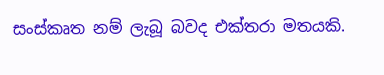සංස්කෘත නම් ලැබූ බවද එක්තරා මතයකි.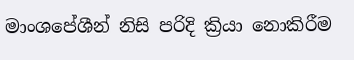මාංශපේශීන් නිසි පරිදි ක්‍රියා නොකිරීම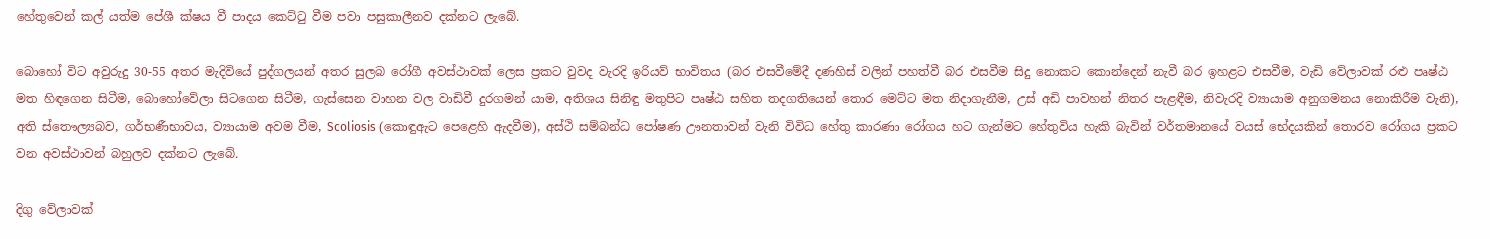හේතුවෙන් කල් යත්ම පේශී ක්ෂය වී පාදය කෙට්ටු වීම පවා පසුකාලීනව දක්නට ලැබේ.

බොහෝ විට අවුරුදු 30-55 අතර මැදිවියේ පුද්ගලයන් අතර සුලබ රෝගී අවස්ථාවක් ලෙස ප්‍රකට වුවද වැරදි ඉරියව් භාවිතය (බර එසවීමේදී දණහිස් වලින් පහත්වී බර එසවීම සිදු නොකට කොන්දෙන් නැවී බර ඉහළට එසවීම, වැඩි වේලාවක් රළු පෘෂ්ඨ මත හිඳගෙන සිටීම, බොහෝවේලා සිටගෙන සිටීම, ගැස්සෙන වාහන වල වාඩිවී දුරගමන් යාම, අතිශය සිනිඳු මතුපිට පෘෂ්ඨ සහිත තදගතියෙන් තොර මෙට්ට මත නිදාගැනීම, උස් අඩි පාවහන් නිතර පැළඳීම, නිවැරදි ව්‍යායාම අනුගමනය නොකිරීම වැනි), අති ස්තෞල්‍යබව, ගර්භණීභාවය, ව්‍යායාම අවම වීම, Scoliosis (කොඳුඇට පෙළෙහි ඇදවීම), අස්ථි සම්බන්ධ පෝෂණ ඌනතාවන් වැනි විවිධ හේතු කාරණා රෝගය හට ගැන්මට හේතුවිය හැකි බැවින් වර්තමානයේ වයස් භේදයකින් තොරව රෝගය ප්‍රකට වන අවස්ථාවන් බහුලව දක්නට ලැබේ.

දිගු වේලාවක්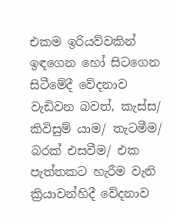එකම ඉරියව්වකින් ඉඳගෙන හෝ සිටගෙන සිටීමේදී වේදනාව වැඩිවන බවත්, කැස්ස/ කිවිසුම් යාම/ තැටමීම/ බරක් එසවීම/ එක පැත්තකට හැරීම වැනි ක්‍රියාවන්හිදී වේදනාව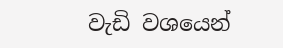වැඩි වශයෙන්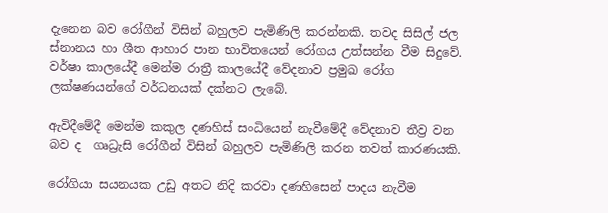දැනෙන බව රෝගීන් විසින් බහුලව පැමිණිලි කරන්නකි. තවද සිසිල් ජල ස්නානය හා ශීත ආහාර පාන භාවිතයෙන් රෝගය උත්සන්න වීම සිදුවේ. වර්ෂා කාලයේදී මෙන්ම රාත්‍රී කාලයේදී වේදනාව ප්‍රමුඛ රෝග ලක්ෂණයන්ගේ වර්ධනයක් දක්නට ලැබේ.

ඇවිදීමේදී මෙන්ම කකුල දණහිස් සංධියෙන් නැවීමේදී වේදනාව තීව්‍ර වන බව ද  ගෘධ්‍රැසි රෝගීන් විසින් බහුලව පැමිණිලි කරන තවත් කාරණයකි.

රෝගියා සයනයක උඩු අතට නිදි කරවා දණහිසෙන් පාදය නැවීම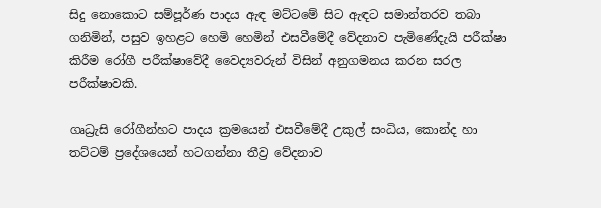සිදු නොකොට සම්පූර්ණ පාදය ඇඳ මට්ටමේ සිට ඇඳට සමාන්තරව තබා ගනිමින්, පසුව ඉහළට හෙමි හෙමින් එසවීමේදී වේදනාව පැමිණේදැයි පරීක්ෂා කිරීම රෝගී පරීක්ෂාවේදී වෛද්‍යවරුන් විසින් අනුගමනය කරන සරල පරීක්ෂාවකි.

ගෘධ්‍රැසි රෝගීන්හට පාදය ක්‍රමයෙන් එසවීමේදී උකුල් සංධිය, කොන්ද හා තට්ටම් ප්‍රදේශයෙන් හටගන්නා තීව්‍ර වේදනාව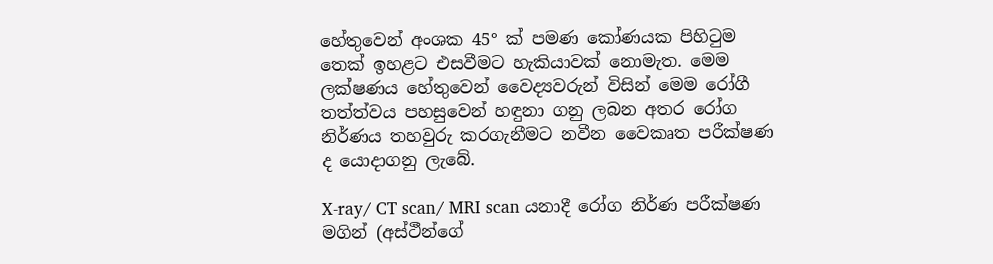හේතුවෙන් අංශක 45° ක් පමණ කෝණයක පිහිටුම තෙක් ඉහළට එසවීමට හැකියාවක් නොමැත. මෙම ලක්ෂණය හේතුවෙන් වෛද්‍යවරුන් විසින් මෙම රෝගී තත්ත්වය පහසුවෙන් හඳුනා ගනු ලබන අතර රෝග නිර්ණය තහවුරු කරගැනීමට නවීන වෛකෘත පරීක්ෂණ ද යොදාගනු ලැබේ.

X-ray/ CT scan/ MRI scan යනාදී රෝග නිර්ණ පරීක්ෂණ මගින් (අස්ථීන්ගේ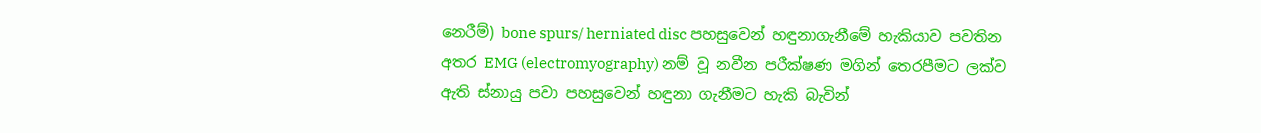නෙරීම්) bone spurs/ herniated disc පහසුවෙන් හඳුනාගැනීමේ හැකියාව පවතින අතර EMG (electromyography) නම් වූ නවීන පරීක්ෂණ මගින් තෙරපීමට ලක්ව ඇති ස්නායු පවා පහසුවෙන් හඳුනා ගැනීමට හැකි බැවින්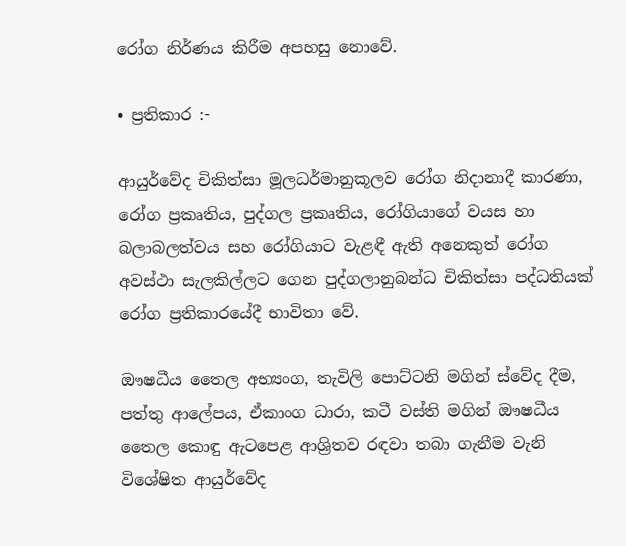රෝග නිර්ණය කිරීම අපහසු නොවේ.

• ප්‍රතිකාර :-

ආයුර්වේද චිකිත්සා මූලධර්මානුකූලව රෝග නිදානාදී කාරණා, රෝග ප්‍රකෘතිය, පුද්ගල ප්‍රකෘතිය, රෝගියාගේ වයස හා බලාබලත්වය සහ රෝගියාට වැළඳී ඇති අනෙකුත් රෝග අවස්ථා සැලකිල්ලට ගෙන පුද්ගලානුබන්ධ චිකිත්සා පද්ධතියක් රෝග ප්‍රතිකාරයේදී භාවිතා වේ.

ඖෂධීය තෛල අභ්‍යංග, තැවිලි පොට්ටනි මගින් ස්වේද දීම, පත්තු ආලේපය, ඒකාංග ධාරා, කටී වස්ති මගින් ඖෂධීය තෛල කොඳු ඇටපෙළ ආශ්‍රිතව රඳවා තබා ගැනීම වැනි විශේෂිත ආයුර්වේද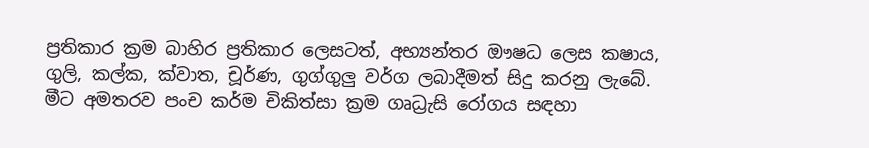ප්‍රතිකාර ක්‍රම බාහිර ප්‍රතිකාර ලෙසටත්, අභ්‍යන්තර ඖෂධ ලෙස කෂාය, ගුලි, කල්ක, ක්වාත, චූර්ණ, ගුග්ගුලු වර්ග ලබාදීමත් සිදු කරනු ලැබේ. මීට අමතරව පංච කර්ම චිකිත්සා ක්‍රම ගෘධ්‍රැසි රෝගය සඳහා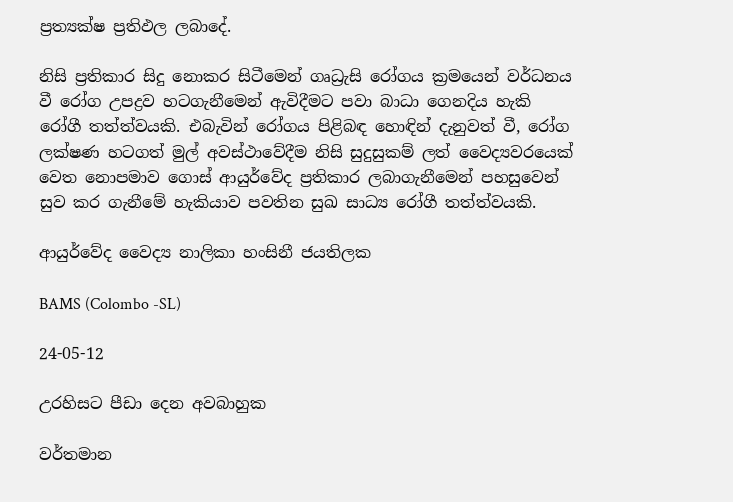ප්‍රත්‍යක්ෂ ප්‍රතිඵල ලබාදේ.

නිසි ප්‍රතිකාර සිදු නොකර සිටීමෙන් ගෘධ්‍රැසි රෝගය ක්‍රමයෙන් වර්ධනය වී රෝග උපද්‍රව හටගැනීමෙන් ඇවිදීමට පවා බාධා ගෙනදිය හැකි රෝගී තත්ත්වයකි. එබැවින් රෝගය පිළිබඳ හොඳින් දැනුවත් වී, රෝග ලක්ෂණ හටගත් මුල් අවස්ථාවේදීම නිසි සුදුසුකම් ලත් වෛද්‍යවරයෙක් වෙත නොපමාව ගොස් ආයුර්වේද ප්‍රතිකාර ලබාගැනීමෙන් පහසුවෙන් සුව කර ගැනීමේ හැකියාව පවතින සුඛ සාධ්‍ය රෝගී තත්ත්වයකි.

ආයුර්වේද වෛද්‍ය නාලිකා හංසිනී ජයතිලක

BAMS (Colombo -SL)

24-05-12

උරහිසට පීඩා දෙන අවබාහුක

වර්තමාන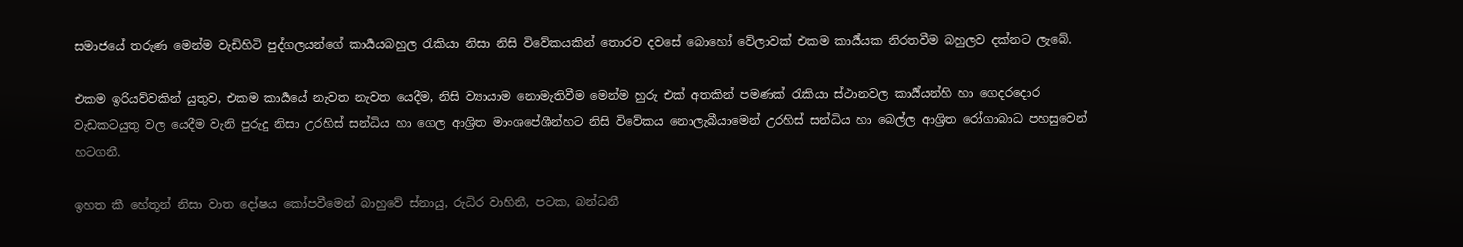සමාජයේ තරුණ මෙන්ම වැඩිහිටි පුද්ගලයන්ගේ කාර්‍යයබහුල රැකියා නිසා නිසි විවේකයකින් තොරව දවසේ බොහෝ වේලාවක් එකම කාර්‍ය්යක නිරතවීම බහුලව දක්නට ලැබේ.

එකම ඉරියව්වකින් යුතුව, එකම කාර්‍යයේ නැවත නැවත යෙදීම, නිසි ව්‍යායාම නොමැතිවීම මෙන්ම හුරු එක් අතකින් පමණක් රැකියා ස්ථානවල කාර්‍ය්යන්හි හා ගෙදරදොර වැඩකටයුතු වල යෙදීම වැනි පුරුදු නිසා උරහිස් සන්ධිය හා ගෙල ආශ්‍රිත මාංශපේශීන්හට නිසි විවේකය නොලැබීයාමෙන් උරහිස් සන්ධිය හා බෙල්ල ආශ්‍රිත රෝගාබාධ පහසුවෙන් හටගනී.

ඉහත කී හේතූන් නිසා වාත දෝෂය කෝපවීමෙන් බාහුවේ ස්නායු, රුධිර වාහිනී, පටක, බන්ධනී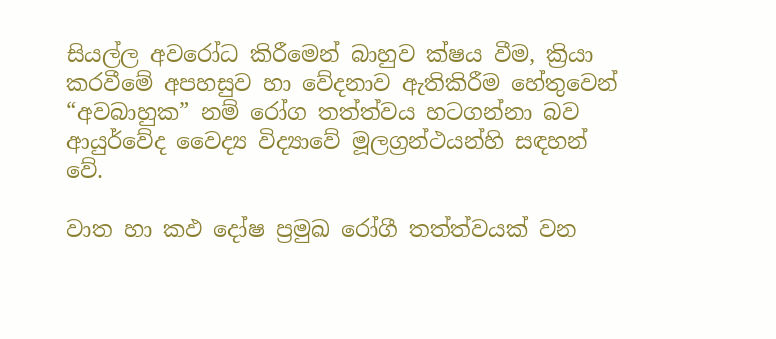සියල්ල අවරෝධ කිරීමෙන් බාහුව ක්ෂය වීම, ක්‍රියා කරවීමේ අපහසුව හා වේදනාව ඇතිකිරීම හේතුවෙන් “අවබාහුක” නම් රෝග තත්ත්වය හටගන්නා බව ආයුර්වේද වෛද්‍ය විද්‍යාවේ මූලග්‍රන්ථයන්හි සඳහන් වේ.

වාත හා කඵ දෝෂ ප්‍රමුඛ රෝගී තත්ත්වයක් වන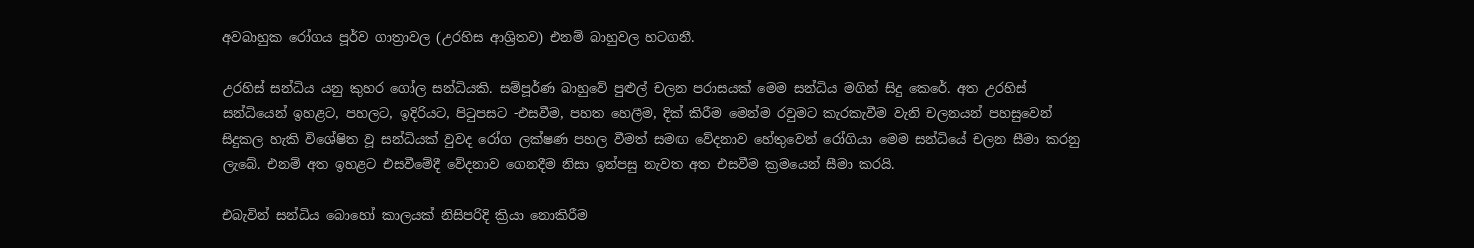අවබාහුක රෝගය පූර්ව ගාත්‍රාවල (උරහිස ආශ්‍රිතව) එනම් බාහුවල හටගනී.

උරහිස් සන්ධිය යනු කුහර ගෝල සන්ධියකි. සම්පූර්ණ බාහුවේ පුළුල් චලන පරාසයක් මෙම සන්ධිය මගින් සිදු කෙරේ. අත උරහිස් සන්ධියෙන් ඉහළට, පහලට, ඉදිරියට, පිටුපසට -එසවීම, පහත හෙලීම, දික් කිරීම මෙන්ම රවුමට කැරකැවීම වැනි චලනයන් පහසුවෙන් සිදුකල හැකි විශේෂිත වූ සන්ධියක් වුවද රෝග ලක්ෂණ පහල වීමත් සමඟ වේදනාව හේතුවෙන් රෝගියා මෙම සන්ධියේ චලන සීමා කරනු ලැබේ. එනම් අත ඉහළට එසවීමේදී වේදනාව ගෙනදීම නිසා ඉන්පසු නැවත අත එසවීම ක්‍රමයෙන් සීමා කරයි.

එබැවින් සන්ධිය බොහෝ කාලයක් නිසිපරිදි ක්‍රියා නොකිරීම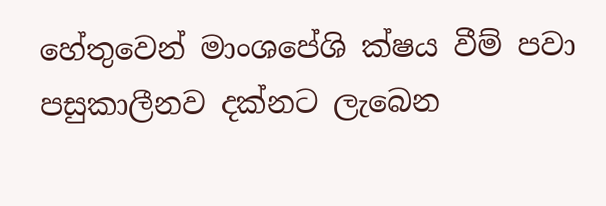හේතුවෙන් මාංශපේශි ක්ෂය වීම් පවා පසුකාලීනව දක්නට ලැබෙන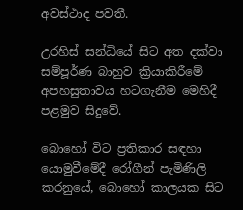අවස්ථාද පවතී.

උරහිස් සන්ධියේ සිට අත දක්වා සම්පූර්ණ බාහුව ක්‍රියාකිරීමේ අපහසුතාවය හටගැනීම මෙහිදී පළමුව සිදුවේ.

බොහෝ විට ප්‍රතිකාර සඳහා යොමුවීමේදී රෝගීන් පැමිණිලි කරනුයේ, බොහෝ කාලයක සිට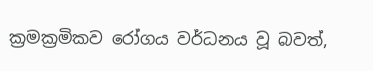ක්‍රමක්‍රමිකව රෝගය වර්ධනය වූ බවත්,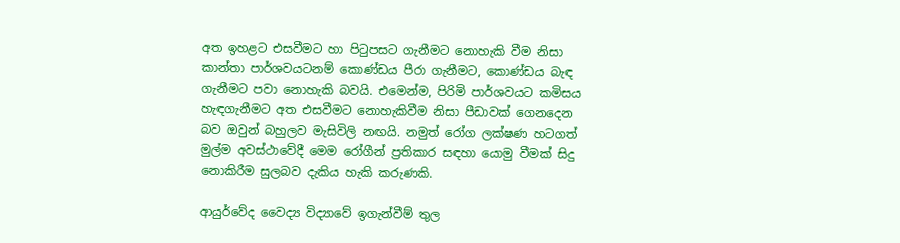අත ඉහළට එසවීමට හා පිටුපසට ගැනීමට නොහැකි වීම නිසා කාන්තා පාර්ශවයටනම් කොණ්ඩය පීරා ගැනීමට, කොණ්ඩය බැඳ ගැනීමට පවා නොහැකි බවයි. එමෙන්ම, පිරිමි පාර්ශවයට කමිසය හැඳගැනීමට අත එසවීමට නොහැකිවීම නිසා පීඩාවක් ගෙනදෙන බව ඔවුන් බහුලව මැසිවිලි නඟයි. නමුත් රෝග ලක්ෂණ හටගත් මුල්ම අවස්ථාවේදී මෙම රෝගීන් ප්‍රතිකාර සඳහා යොමු වීමක් සිදු නොකිරීම සුලබව දැකිය හැකි කරුණකි.

ආයුර්වේද වෛද්‍ය විද්‍යාවේ ඉගැන්වීම් තුල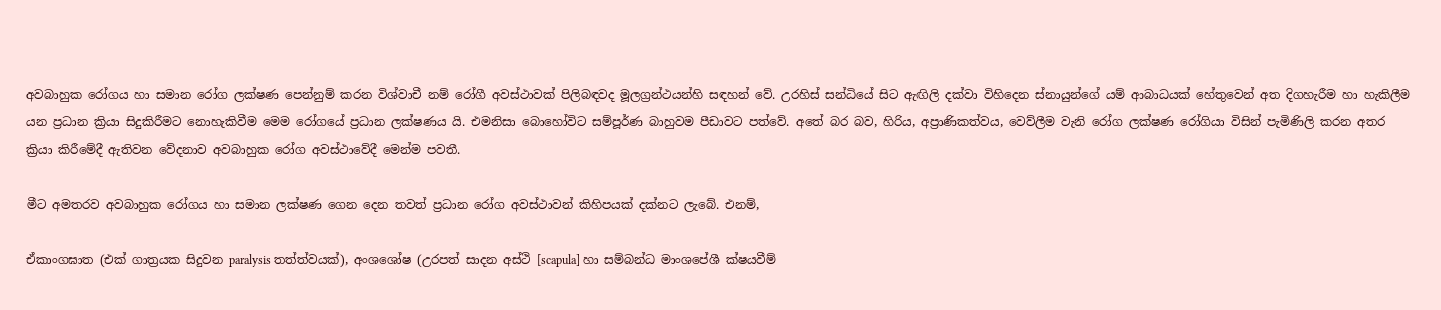අවබාහුක රෝගය හා සමාන රෝග ලක්ෂණ පෙන්නුම් කරන විශ්වාචී නම් රෝගී අවස්ථාවක් පිලිබඳවද මූලග්‍රන්ථයන්හි සඳහන් වේ. උරහිස් සන්ධියේ සිට ඇඟිලි දක්වා විහිදෙන ස්නායුන්ගේ යම් ආබාධයක් හේතුවෙන් අත දිගහැරීම හා හැකිලීම යන ප්‍රධාන ක්‍රියා සිදුකිරීමට නොහැකිවීම මෙම රෝගයේ ප්‍රධාන ලක්ෂණය යි. එමනිසා බොහෝවිට සම්පූර්ණ බාහුවම පීඩාවට පත්වේ. අතේ බර බව, හිරිය, අප්‍රාණිකත්වය, වෙව්ලීම වැනි රෝග ලක්ෂණ රෝගියා විසින් පැමිණිලි කරන අතර ක්‍රියා කිරීමේදී ඇතිවන වේදනාව අවබාහුක රෝග අවස්ථාවේදී මෙන්ම පවතී.

මීට අමතරව අවබාහුක රෝගය හා සමාන ලක්ෂණ ගෙන දෙන තවත් ප්‍රධාන රෝග අවස්ථාවන් කිහිපයක් දක්නට ලැබේ. එනම්,

ඒකාංගඝාත (එක් ගාත්‍රයක සිදුවන paralysis තත්ත්වයක්), අංශශෝෂ (උරපත් සාදන අස්ථි [scapula] හා සම්බන්ධ මාංශපේශී ක්ෂයවීම්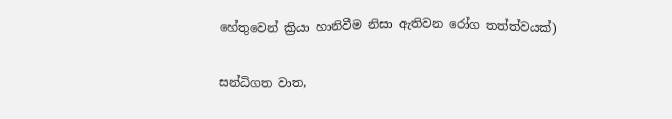හේතුවෙන් ක්‍රියා හානිවීම නිසා ඇතිවන රෝග තත්ත්වයක්)

සන්ධිගත වාත,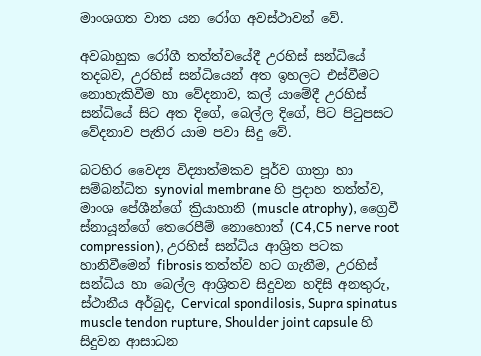මාංශගත වාත යන රෝග අවස්ථාවන් වේ.

අවබාහුක රෝගී තත්ත්වයේදී උරහිස් සන්ධියේ තදබව, උරහිස් සන්ධියෙන් අත ඉහලට එස්වීමට නොහැකිවීම හා වේදනාව, කල් යාමේදී උරහිස් සන්ධියේ සිට අත දිගේ, බෙල්ල දිගේ, පිට පිටුපසට වේදනාව පැතිර යාම පවා සිදු වේ.

බටහිර වෛද්‍ය විද්‍යාත්මකව පූර්ව ගාත්‍රා හා සම්බන්ධිත synovial membrane හි ප්‍රදාහ තත්ත්ව, මාංශ පේශීන්ගේ ක්‍රියාහානි (muscle atrophy), ග්‍රෛවී ස්නායූන්ගේ තෙරෙපීම් නොහොත් (C4,C5 nerve root compression), උරහිස් සන්ධිය ආශ්‍රිත පටක හානිවීමෙන් fibrosis තත්ත්ව හට ගැනීම, උරහිස් සන්ධිය හා බෙල්ල ආශ්‍රිතව සිදුවන හදිසි අනතුරු, ස්ථානීය අර්බුද, Cervical spondilosis, Supra spinatus muscle tendon rupture, Shoulder joint capsule හි සිදුවන ආසාධන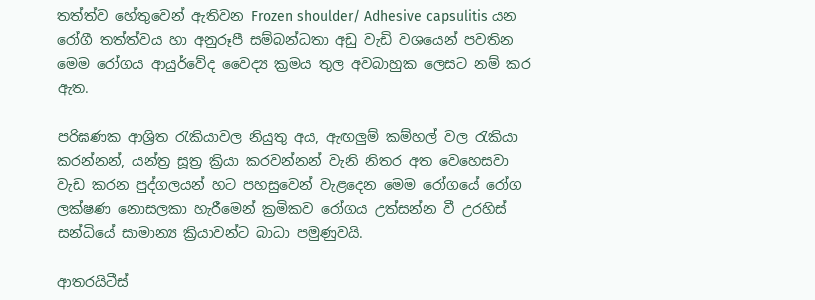තත්ත්ව හේතුවෙන් ඇතිවන Frozen shoulder/ Adhesive capsulitis යන රෝගී තත්ත්වය හා අනුරූපී සම්බන්ධතා අඩු වැඩි වශයෙන් පවතින මෙම රෝගය ආයුර්වේද වෛද්‍ය ක්‍රමය තුල අවබාහුක ලෙසට නම් කර ඇත.

පරිඝණක ආශ්‍රිත රැකියාවල නියුතු අය, ඇඟලුම් කම්හල් වල රැකියා කරන්නන්, යන්ත්‍ර සූත්‍ර ක්‍රියා කරවන්නන් වැනි නිතර අත වෙහෙසවා වැඩ කරන පුද්ගලයන් හට පහසුවෙන් වැළදෙන මෙම රෝගයේ රෝග ලක්ෂණ නොසලකා හැරීමෙන් ක්‍රමිකව රෝගය උත්සන්න වී උරහිස් සන්ධියේ සාමාන්‍ය ක්‍රියාවන්ට බාධා පමුණුවයි.

ආතරයිටීස්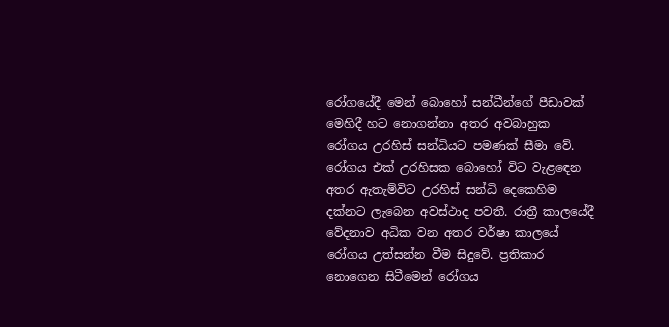රෝගයේදී මෙන් බොහෝ සන්ධීන්ගේ පීඩාවක් මෙහිදී හට නොගන්නා අතර අවබාහුක රෝගය උරහිස් සන්ධියට පමණක් සීමා වේ. රෝගය එක් උරහිසක බොහෝ විට වැළඳෙන අතර ඇතැම්විට උරහිස් සන්ධි දෙකෙහිම දක්නට ලැබෙන අවස්ථාද පවතී. රාත්‍රී කාලයේදී වේදනාව අධික වන අතර වර්ෂා කාලයේ රෝගය උත්සන්න වීම සිදුවේ. ප්‍රතිකාර නොගෙන සිටීමෙන් රෝගය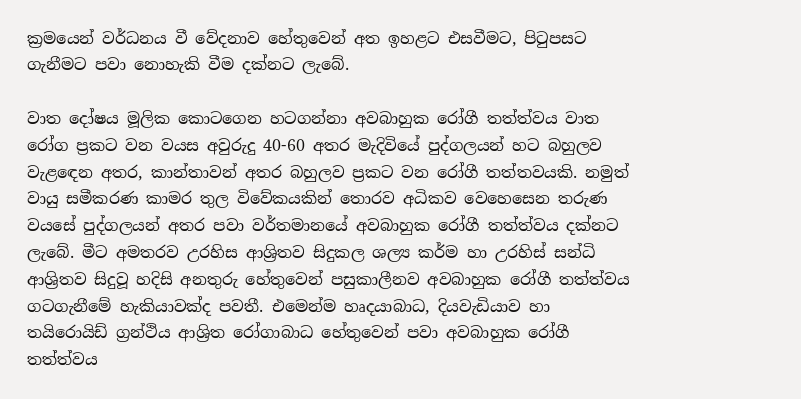ක්‍රමයෙන් වර්ධනය වී වේදනාව හේතුවෙන් අත ඉහළට එසවීමට, පිටුපසට ගැනීමට පවා නොහැකි වීම දක්නට ලැබේ.

වාත දෝෂය මූලික කොටගෙන හටගන්නා අවබාහුක රෝගී තත්ත්වය වාත රෝග ප්‍රකට වන වයස අවුරුදු 40-60 අතර මැදිවියේ පුද්ගලයන් හට බහුලව වැළඳෙන අතර, කාන්තාවන් අතර බහුලව ප්‍රකට වන රෝගී තත්තවයකි. නමුත් වායු සමීකරණ කාමර තුල විවේකයකින් තොරව අධිකව වෙහෙසෙන තරුණ වයසේ පුද්ගලයන් අතර පවා වර්තමානයේ අවබාහුක රෝගී තත්ත්වය දක්නට ලැබේ. මීට අමතරව උරහිස ආශ්‍රිතව සිදුකල ශල්‍ය කර්ම හා උරහිස් සන්ධි ආශ්‍රිතව සිදුවූ හදිසි අනතුරු හේතුවෙන් පසුකාලීනව අවබාහුක රෝගී තත්ත්වය ගටගැනීමේ හැකියාවක්ද පවතී. එමෙන්ම හෘදයාබාධ, දියවැඩියාව හා තයිරොයිඩ් ග්‍රන්ථිය ආශ්‍රිත රෝගාබාධ හේතුවෙන් පවා අවබාහුක රෝගී තත්ත්වය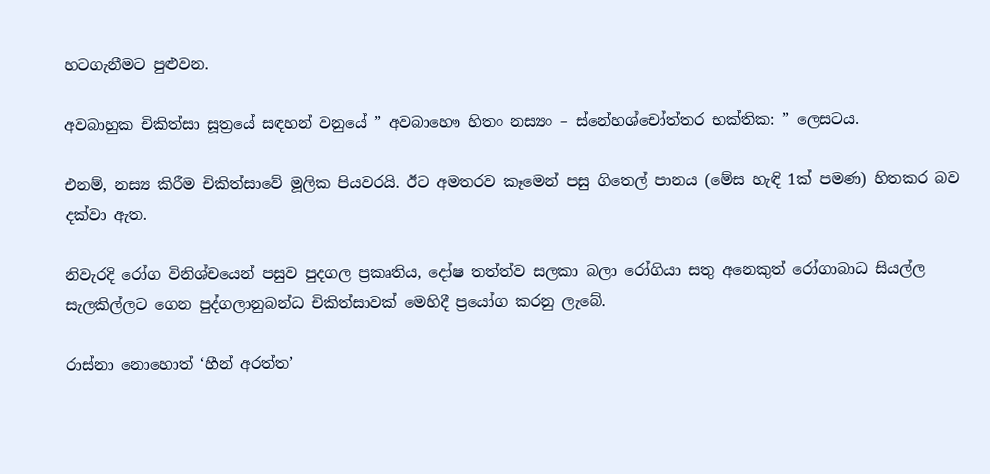හටගැනීමට පුළුවන.

අවබාහුක චිකිත්සා සූත්‍රයේ සඳහන් වනුයේ ” අවබාහෞ හිතං නස්‍යං – ස්නේහශ්චෝත්තර භක්තික: ” ලෙසටය.

එනම්, නස්‍ය කිරීම චිකිත්සාවේ මූලික පියවරයි. ඊට අමතරව කෑමෙන් පසු ගිතෙල් පානය (මේස හැඳි 1ක් පමණ) හිතකර බව දක්වා ඇත.

නිවැරදි රෝග විනිශ්චයෙන් පසුව පුදගල ප්‍රකෘතිය, දෝෂ තත්ත්ව සලකා බලා රෝගියා සතු අනෙකුත් රෝගාබාධ සියල්ල සැලකිල්ලට ගෙන පුද්ගලානුබන්ධ චිකිත්සාවක් මෙහිදී ප්‍රයෝග කරනු ලැබේ.

රාස්නා නොහොත් ‘හීන් අරත්ත’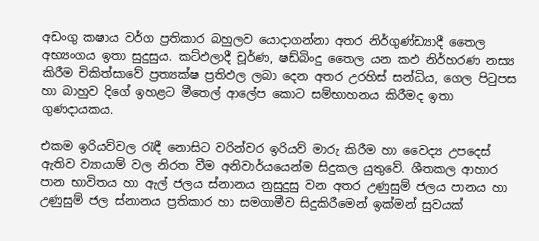අඩංගු කෂාය වර්ග ප්‍රතිකාර බහුලව යොදාගන්නා අතර නිර්ගුණ්ඩ්‍යාදී තෛල අභ්‍යංගය ඉතා සුදුසුය. කට්ඵලාදී චූර්ණ, ෂඩ්බිංදු තෛල යන කඵ නිර්හරණ නස්‍ය කිරීම චිකිත්සාවේ ප්‍රත්‍යක්ෂ ප්‍රතිඵල ලබා දෙන අතර උරහිස් සන්ධිය, ගෙල පිටුපස හා බාහුව දිගේ ඉහළට මීතෙල් ආලේප කොට සම්භාහනය කිරීමද ඉතා ගුණදායකය.

එකම ඉරියව්වල රැඳී නොසිට වරින්වර ඉරියව් මාරු කිරීම හා වෛද්‍ය උපදෙස් ඇතිව ව්‍යායාම් වල නිරත වීම අනිවාර්යයෙන්ම සිදුකල යුතුවේ. ශීතකල ආහාර පාන භාවිතය හා ඇල් ජලය ස්නානය නුසුදුසු වන අතර උණුසුම් ජලය පානය හා උණුසුම් ජල ස්නානය ප්‍රතිකාර හා සමගාමීව සිදුකිරීමෙන් ඉක්මන් සුවයක්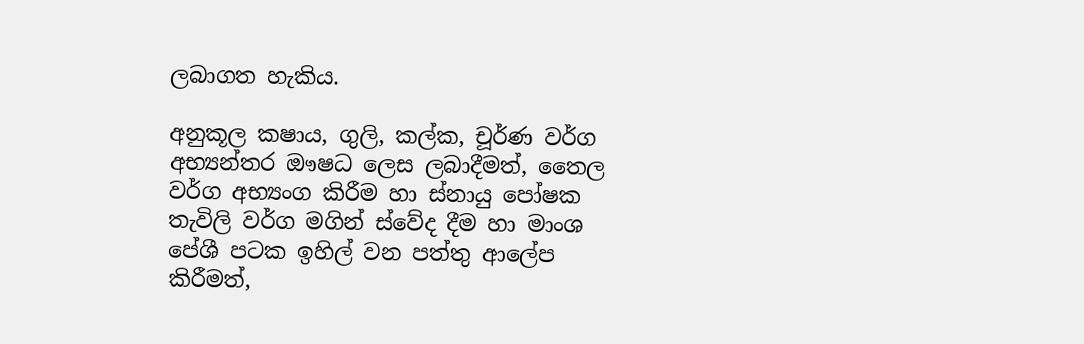ලබාගත හැකිය.

අනුකූල කෂාය, ගුලි, කල්ක, චූර්ණ වර්ග අභ්‍යන්තර ඖෂධ ලෙස ලබාදීමත්, තෛල වර්ග අභ්‍යංග කිරීම හා ස්නායු පෝෂක තැවිලි වර්ග මගින් ස්වේද දීම හා මාංශ පේශී පටක ඉහිල් වන පත්තු ආලේප කිරීමත්,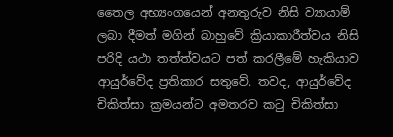තෛල අභ්‍යංගයෙන් අනතුරුව නිසි ව්‍යායාම් ලබා දීමත් මගින් බාහුවේ ක්‍රියාකාරීත්වය නිසි පරිදි යථා තත්ත්වයට පත් කරලීමේ හැකියාව ආයුර්වේද ප්‍රතිකාර සතුවේ. තවද, ආයුර්වේද චිකිත්සා ක්‍රමයන්ට අමතරව කටු චිකිත්සා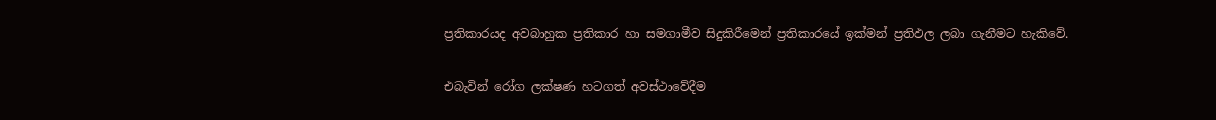ප්‍රතිකාරයද අවබාහුක ප්‍රතිකාර හා සමගාමීව සිදුකිරීමෙන් ප්‍රතිකාරයේ ඉක්මන් ප්‍රතිඵල ලබා ගැනීමට හැකිවේ.

එබැවින් රෝග ලක්ෂණ හටගත් අවස්ථාවේදීම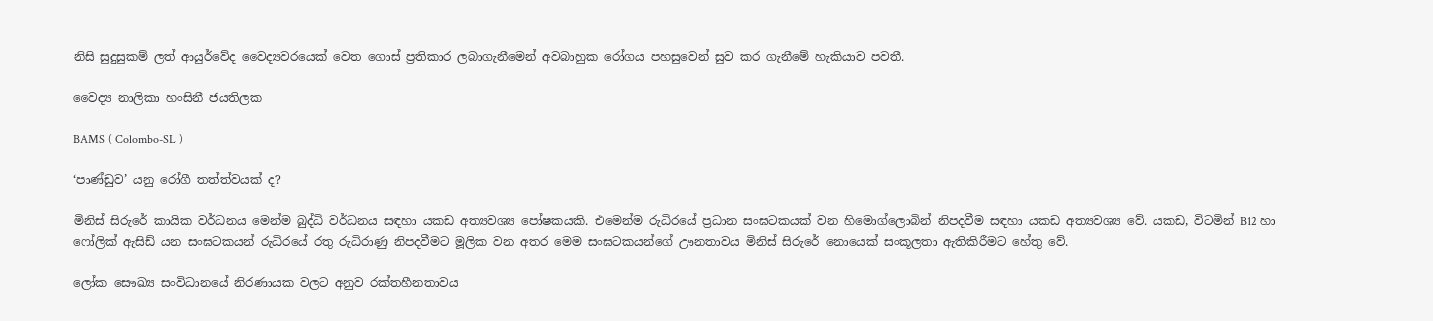නිසි සුදුසුකම් ලත් ආයුර්වේද වෛද්‍යවරයෙක් වෙත ගොස් ප්‍රතිකාර ලබාගැනීමෙන් අවබාහුක රෝගය පහසුවෙන් සුව කර ගැනීමේ හැකියාව පවතී.

වෛද්‍ය නාලිකා හංසිනී ජයතිලක

BAMS ( Colombo-SL )

‘පාණ්ඩුව’ යනු රෝගී තත්ත්වයක් ද?

මිනිස් සිරුරේ කායික වර්ධනය මෙන්ම බුද්ධි වර්ධනය සඳහා යකඩ අත්‍යවශ්‍ය පෝෂකයකි. එමෙන්ම රුධිරයේ ප්‍රධාන සංඝටකයක් වන හිමොග්ලොබින් නිපදවීම සඳහා යකඩ අත්‍යවශ්‍ය වේ. යකඩ, විටමින් B12 හා ෆෝලික් ඇසිඩ් යන සංඝටකයන් රුධිරයේ රතු රුධිරාණු නිපදවීමට මූලික වන අතර මෙම සංඝටකයන්ගේ ඌනතාවය මිනිස් සිරුරේ නොයෙක් සංකූලතා ඇතිකිරීමට හේතු වේ.

ලෝක සෞඛ්‍ය සංවිධානයේ නිරණායක වලට අනුව රක්තහීනතාවය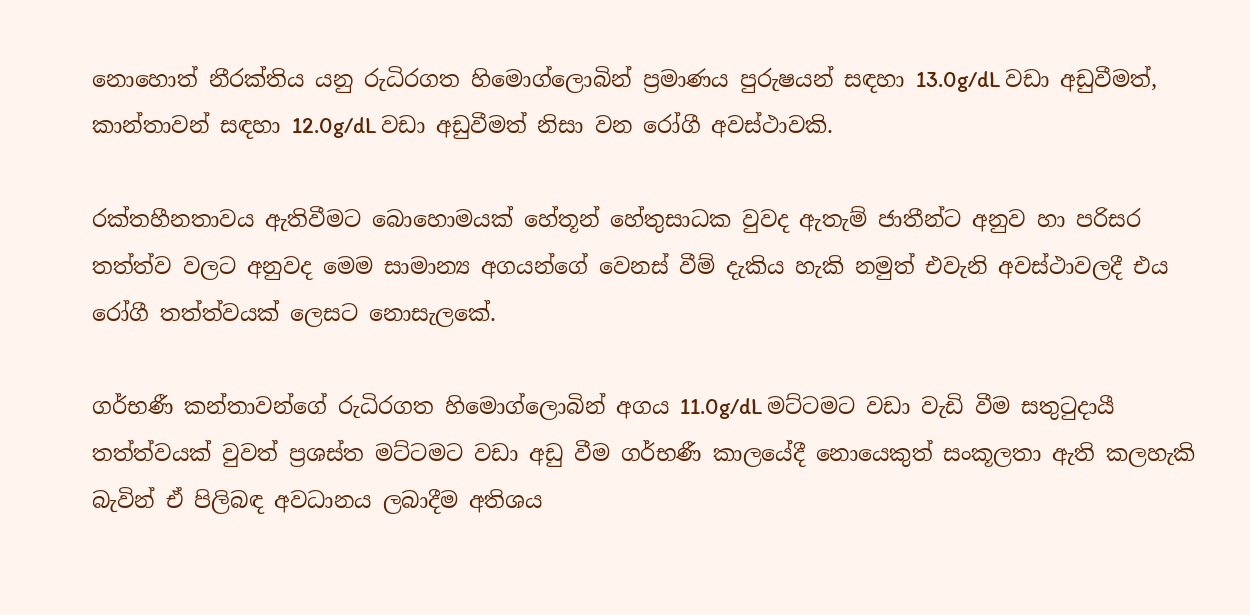නොහොත් නීරක්තිය යනු රුධිරගත හිමොග්ලොබින් ප්‍රමාණය පුරුෂයන් සඳහා 13.0g/dL වඩා අඩුවීමත්, කාන්තාවන් සඳහා 12.0g/dL වඩා අඩුවීමත් නිසා වන රෝගී අවස්ථාවකි.

රක්තහීනතාවය ඇතිවීමට බොහොමයක් හේතූන් හේතුසාධක වුවද ඇතැම් ජාතීන්ට අනුව හා පරිසර තත්ත්ව වලට අනුවද මෙම සාමාන්‍ය අගයන්ගේ වෙනස් වීම් දැකිය හැකි නමුත් එවැනි අවස්ථාවලදී එය රෝගී තත්ත්වයක් ලෙසට නොසැලකේ.

ගර්භණී කන්තාවන්ගේ රුධිරගත හිමොග්ලොබින් අගය 11.0g/dL මට්ටමට වඩා වැඩි වීම සතුටුදායී තත්ත්වයක් වුවත් ප්‍රශස්ත මට්ටමට වඩා අඩු වීම ගර්භණී කාලයේදී නොයෙකුත් සංකූලතා ඇති කලහැකි බැවින් ඒ පිලිබඳ අවධානය ලබාදීම අතිශය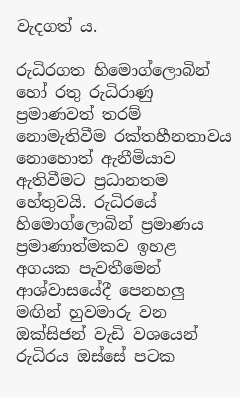වැදගත් ය.

රුධිරගත හිමොග්ලොබින් හෝ රතු රුධිරාණු ප්‍රමාණවත් තරම් නොමැතිවීම රක්තහීනතාවය නොහොත් ඇනීමියාව ඇතිවීමට ප්‍රධානතම හේතුවයි. රුධිරයේ හිමොග්ලොබින් ප්‍රමාණය ප්‍රමාණාත්මකව ඉහළ අගයක පැවතීමෙන් ආශ්වාසයේදී පෙනහලු මඟින් හුවමාරු වන ඔක්සිජන් වැඩි වශයෙන් රුධිරය ඔස්සේ පටක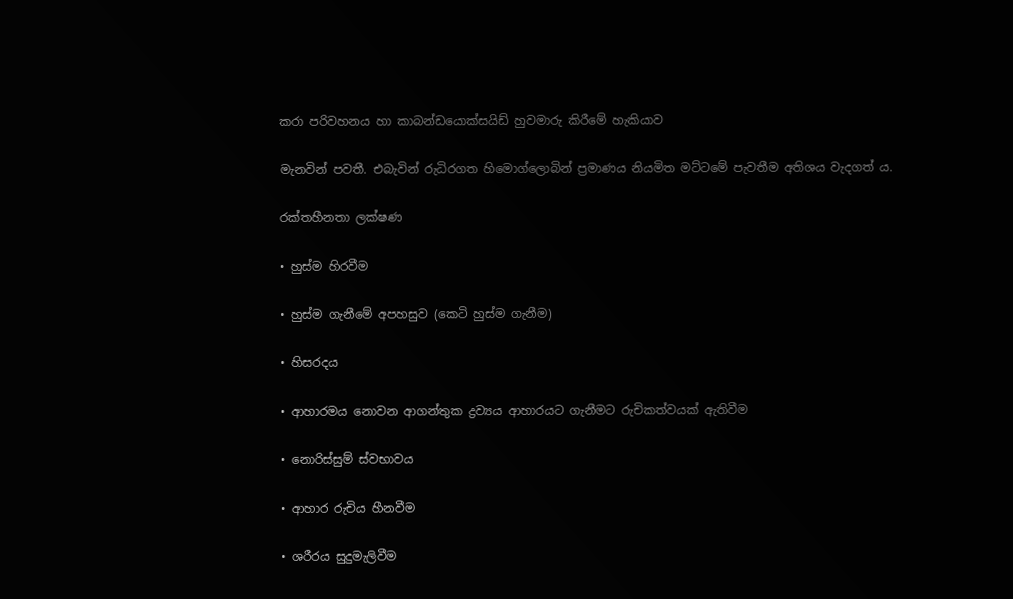කරා පරිවහනය හා කාබන්ඩයොක්සයිඩ් හුවමාරු කිරීමේ හැකියාව

මැනවින් පවතී. එබැවින් රුධිරගත හිමොග්ලොබින් ප්‍රමාණය නියමිත මට්ටමේ පැවතීම අතිශය වැදගත් ය.

රක්තහීනතා ලක්ෂණ

• හුස්ම හිරවීම

• හුස්ම ගැනීමේ අපහසුව (කෙටි හුස්ම ගැනීම)

• හිසරදය

• ආහාරමය නොවන ආගන්තුක ද්‍රව්‍යය ආහාරයට ගැනීමට රුචිකත්වයක් ඇතිවීම

• නොරිස්සුම් ස්වභාවය

• ආහාර රුචිය හීනවීම

• ශරීරය සුදුමැලිවීම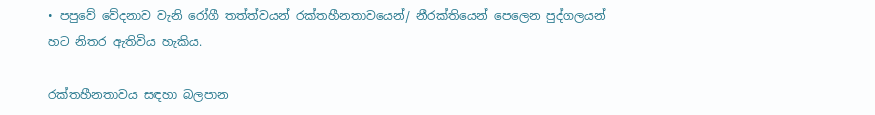• පපුවේ වේදනාව වැනි රෝගී තත්ත්වයන් රක්තහීනතාවයෙන්/ නීරක්තියෙන් පෙලෙන පුද්ගලයන් හට නිතර ඇතිවිය හැකිය.

රක්තහීනතාවය සඳහා බලපාන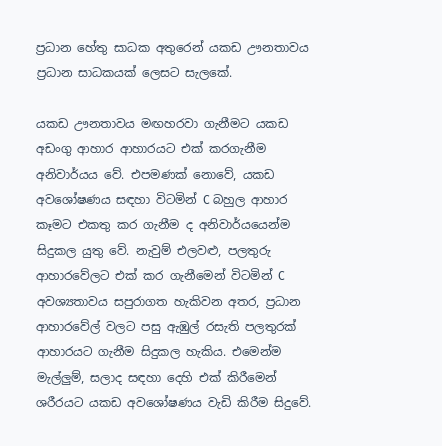ප්‍රධාන හේතු සාධක අතුරෙන් යකඩ ඌනතාවය ප්‍රධාන සාධකයක් ලෙසට සැලකේ.

යකඩ ඌනතාවය මඟහරවා ගැනීමට යකඩ අඩංගු ආහාර ආහාරයට එක් කරගැනීම අනිවාර්යය වේ. එපමණක් නොවේ, යකඩ අවශෝෂණය සඳහා විටමින් C බහුල ආහාර කෑමට එකතු කර ගැනීම ද අනිවාර්යයෙන්ම සිදුකල යුතු වේ. නැවුම් එලවළු, පලතුරු ආහාරවේලට එක් කර ගැනීමෙන් විටමින් C අවශ්‍යතාවය සපුරාගත හැකිවන අතර, ප්‍රධාන ආහාරවේල් වලට පසු ඇඹුල් රසැති පලතුරක් ආහාරයට ගැනීම සිදුකල හැකිය. එමෙන්ම මැල්ලුම්, සලාද සඳහා දෙහි එක් කිරීමෙන් ශරීරයට යකඩ අවශෝෂණය වැඩි කිරීම සිදුවේ.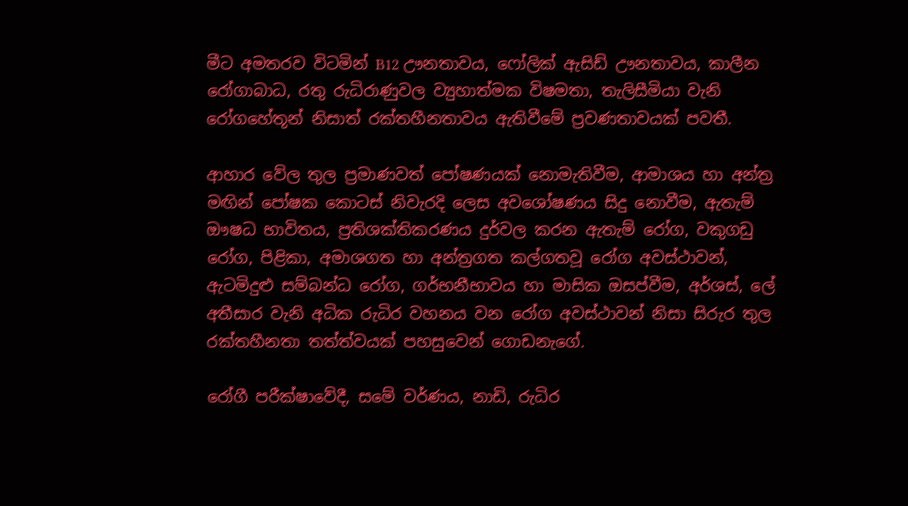මීට අමතරව විටමින් B12 ඌනතාවය, ෆෝලික් ඇසිඩ් ඌනතාවය, කාලීන රෝගාබාධ, රතු රුධිරාණුවල ව්‍යුහාත්මක විෂමතා, තැලිසීමියා වැනි රෝගහේතූන් නිසාත් රක්තහීනතාවය ඇතිවීමේ ප්‍රවණතාවයක් පවතී.

ආහාර වේල තුල ප්‍රමාණවත් පෝෂණයක් නොමැතිවීම, ආමාශය හා අන්ත්‍ර මඟින් පෝෂක කොටස් නිවැරදි ලෙස අවශෝෂණය සිදු නොවීම, ඇතැම් ඖෂධ භාවිතය, ප්‍රතිශක්තිකරණය දුර්වල කරන ඇතැම් රෝග, වකුගඩු රෝග, පිළිකා, අමාශගත හා අන්ත්‍රගත කල්ගතවූ රෝග අවස්ථාවන්, ඇටමිදුළු සම්බන්ධ රෝග, ගර්භනීභාවය හා මාසික ඔසප්වීම, අර්ශස්, ලේ අතීසාර වැනි අධික රුධිර වහනය වන රෝග අවස්ථාවන් නිසා සිරුර තුල රක්තහීනතා තත්ත්වයක් පහසුවෙන් ගොඩනැගේ.

රෝගී පරීක්ෂාවේදී, සමේ වර්ණය, නාඩි, රුධිර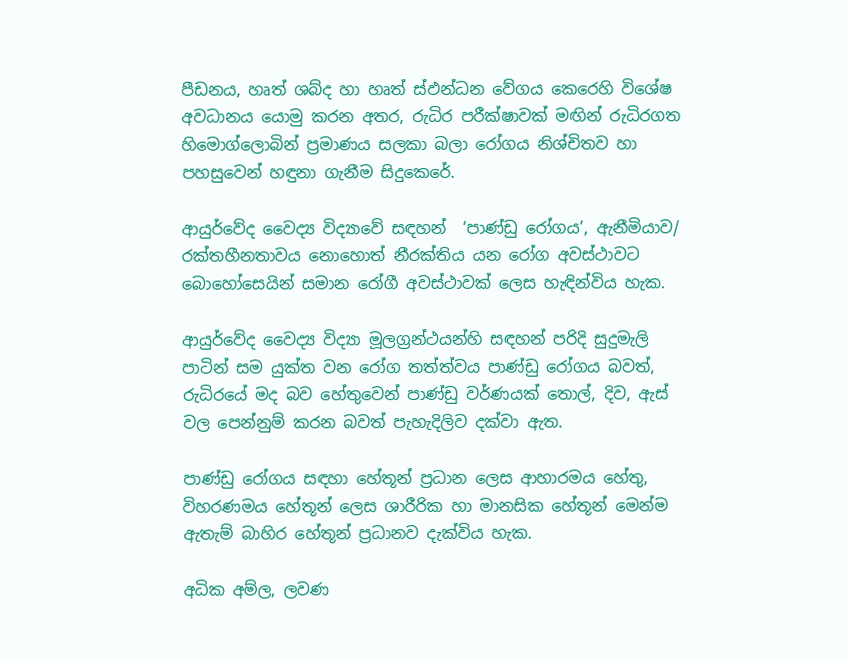පීඩනය, හෘත් ශබ්ද හා හෘත් ස්ඵන්ධන වේගය කෙරෙහි විශේෂ අවධානය යොමු කරන අතර, රුධිර පරීක්ෂාවක් මඟින් රුධිරගත හිමොග්ලොබින් ප්‍රමාණය සලකා බලා රෝගය නිශ්චිතව හා පහසුවෙන් හඳුනා ගැනීම සිදුකෙරේ.

ආයුර්වේද වෛද්‍ය විද්‍යාවේ සඳහන්  ‘පාණ්ඩු රෝගය’, ඇනීමියාව/ රක්තහීනතාවය නොහොත් නීරක්තිය යන රෝග අවස්ථාවට බොහෝසෙයින් සමාන රෝගී අවස්ථාවක් ලෙස හැඳින්විය හැක.

ආයුර්වේද වෛද්‍ය විද්‍යා මූලග්‍රන්ථයන්හි සඳහන් පරිදි සුදුමැලි පාටින් සම යුක්ත වන රෝග තත්ත්වය පාණ්ඩු රෝගය බවත්, රුධිරයේ මද බව හේතුවෙන් පාණ්ඩු වර්ණයක් තොල්, දිව, ඇස් වල පෙන්නුම් කරන බවත් පැහැදිලිව දක්වා ඇත.

පාණ්ඩු රෝගය සඳහා හේතූන් ප්‍රධාන ලෙස ආහාරමය හේතු, විහරණමය හේතූන් ලෙස ශාරීරික හා මානසික හේතූන් මෙන්ම ඇතැම් බාහිර හේතූන් ප්‍රධානව දැක්විය හැක.

අධික අම්ල, ලවණ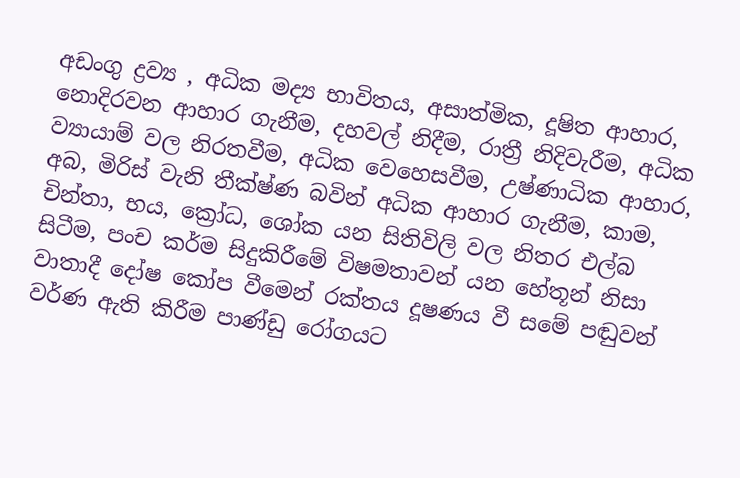අඩංගු ද්‍රව්‍ය , අධික මද්‍ය භාවිතය, අසාත්මික, දූෂිත ආහාර, නොදිරවන ආහාර ගැනීම, දහවල් නිදීම, රාත්‍රී නිදිවැරීම, අධික ව්‍යායාම් වල නිරතවීම, අධික වෙහෙසවීම, උෂ්ණාධික ආහාර, අබ, මිරිස් වැනි තීක්ෂ්ණ බවින් අධික ආහාර ගැනීම, කාම, චින්තා, භය, ක්‍රෝධ, ශෝක යන සිතිවිලි වල නිතර එල්බ සිටීම, පංච කර්ම සිදුකිරීමේ විෂමතාවන් යන හේතූන් නිසා වාතාදී දෝෂ කෝප වීමෙන් රක්තය දූෂණය වී සමේ පඬුවන් වර්ණ ඇති කිරීම පාණ්ඩු රෝගයට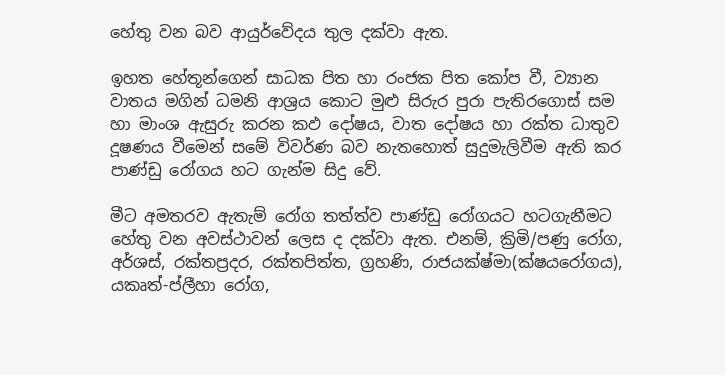හේතු වන බව ආයුර්වේදය තුල දක්වා ඇත.

ඉහත හේතූන්ගෙන් සාධක පිත හා රංජක පිත කෝප වී, ව්‍යාන වාතය මගින් ධමනි ආශ්‍රය කොට මුළු සිරුර පුරා පැතිරගොස් සම හා මාංශ ඇසුරු කරන කඵ දෝෂය, වාත දෝෂය හා රක්ත ධාතුව දූෂණය වීමෙන් සමේ විවර්ණ බව නැතහොත් සුදුමැලිවීම ඇති කර පාණ්ඩු රෝගය හට ගැන්ම සිදු වේ.

මීට අමතරව ඇතැම් රෝග තත්ත්ව පාණ්ඩු රෝගයට හටගැනීමට හේතු වන අවස්ථාවන් ලෙස ද දක්වා ඇත. එනම්, ක්‍රිමි/පණු රෝග, අර්ශස්, රක්තප්‍රදර, රක්තපිත්ත, ග්‍රහණි, රාජයක්ෂ්මා(ක්ෂයරෝගය), යකෘත්-ප්ලීහා රෝග,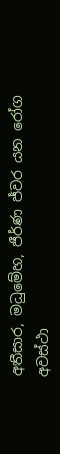අතීසාර, මධුමේහ, ජීර්ණ ජ්වර යන රෝග අවස්ථා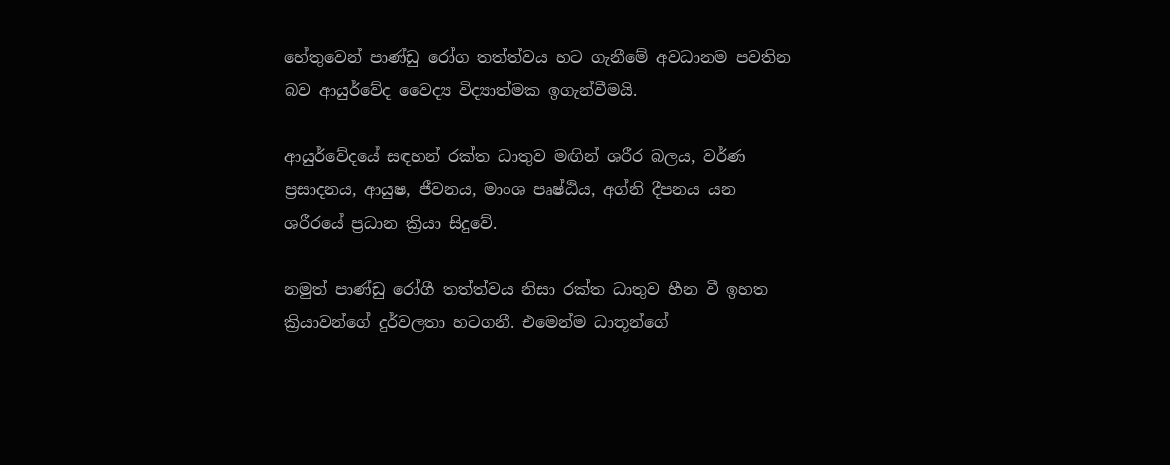හේතුවෙන් පාණ්ඩු රෝග තත්ත්වය හට ගැනීමේ අවධානම පවතින බව ආයුර්වේද වෛද්‍ය විද්‍යාත්මක ඉගැන්වීමයි.

ආයුර්වේදයේ සඳහන් රක්ත ධාතුව මඟින් ශරීර බලය, වර්ණ ප්‍රසාදනය, ආයුෂ, ජීවනය, මාංශ පෘෂ්ඨිය, අග්නි දීපනය යන ශරීරයේ ප්‍රධාන ක්‍රියා සිදුවේ.

නමුත් පාණ්ඩු රෝගී තත්ත්වය නිසා රක්ත ධාතුව හීන වී ඉහත ක්‍රියාවන්ගේ දුර්වලතා හටගනී. එමෙන්ම ධාතූන්ගේ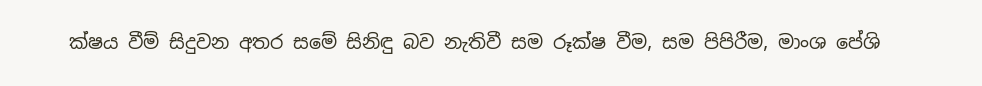ක්ෂය වීම් සිදුවන අතර සමේ සිනිඳු බව නැතිවී සම රූක්ෂ වීම, සම පිපිරීම, මාංශ පේශි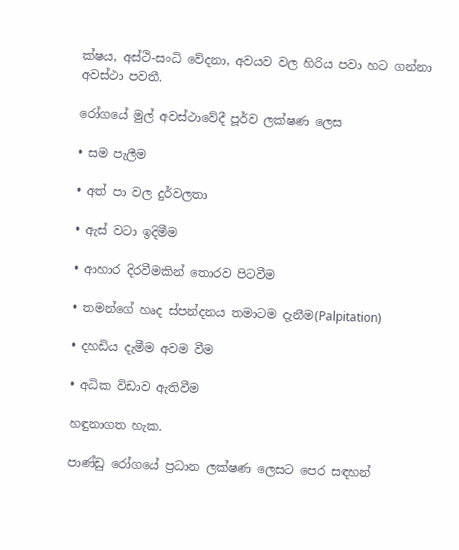ක්ෂය, අස්ථි-සංධි වේදනා, අවයව වල හිරිය පවා හට ගන්නා අවස්ථා පවතී.

රෝගයේ මුල් අවස්ථාවේදී පූර්ව ලක්ෂණ ලෙස

• සම පැලීම

• අත් පා වල දුර්වලතා

• ඇස් වටා ඉදිමීම

• ආහාර දිරවීමකින් තොරව පිටවීම

• තමන්ගේ හෘද ස්පන්දනය තමාටම දැනීම(Palpitation)

• දහඩිය දැමීම අවම වීම

• අධික විඩාව ඇතිවීම

හඳුනාගත හැක.

පාණ්ඩු රෝගයේ ප්‍රධාන ලක්ෂණ ලෙසට පෙර සඳහන්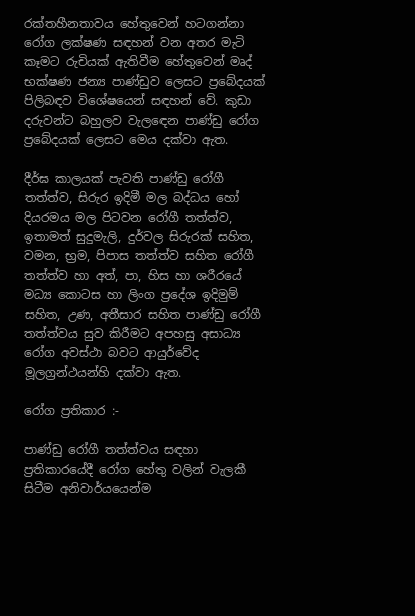රක්තහීනතාවය හේතුවෙන් හටගන්නා රෝග ලක්ෂණ සඳහන් වන අතර මැටි කෑමට රුචියක් ඇතිවීම හේතුවෙන් මෘද් භක්ෂණ ජන්‍ය පාණ්ඩුව ලෙසට ප්‍රබේදයක් පිලිබඳව විශේෂයෙන් සඳහන් වේ. කුඩා දරුවන්ට බහුලව වැලඳෙන පාණ්ඩු රෝග ප්‍රබේදයක් ලෙසට මෙය දක්වා ඇත.

දීර්ඝ කාලයක් පැවති පාණ්ඩු රෝගී තත්ත්ව, සිරුර ඉදිමී මල බද්ධය හෝ දියරමය මල පිටවන රෝගී තත්ත්ව, ඉතාමත් සුදුමැලි, දුර්වල සිරුරක් සහිත, වමන, භ්‍රම, පිපාස තත්ත්ව සහිත රෝගී තත්ත්ව හා අත්, පා, හිස හා ශරීරයේ මධ්‍ය කොටස හා ලිංග ප්‍රදේශ ඉදිමුම් සහිත, උණ, අතීසාර සහිත පාණ්ඩු රෝගී තත්ත්වය සුව කිරීමට අපහසු අසාධ්‍ය රෝග අවස්ථා බවට ආයුර්වේද මූලග්‍රන්ථයන්හි දක්වා ඇත.

රෝග ප්‍රතිකාර :-

පාණ්ඩු රෝගී තත්ත්වය සඳහා ප්‍රතිකාරයේදී රෝග හේතු වලින් වැලකී සිටීම අනිවාර්යයෙන්ම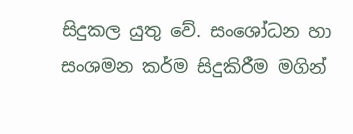සිදුකල යුතු වේ. සංශෝධන හා සංශමන කර්ම සිදුකිරීම මගින්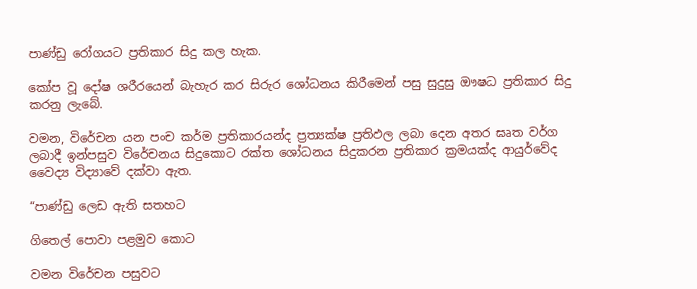පාණ්ඩු රෝගයට ප්‍රතිකාර සිදු කල හැක.

කෝප වූ දෝෂ ශරීරයෙන් බැහැර කර සිරුර ශෝධනය කිරීමෙන් පසු සුදුසු ඖෂධ ප්‍රතිකාර සිදු කරනු ලැබේ.

වමන, විරේචන යන පංච කර්ම ප්‍රතිකාරයන්ද ප්‍රත්‍යක්ෂ ප්‍රතිඵල ලබා දෙන අතර ඝෘත වර්ග ලබාදී ඉන්පසුව විරේචනය සිදුකොට රක්ත ශෝධනය සිදුකරන ප්‍රතිකාර ක්‍රමයක්ද ආයුර්වේද වෛද්‍ය විද්‍යාවේ දක්වා ඇත.

“පාණ්ඩු ලෙඩ ඇති සතහට

ගිතෙල් පොවා පළමුව කොට

වමන විරේචන පසුවට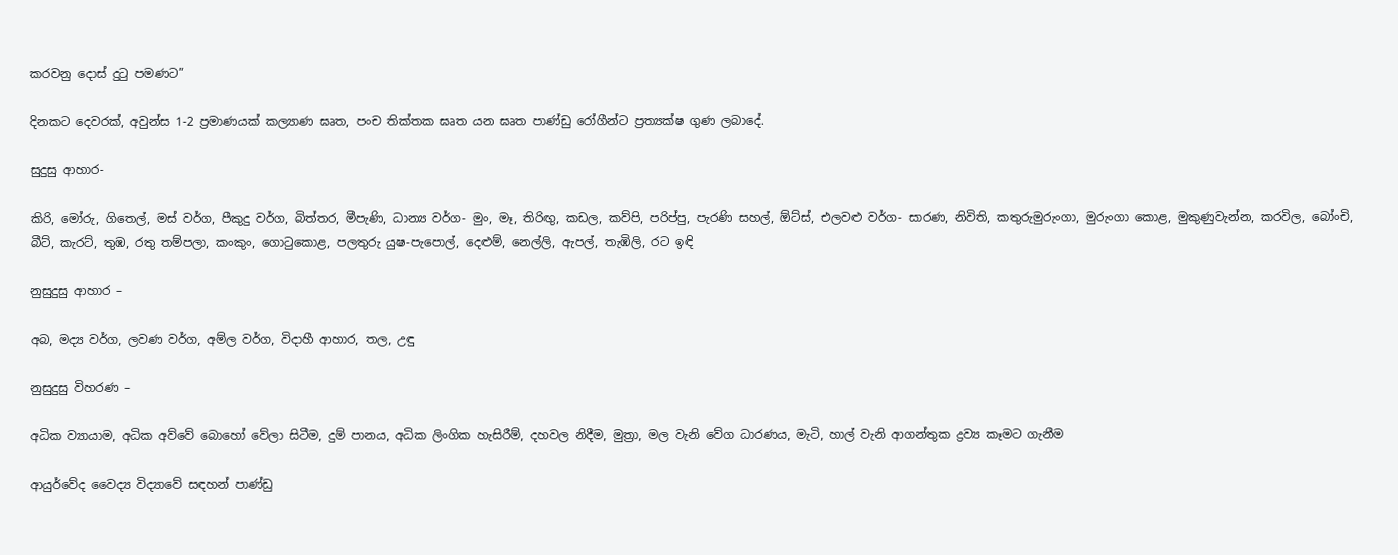කරවනු දොස් දුටු පමණට”

දිනකට දෙවරක්, අවුන්ස 1-2 ප්‍රමාණයක් කල්‍යාණ ඝෘත, පංච තික්තක ඝෘත යන ඝෘත පාණ්ඩු රෝගීන්ට ප්‍රත්‍යක්ෂ ගුණ ලබාදේ.

සුදුසු ආහාර-

කිරි, මෝරු, ගිතෙල්, මස් වර්ග, පීකුදු වර්ග, බිත්තර, මීපැණි, ධාන්‍ය වර්ග- මුං, මෑ, තිරිඟු, කඩල, කව්පි, පරිප්පු, පැරණි සහල්, ඕට්ස්, එලවළු වර්ග- සාරණ, නිවිති, කතුරුමුරුංගා, මුරුංගා කොළ, මුකුණුවැන්න, කරවිල, බෝංචි, බීට්, කැරට්, තුඹ, රතු තම්පලා, කංකුං, ගොටුකොළ, පලතුරු යුෂ-පැපොල්, දෙළුම්, නෙල්ලි, ඇපල්, තැඹිලි, රට ඉඳි

නුසුදුසු ආහාර –

අබ, මද්‍ය වර්ග, ලවණ වර්ග, අම්ල වර්ග, විදාහී ආහාර, තල, උඳු

නුසුදුසු විහරණ –

අධික ව්‍යායාම, අධික අව්වේ බොහෝ වේලා සිටීම, දුම් පානය, අධික ලිංගික හැසිරීම්, දහවල නිදීම, මුත්‍රා, මල වැනි වේග ධාරණය, මැටි, හාල් වැනි ආගන්තුක ද්‍රව්‍ය කෑමට ගැනීම

ආයුර්වේද වෛද්‍ය විද්‍යාවේ සඳහන් පාණ්ඩු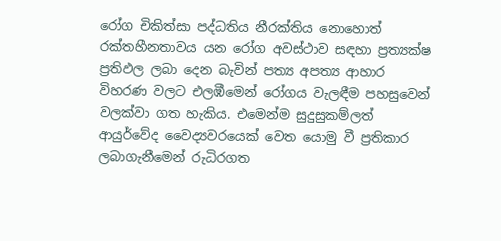රෝග චිකිත්සා පද්ධතිය නීරක්තිය නොහොත් රක්තහීනතාවය යන රෝග අවස්ථාව සඳහා ප්‍රත්‍යක්ෂ ප්‍රතිඵල ලබා දෙන බැවින් පත්‍ය අපත්‍ය ආහාර විහරණ වලට එලඹීමෙන් රෝගය වැලඳීම පහසුවෙන් වලක්වා ගත හැකිය. එමෙන්ම සුදුසුකම්ලත් ආයුර්වේද වෛද්‍යවරයෙක් වෙත යොමු වී ප්‍රතිකාර ලබාගැනීමෙන් රුධිරගත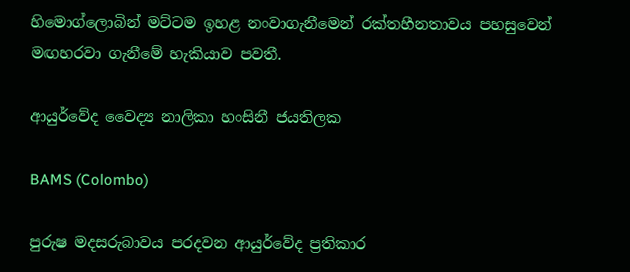හිමොග්ලොබින් මට්ටම ඉහළ නංවාගැනීමෙන් රක්තහීනතාවය පහසුවෙන් මඟහරවා ගැනීමේ හැකියාව පවතී.

ආයුර්වේද වෛද්‍ය නාලිකා හංසිනී ජයතිලක

BAMS (Colombo)

පුරුෂ මදසරුබාවය පරදවන ආයුර්වේද ප්‍රතිකාර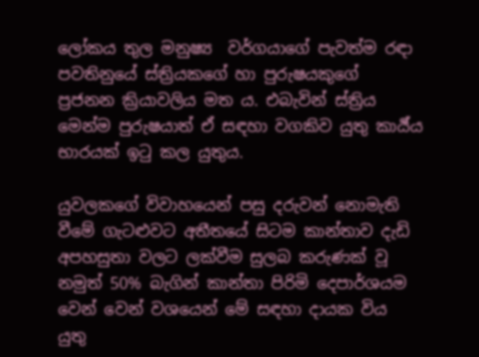ලෝකය තුල මනුෂ්‍ය  වර්ගයාගේ පැවත්ම රඳා පවතිනුයේ ස්ත්‍රියකගේ හා පුරුෂයකුගේ ප්‍රජනන ක්‍රියාවලිය මත ය. එබැවින් ස්ත්‍රිය මෙන්ම පුරුෂයාත් ඒ සඳහා වගකිව යුතු කාර්‍ය්ය භාරයක් ඉටු කල යුතුය.

යුවලකගේ විවාහයෙන් පසු දරුවන් නොමැති වීමේ ගැටළුවට අතීතයේ සිටම කාන්තාව දැඩි අපහසුතා වලට ලක්වීම සුලබ කරුණක් වූ නමුත් 50% බැගින් කාන්තා පිරිමි දෙපාර්ශයම වෙන් වෙන් වශයෙන් මේ සඳහා දායක විය යුතු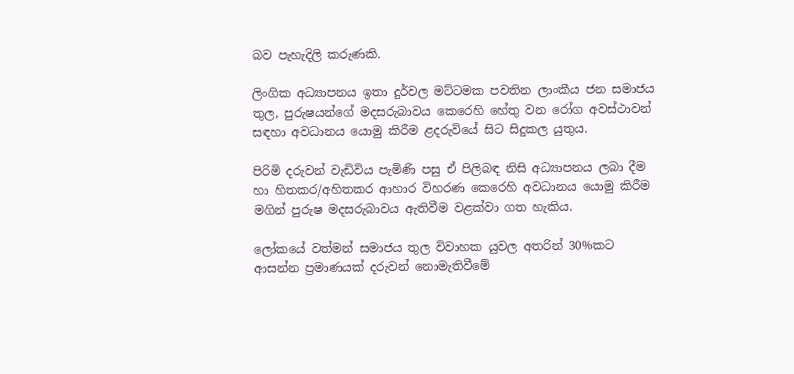බව පැහැදිලි කරුණකි.

ලිංගික අධ්‍යාපනය ඉතා දුර්වල මට්ටමක පවතින ලාංකීය ජන සමාජය තුල, පුරුෂයන්ගේ මදසරුබාවය කෙරෙහි හේතු වන රෝග අවස්ථාවන් සඳහා අවධානය යොමු කිරීම ළදරුවියේ සිට සිදුකල යුතුය.

පිරිමි දරුවන් වැඩිවිය පැමිණි පසු ඒ පිලිබඳ නිසි අධ්‍යාපනය ලබා දීම හා හිතකර/අහිතකර ආහාර විහරණ කෙරෙහි අවධානය යොමු කිරීම මගින් පුරුෂ මදසරුබාවය ඇතිවීම වළක්වා ගත හැකිය.

ලෝකයේ වත්මන් සමාජය තුල විවාහක යුවල අතරින් 30%කට ආසන්න ප්‍රමාණයක් දරුවන් නොමැතිවීමේ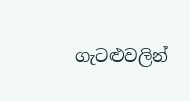ගැටළුවලින්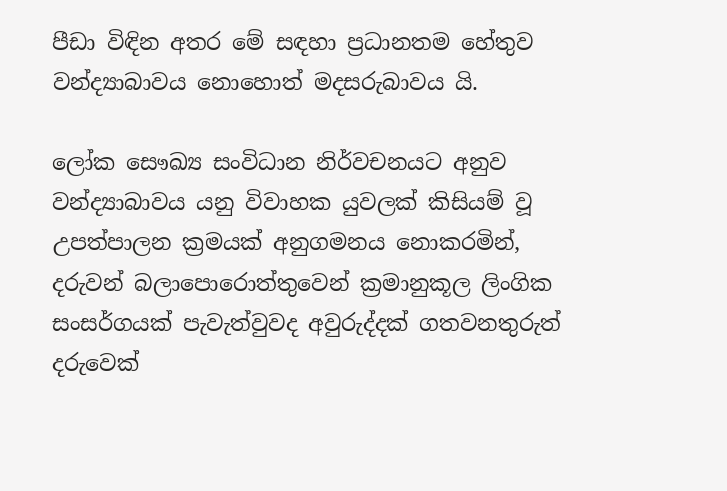පීඩා විඳින අතර මේ සඳහා ප්‍රධානතම හේතුව වන්ද්‍යාබාවය නොහොත් මදසරුබාවය යි.

ලෝක සෞඛ්‍ය සංවිධාන නිර්වචනයට අනුව වන්ද්‍යාබාවය යනු විවාහක යුවලක් කිසියම් වූ උපත්පාලන ක්‍රමයක් අනුගමනය නොකරමින්, දරුවන් බලාපොරොත්තුවෙන් ක්‍රමානුකූල ලිංගික සංසර්ගයක් පැවැත්වුවද අවුරුද්දක් ගතවනතුරුත් දරුවෙක්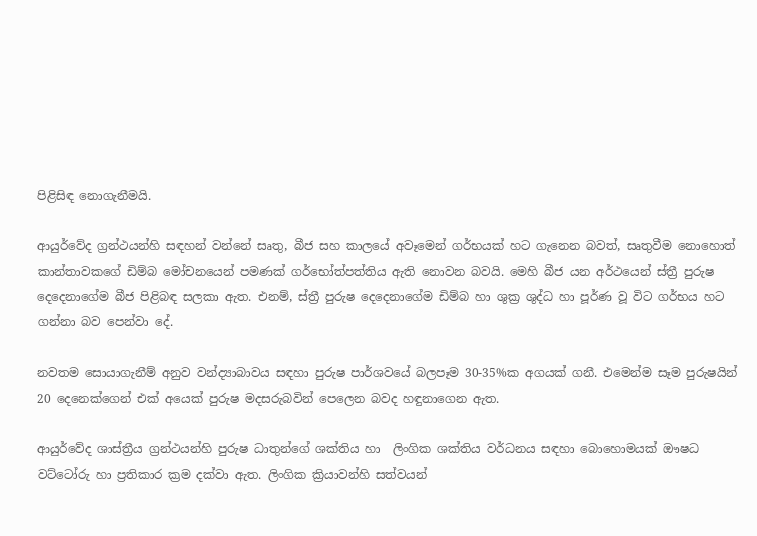පිළිසිඳ නොගැනීමයි.

ආයුර්වේද ග්‍රන්ථයන්හි සඳහන් වන්නේ සෘතු, බීජ සහ කාලයේ අවෑමෙන් ගර්භයක් හට ගැනෙන බවත්, සෘතුවීම නොහොත් කාන්තාවකගේ ඩිම්බ මෝචනයෙන් පමණක් ගර්භෝත්පත්තිය ඇති නොවන බවයි. මෙහි බීජ යන අර්ථයෙන් ස්ත්‍රී පුරුෂ දෙදෙනාගේම බීජ පිළිබඳ සලකා ඇත. එනම්, ස්ත්‍රී පුරුෂ දෙදෙනාගේම ඩිම්බ හා ශුක්‍ර ශුද්ධ හා පූර්ණ වූ විට ගර්භය හට ගන්නා බව පෙන්වා දේ.

නවතම සොයාගැනීම් අනුව වන්ද්‍යාබාවය සඳහා පුරුෂ පාර්ශවයේ බලපෑම 30-35%ක අගයක් ගනී. එමෙන්ම සෑම පුරුෂයින් 20 දෙනෙක්ගෙන් එක් අයෙක් පුරුෂ මදසරුබවින් පෙලෙන බවද හඳුනාගෙන ඇත.

ආයුර්වේද ශාස්ත්‍රීය ග්‍රන්ථයන්හි පුරුෂ ධාතුන්ගේ ශක්තිය හා  ලිංගික ශක්තිය වර්ධනය සඳහා බොහොමයක් ඖෂධ වට්ටෝරු හා ප්‍රතිකාර ක්‍රම දක්වා ඇත. ලිංගික ක්‍රියාවන්හි සත්වයන්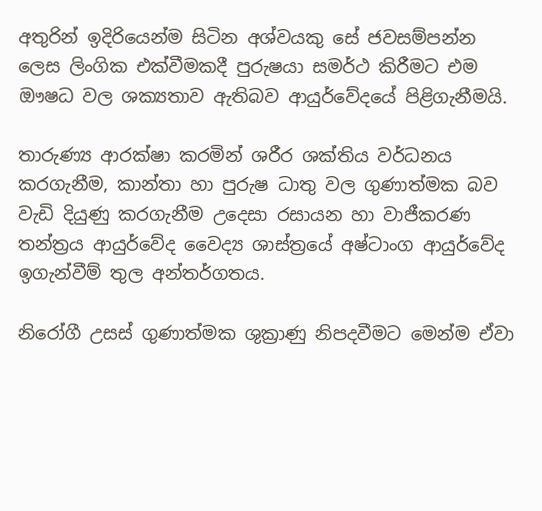අතුරින් ඉදිරියෙන්ම සිටින අශ්වයකු සේ ජවසම්පන්න ලෙස ලිංගික එක්වීමකදී පුරුෂයා සමර්ථ කිරීමට එම ඖෂධ වල ශක්‍යතාව ඇතිබව ආයුර්වේදයේ පිළිගැනීමයි.

තාරුණ්‍ය ආරක්ෂා කරමින් ශරීර ශක්තිය වර්ධනය කරගැනීම, කාන්තා හා පුරුෂ ධාතු වල ගුණාත්මක බව වැඩි දියුණු කරගැනීම උදෙසා රසායන හා වාජීකරණ තන්ත්‍රය ආයුර්වේද වෛද්‍ය ශාස්ත්‍රයේ අෂ්ටාංග ආයුර්වේද ඉගැන්වීම් තුල අන්තර්ගතය.

නිරෝගී උසස් ගුණාත්මක ශුක්‍රාණු නිපදවීමට මෙන්ම ඒවා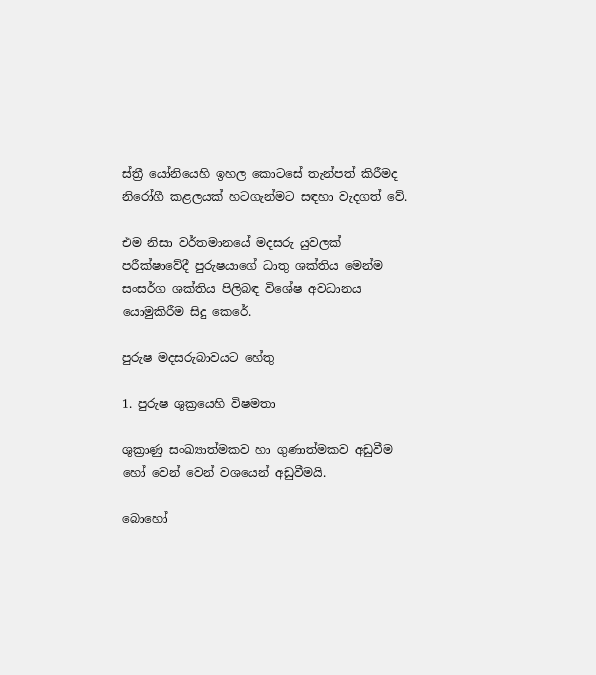ස්ත්‍රී යෝනියෙහි ඉහල කොටසේ තැන්පත් කිරීමද නිරෝගී කළලයක් හටගැන්මට සඳහා වැදගත් වේ.

එම නිසා වර්තමානයේ මදසරු යුවලක් පරීක්ෂාවේදී පුරුෂයාගේ ධාතු ශක්තිය මෙන්ම සංසර්ග ශක්තිය පිලිබඳ විශේෂ අවධානය යොමුකිරීම සිදු කෙරේ.

පුරුෂ මදසරුබාවයට හේතු

1. පුරුෂ ශුක්‍රයෙහි විෂමතා

ශුක්‍රාණු සංඛ්‍යාත්මකව හා ගුණාත්මකව අඩුවීම හෝ වෙන් වෙන් වශයෙන් අඩුවීමයි.

බොහෝ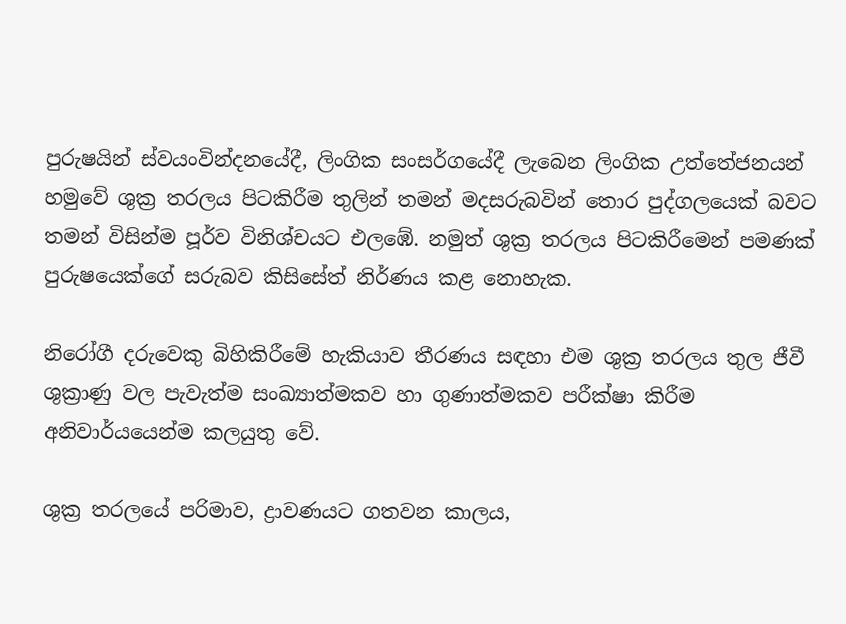පුරුෂයින් ස්වයංවින්දනයේදී, ලිංගික සංසර්ගයේදී ලැබෙන ලිංගික උත්තේජනයන් හමුවේ ශුක්‍ර තරලය පිටකිරීම තුලින් තමන් මදසරුබවින් තොර පුද්ගලයෙක් බවට තමන් විසින්ම පූර්ව විනිශ්චයට එලඹේ. නමුත් ශුක්‍ර තරලය පිටකිරීමෙන් පමණක් පුරුෂයෙක්ගේ සරුබව කිසිසේත් නිර්ණය කළ නොහැක.

නිරෝගී දරුවෙකු බිහිකිරීමේ හැකියාව තීරණය සඳහා එම ශුක්‍ර තරලය තුල ජීවී ශුක්‍රාණු වල පැවැත්ම සංඛ්‍යාත්මකව හා ගුණාත්මකව පරීක්ෂා කිරීම  අනිවාර්යයෙන්ම කලයුතු වේ.

ශුක්‍ර තරලයේ පරිමාව, ද්‍රාවණයට ගතවන කාලය,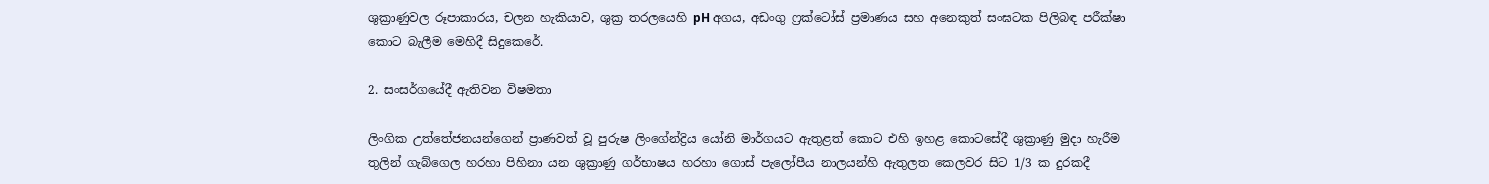ශුක්‍රාණුවල රූපාකාරය, චලන හැකියාව, ශුක්‍ර තරලයෙහි pH අගය, අඩංගු ෆ්‍රක්ටෝස් ප්‍රමාණය සහ අනෙකුත් සංඝටක පිලිබඳ පරීක්ෂා කොට බැලීම මෙහිදී සිදුකෙරේ.

2. සංසර්ගයේදී ඇතිවන විෂමතා

ලිංගික උත්තේජනයන්ගෙන් ප්‍රාණවත් වූ පුරුෂ ලිංගේන්ද්‍රිය යෝනි මාර්ගයට ඇතුළත් කොට එහි ඉහළ කොටසේදී ශුක්‍රාණු මුදා හැරීම තුලින් ගැබ්ගෙල හරහා පිහිනා යන ශුක්‍රාණු ගර්භාෂය හරහා ගොස් පැලෝපීය නාලයන්හි ඇතුලත කෙලවර සිට 1/3 ක දුරකදී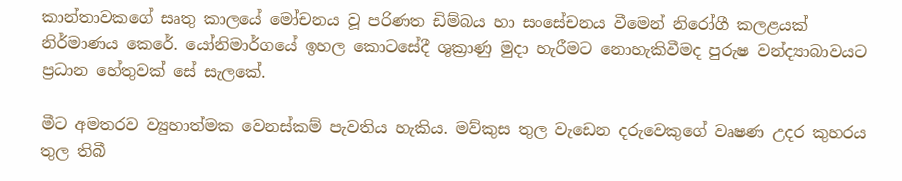කාන්තාවකගේ සෘතු කාලයේ මෝචනය වූ පරිණත ඩිම්බය හා සංසේචනය වීමෙන් නිරෝගී කලළයක් නිර්මාණය කෙරේ. යෝනිමාර්ගයේ ඉහල කොටසේදී ශුක්‍රාණු මුදා හැරීමට නොහැකිවීමද පුරුෂ වන්ද්‍යාබාවයට ප්‍රධාන හේතුවක් සේ සැලකේ.

මීට අමතරව ව්‍යුහාත්මක වෙනස්කම් පැවතිය හැකිය. මව්කුස තුල වැඩෙන දරුවෙකුගේ වෘෂණ උදර කුහරය තුල තිබී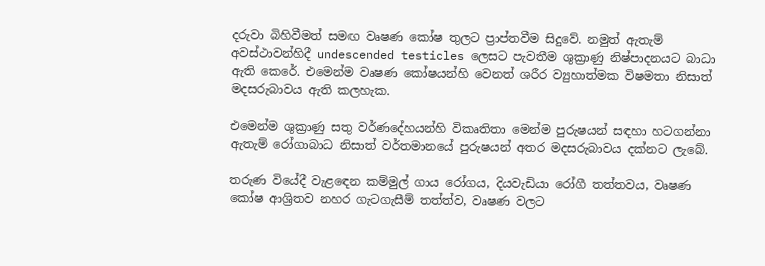දරුවා බිහිවීමත් සමඟ වෘෂණ කෝෂ තුලට ප්‍රාප්තවීම සිදුවේ. නමුත් ඇතැම් අවස්ථාවන්හිදී undescended testicles ලෙසට පැවතීම ශුක්‍රාණු නිෂ්පාදනයට බාධා ඇති කෙරේ. එමෙන්ම වෘෂණ කෝෂයන්හි වෙනත් ශරීර ව්‍යුහාත්මක විෂමතා නිසාත් මදසරුබාවය ඇති කලහැක.

එමෙන්ම ශුක්‍රාණු සතු වර්ණදේහයන්හි විකෘතිතා මෙන්ම පුරුෂයන් සඳහා හටගන්නා ඇතැම් රෝගාබාධ නිසාත් වර්තමානයේ පුරුෂයන් අතර මදසරුබාවය දක්නට ලැබේ.

තරුණ වියේදී වැළඳෙන කම්මුල් ගාය රෝගය, දියවැඩියා රෝගී තත්තවය, වෘෂණ කෝෂ ආශ්‍රිතව නහර ගැටගැසීම් තත්ත්ව, වෘෂණ වලට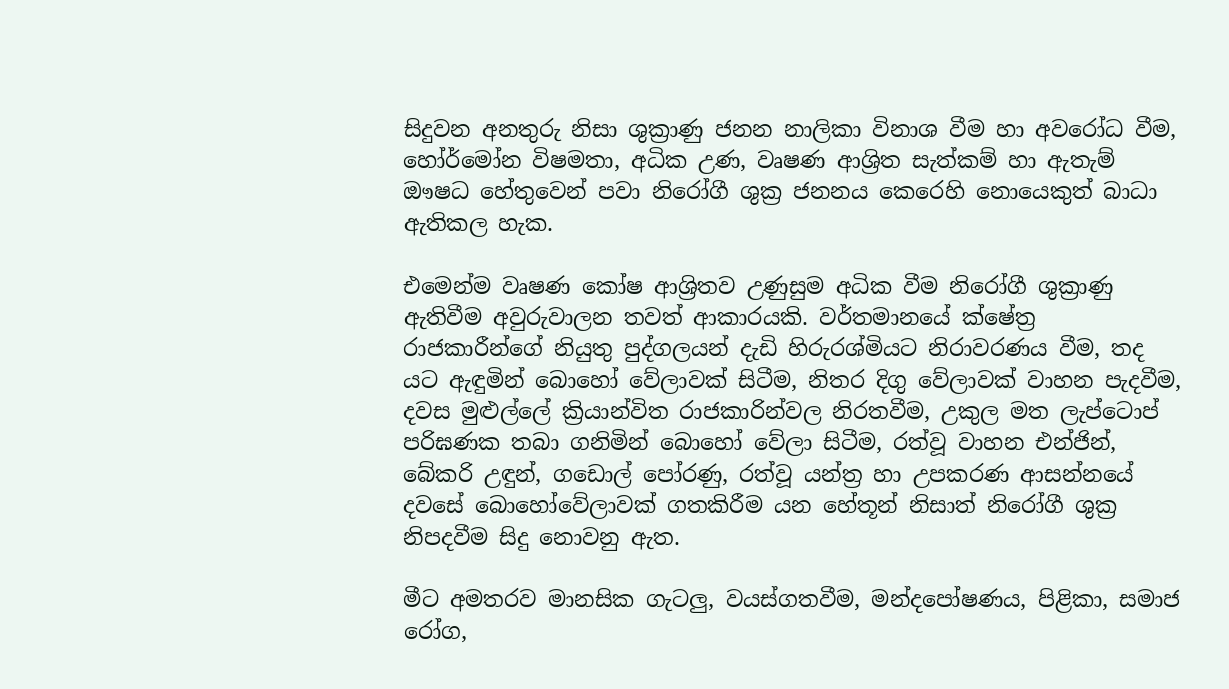සිදුවන අනතුරු නිසා ශුක්‍රාණු ජනන නාලිකා විනාශ වීම හා අවරෝධ වීම, හෝර්මෝන විෂමතා, අධික උණ, වෘෂණ ආශ්‍රිත සැත්කම් හා ඇතැම් ඖෂධ හේතුවෙන් පවා නිරෝගී ශුක්‍ර ජනනය කෙරෙහි නොයෙකුත් බාධා ඇතිකල හැක.

එමෙන්ම වෘෂණ කෝෂ ආශ්‍රිතව උණුසුම අධික වීම නිරෝගී ශුක්‍රාණු ඇතිවීම අවුරුවාලන තවත් ආකාරයකි. වර්තමානයේ ක්ෂේත්‍ර රාජකාරීන්ගේ නියුතු පුද්ගලයන් දැඩි හිරුරශ්මියට නිරාවරණය වීම, තද යට ඇඳුමින් බොහෝ වේලාවක් සිටීම, නිතර දිගු වේලාවක් වාහන පැදවීම, දවස මුළුල්ලේ ක්‍රියාන්විත රාජකාරින්වල නිරතවීම, උකුල මත ලැප්ටොප් පරිඝණක තබා ගනිමින් බොහෝ වේලා සිටීම, රත්වූ වාහන එන්ජින්, බේකරි උඳුන්, ගඩොල් පෝරණු, රත්වූ යන්ත්‍ර හා උපකරණ ආසන්නයේ දවසේ බොහෝවේලාවක් ගතකිරීම යන හේතූන් නිසාත් නිරෝගී ශුක්‍ර නිපදවීම සිදු නොවනු ඇත.

මීට අමතරව මානසික ගැටලු, වයස්ගතවීම, මන්දපෝෂණය, පිළිකා, සමාජ රෝග,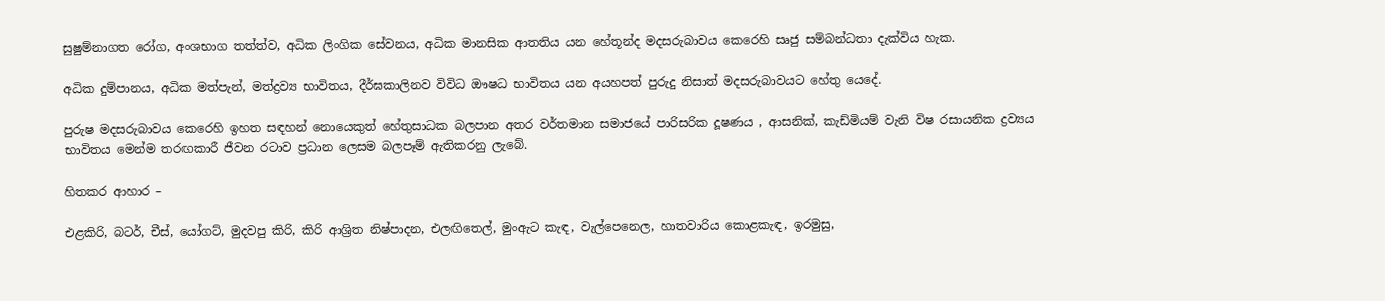සුෂුම්නාගත රෝග, අංශභාග තත්ත්ව, අධික ලිංගික සේවනය, අධික මානසික ආතතිය යන හේතූන්ද මදසරුබාවය කෙරෙහි සෘජු සම්බන්ධතා දැක්විය හැක.

අධික දුම්පානය, අධික මත්පැන්, මත්ද්‍රව්‍ය භාවිතය, දීර්ඝකාලිනව විවිධ ඖෂධ භාවිතය යන අයහපත් පුරුදු නිසාත් මදසරුබාවයට හේතු යෙදේ.

පුරුෂ මදසරුබාවය කෙරෙහි ඉහත සඳහන් නොයෙකුත් හේතුසාධක බලපාන අතර වර්තමාන සමාජයේ පාරිසරික දූෂණය , ආසනික්, කැඩ්මියම් වැනි විෂ රසායනික ද්‍රව්‍යය භාවිතය මෙන්ම තරඟකාරී ජීවන රටාව ප්‍රධාන ලෙසම බලපෑම් ඇතිකරනු ලැබේ.

හිතකර ආහාර –

එළකිරි, බටර්, චීස්, යෝගට්, මුදවපු කිරි, කිරි ආශ්‍රිත නිෂ්පාදන, එලඟිතෙල්, මුංඇට කැඳ, වැල්පෙනෙල, හාතවාරිය කොළකැඳ, ඉරමුසු,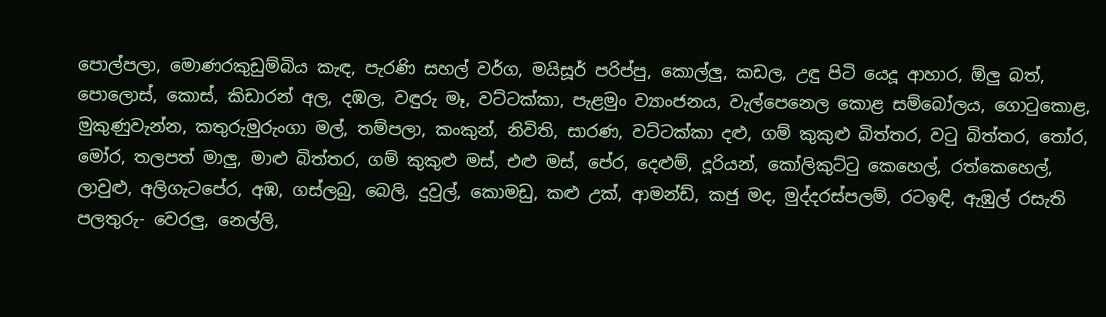පොල්පලා, මොණරකුඩුම්බිය කැඳ, පැරණි සහල් වර්ග, මයිසූර් පරිප්පු, කොල්ලු, කඩල, උඳු පිටි යෙදූ ආහාර, ඕලු බත්, පොලොස්, කොස්, කිඩාරන් අල, දඹල, වඳුරු මෑ, වට්ටක්කා, පැළමුං ව්‍යාංජනය, වැල්පෙනෙල කොළ සම්බෝලය, ගොටුකොළ, මුකුණුවැන්න, කතුරුමුරුංගා මල්, තම්පලා, කංකුන්, නිවිති, සාරණ, වට්ටක්කා දළු, ගම් කුකුළු බිත්තර, වටු බිත්තර, තෝර, මෝර, තලපත් මාලු, මාළු බිත්තර, ගම් කුකුළු මස්, එළු මස්, පේර, දෙළුම්, දූරියන්, කෝලිකුට්ටු කෙහෙල්, රත්කෙහෙල්, ලාවුළු, අලිගැටපේර, අඹ, ගස්ලබු, බෙලි, දුවුල්, කොමඩු, කළු උක්, ආමන්ඩ්, කජු මද, මුද්දරස්පලම්, රටඉඳි, ඇඹුල් රසැති පලතුරු- වෙරලු, නෙල්ලි,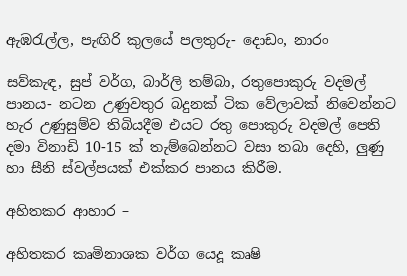ඇඹරැල්ල, පැඟිරි කුලයේ පලතුරු- දොඩං, නාරං

සව්කැඳ, සුප් වර්ග, බාර්ලි තම්බා, රතුපොකුරු වදමල් පානය- නටන උණුවතුර බදුනක් ටික වේලාවක් නිවෙන්නට හැර උණුසුම්ව තිබියදීම එයට රතු පොකුරු වදමල් පෙති දමා විනාඩි 10-15 ක් තැම්බෙන්නට වසා තබා දෙහි, ලුණු හා සීනි ස්වල්පයක් එක්කර පානය කිරීම.

අහිතකර ආහාර –

අහිතකර කෘමිනාශක වර්ග යෙදූ කෘෂි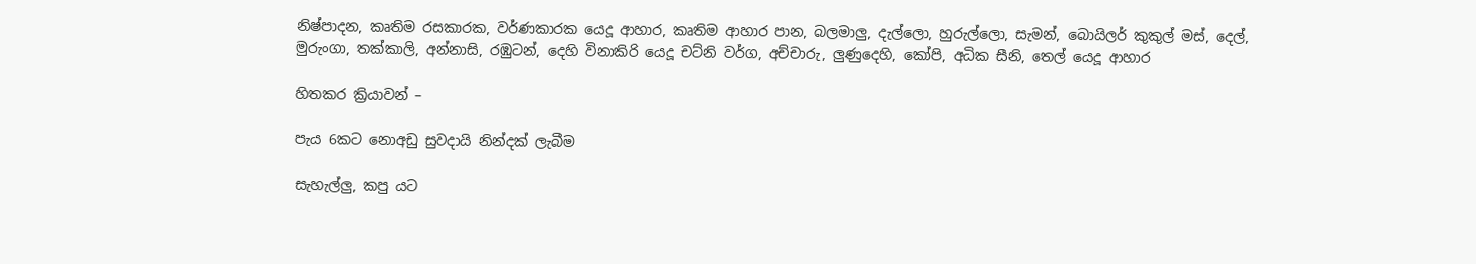නිෂ්පාදන, කෘතිම රසකාරක, වර්ණකාරක යෙදූ ආහාර, කෘතිම ආහාර පාන, බලමාලු, දැල්ලො, හුරුල්ලො, සැමන්, බොයිලර් කුකුල් මස්, දෙල්, මුරුංගා, තක්කාලි, අන්නාසි, රඹුටන්, දෙහි විනාකිරි යෙදූ චට්නි වර්ග, අච්චාරු, ලුණුදෙහි, කෝපි, අධික සීනි, තෙල් යෙදූ ආහාර

හිතකර ක්‍රියාවන් –

පැය 6කට නොඅඩු සුවදායි නින්දක් ලැබීම

සැහැල්ලු, කපු යට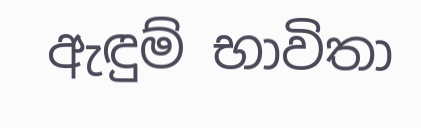ඇඳුම් භාවිතා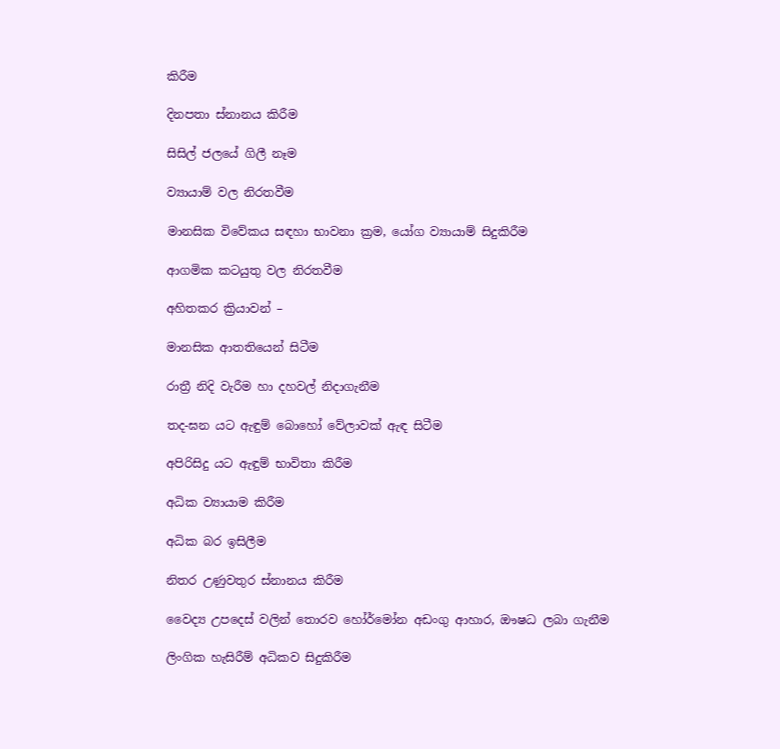කිරීම

දිනපතා ස්නානය කිරීම

සිසිල් ජලයේ ගිලී නෑම

ව්‍යායාම් වල නිරතවීම

මානසික විවේකය සඳහා භාවනා ක්‍රම, යෝග ව්‍යායාම් සිදුකිරීම

ආගමික කටයුතු වල නිරතවීම

අහිතකර ක්‍රියාවන් –

මානසික ආතතියෙන් සිටීම

රාත්‍රී නිදි වැරීම හා දහවල් නිදාගැනීම

තද-ඝන යට ඇඳුම් බොහෝ වේලාවක් ඇඳ සිටීම

අපිරිසිදු යට ඇඳුම් භාවිතා කිරීම

අධික ව්‍යායාම කිරීම

අධික බර ඉසිලීම

නිතර උණුවතුර ස්නානය කිරීම

වෛද්‍ය උපදෙස් වලින් තොරව හෝර්මෝන අඩංගු ආහාර, ඖෂධ ලබා ගැනීම

ලිංගික හැසිරීම් අධිකව සිදුකිරීම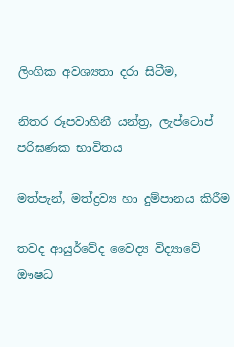ලිංගික අවශ්‍යතා දරා සිටීම,

නිතර රූපවාහිනී යන්ත්‍ර, ලැප්ටොප් පරිඝණක භාවිතය

මත්පැන්, මත්ද්‍රව්‍ය හා දුම්පානය කිරීම

තවද ආයුර්වේද වෛද්‍ය විද්‍යාවේ ඖෂධ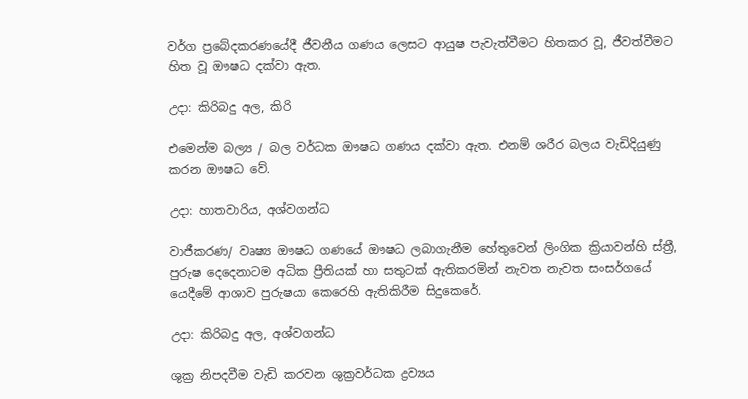වර්ග ප්‍රබේදකරණයේදී ජීවනීය ගණය ලෙසට ආයුෂ පැවැත්වීමට හිතකර වූ, ජීවත්වීමට හිත වූ ඖෂධ දක්වා ඇත.

උදා: කිරිබදු අල, කිරි

එමෙන්ම බල්‍ය / බල වර්ධක ඖෂධ ගණය දක්වා ඇත. එනම් ශරීර බලය වැඩිදියුණු කරන ඖෂධ වේ.

උදා: හාතවාරිය, අශ්වගන්ධ

වාජීකරණ/ වෘෂ්‍ය ඖෂධ ගණයේ ඖෂධ ලබාගැනීම හේතුවෙන් ලිංගික ක්‍රියාවන්හි ස්ත්‍රී, පුරුෂ දෙදෙනාටම අධික ප්‍රීතියක් හා සතුටක් ඇතිකරමින් නැවත නැවත සංසර්ගයේ යෙදීමේ ආශාව පුරුෂයා කෙරෙහි ඇතිකිරීම සිදුකෙරේ.

උදා: කිරිබදු අල, අශ්වගන්ධ

ශුක්‍ර නිපදවීම වැඩි කරවන ශුක්‍රවර්ධක ද්‍රව්‍යය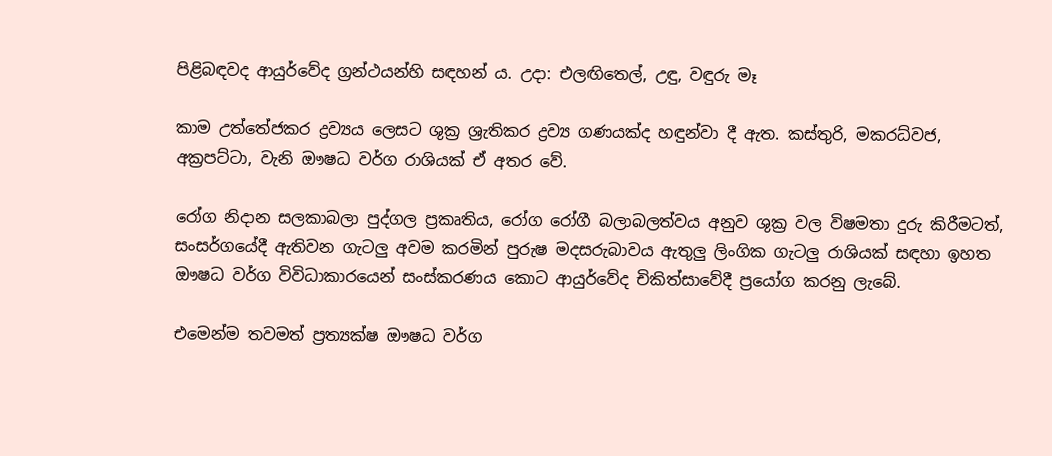පිළිබඳවද ආයුර්වේද ග්‍රන්ථයන්හි සඳහන්‍ ය. උදා: එලඟිතෙල්, උඳු, වඳුරු මෑ

කාම උත්තේජකර ද්‍රව්‍යය ලෙසට ශුක්‍ර ශ්‍රැතිකර ද්‍රව්‍ය ගණයක්ද හඳුන්වා දී ඇත. කස්තුරි, මකරධ්වජ, අක්‍රපට්ටා, වැනි ඖෂධ වර්ග රාශියක් ඒ අතර වේ.

රෝග නිදාන සලකාබලා පුද්ගල ප්‍රකෘතිය, රෝග රෝගී බලාබලත්වය අනුව ශුක්‍ර වල විෂමතා දුරු කිරීමටත්, සංසර්ගයේදී ඇතිවන ගැටලු අවම කරමින් පුරුෂ මදසරුබාවය ඇතුලු ලිංගික ගැටලු රාශියක් සඳහා ඉහත ඖෂධ වර්ග විවිධාකාරයෙන් සංස්කරණය කොට ආයුර්වේද චිකිත්සාවේදී ප්‍රයෝග කරනු ලැබේ.

එමෙන්ම තවමත් ප්‍රත්‍යක්ෂ ඖෂධ වර්ග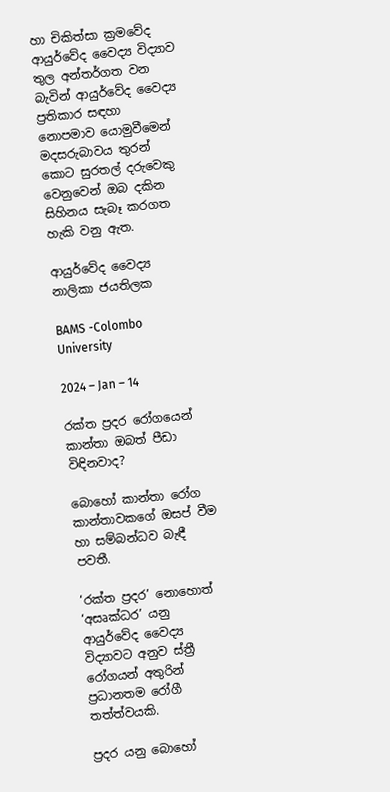හා චිකිත්සා ක්‍රමවේද ආයුර්වේද වෛද්‍ය විද්‍යාව තුල අන්‍තර්ගත වන බැවින් ආයුර්වේද වෛද්‍ය ප්‍රතිකාර සඳහා නොපමාව යොමුවීමෙන් මදසරුබාවය තුරන් කොට සුරතල් දරුවෙකු වෙනුවෙන් ඔබ දකින සිහිනය සැබෑ කරගත හැකි වනු ඇත.

ආයුර්වේද වෛද්‍ය නාලිකා ජයතිලක

BAMS -Colombo University

2024 – Jan – 14

රක්ත ප්‍රදර රෝගයෙන් කාන්තා ඔබත් පීඩා විඳිනවාද?

බොහෝ කාන්තා රෝග කාන්තාවකගේ ඔසප් වීම හා සම්බන්ධව බැඳී පවතී.

‘රක්ත ප්‍රදර’ නොහොත් ‘අසෘක්ධර’ යනු ආයුර්වේද වෛද්‍ය විද්‍යාවට අනුව ස්ත්‍රී රෝගයන් අතුරින් ප්‍රධානතම රෝගී තත්ත්වයකි.

ප්‍රදර යනු බොහෝ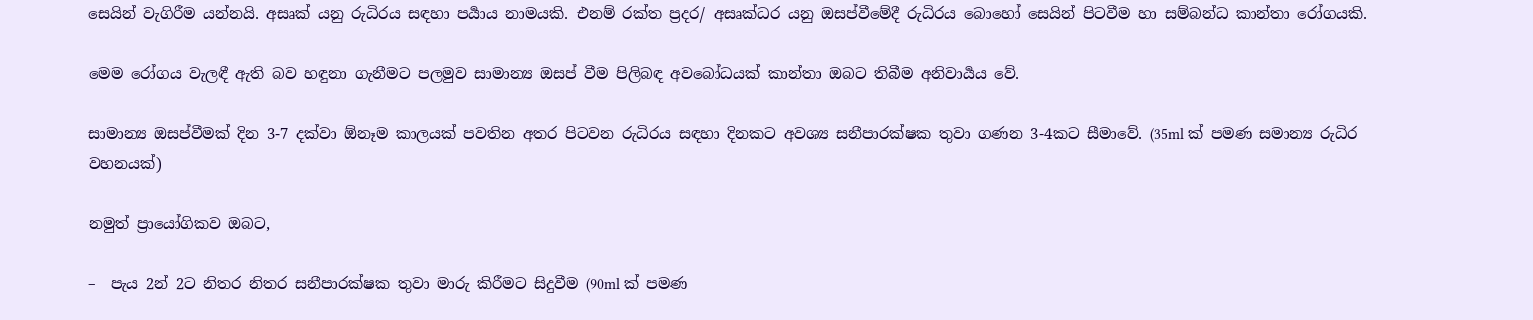සෙයින් වැගිරීම යන්නයි. අසෘක් යනු රුධිරය සඳහා පර්‍යාය නාමයකි. එනම් රක්ත ප්‍රදර/ අසෘක්ධර යනු ඔසප්වීමේදී රුධිරය බොහෝ සෙයින් පිටවීම හා සම්බන්ධ කාන්තා රෝගයකි.

මෙම රෝගය වැලඳී ඇති බව හඳුනා ගැනීමට පලමුව සාමාන්‍ය ඔසප් වීම පිලිබඳ අවබෝධයක් කාන්තා ඔබට තිබීම අනිවාර්‍යය වේ.

සාමාන්‍ය ඔසප්වීමක් දින 3-7 දක්වා ඕනෑම කාලයක් පවතින අතර පිටවන රුධිරය සඳහා දිනකට අවශ්‍ය සනීපාරක්ෂක තුවා ගණන 3-4කට සීමාවේ. (35ml ක් පමණ සමාන්‍ය රුධිර වහනයක්)

නමුත් ප්‍රායෝගිකව ඔබට,

–  පැය 2න් 2ට නිතර නිතර සනීපාරක්ෂක තුවා මාරු කිරීමට සිදුවීම (90ml ක් පමණ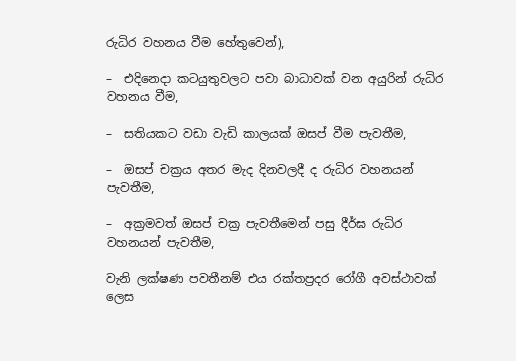රුධිර වහනය වීම හේතුවෙන්),

–  එදිනෙදා කටයුතුවලට පවා බාධාවක් වන අයුරින් රුධිර වහනය වීම,

–  සතියකට වඩා වැඩි කාලයක් ඔසප් වීම පැවතීම,

–  ඔසප් චක්‍රය අතර මැද දිනවලදී ද රුධිර වහනයන් පැවතීම,

–  අක්‍රමවත් ඔසප් චක්‍ර පැවතීමෙන් පසු දීර්ඝ රුධිර වහනයන් පැවතීම,

වැනි ලක්ෂණ පවතීනම් එය රක්තප්‍රදර රෝගී අවස්ථාවක් ලෙස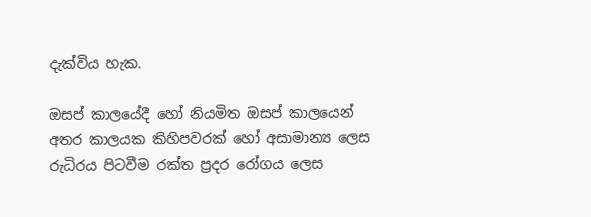දැක්විය හැක.

ඔසප් කාලයේදී හෝ නියමිත ඔසප් කාලයෙන් අතර කාලයක කිහිපවරක් හෝ අසාමාන්‍ය ලෙස රුධිරය පිටවීම රක්ත ප්‍රදර රෝගය ලෙස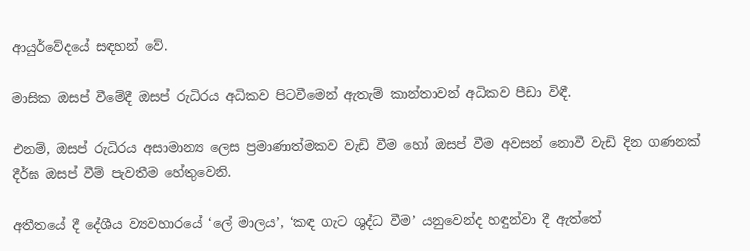ආයුර්වේදයේ සඳහන් වේ.

මාසික ඔසප් වීමේදී ඔසප් රුධිරය අධිකව පිටවීමෙන් ඇතැම් කාන්තාවන් අධිකව පීඩා විඳී.

එනම්, ඔසප් රුධිරය අසාමාන්‍ය ලෙස ප්‍රමාණාත්මකව වැඩි වීම හෝ ඔසප් වීම අවසන් නොවී වැඩි දින ගණනක් දීර්ඝ ඔසප් වීම් පැවතීම හේතුවෙනි.

අතීතයේ දී දේශීය ව්‍යවහාරයේ ‘ලේ මාලය’, ‘කඳ ගැට ශුද්ධ වීම’ යනුවෙන්ද හඳුන්වා දී ඇත්තේ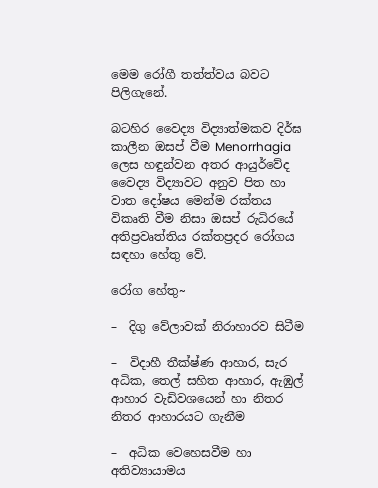මෙම රෝගී තත්ත්වය බවට පිලිගැනේ.

බටහිර වෛද්‍ය විද්‍යාත්මකව දිර්ඝ කාලීන ඔසප් වීම Menorrhagia ලෙස හඳුන්වන අතර ආයුර්වේද වෛද්‍ය විද්‍යාවට අනුව පිත හා වාත දෝෂය මෙන්ම රක්තය විකෘති වීම නිසා ඔසප් රුධිරයේ අතිප්‍රවෘත්තිය රක්තප්‍රදර රෝගය සඳහා හේතු වේ.

රෝග හේතු~

–  දිගු වේලාවක් නිරාහාරව සිටීම

–  විදාහී තීක්ෂ්ණ ආහාර, සැර අධික, තෙල් සහිත ආහාර, ඇඹුල් ආහාර වැඩිවශයෙන් හා නිතර නිතර ආහාරයට ගැනීම

–  අධික වෙහෙසවීම හා අතිව්‍යායාමය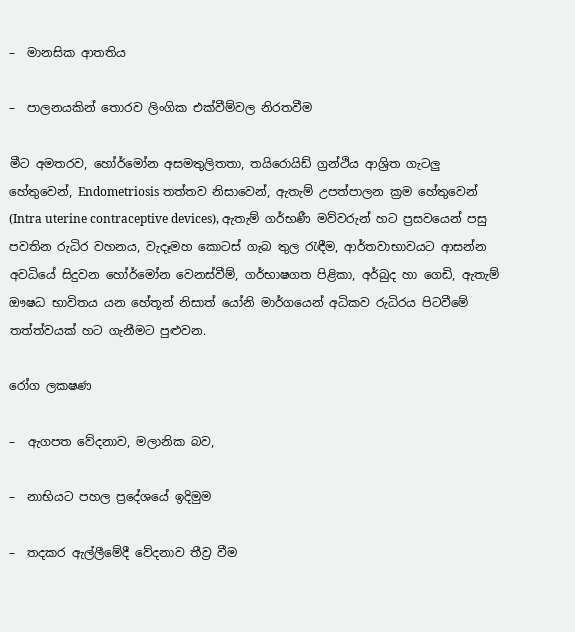–  මානසික ආතතිය

–  පාලනයකින් තොරව ලිංගික එක්වීම්වල නිරතවීම

මීට අමතරව, හෝර්මෝන අසමතුලිතතා, තයිරොයිඩ් ග්‍රන්ථිය ආශ්‍රිත ගැටලු හේතුවෙන්, Endometriosis තත්තව නිසාවෙන්, ඇතැම් උපත්පාලන ක්‍රම හේතුවෙන් (Intra uterine contraceptive devices), ඇතැම් ගර්භණී මව්වරුන් හට ප්‍රසවයෙන් පසු පවතින රුධිර වහනය, වැදෑමහ කොටස් ගැබ තුල රැඳීම, ආර්තවාභාවයට ආසන්න අවධියේ සිදුවන හෝර්මෝන වෙනස්වීම්, ගර්භාෂගත පිළිකා, අර්බුද හා ගෙඩි, ඇතැම් ඖෂධ භාවිතය යන හේතූන් නිසාත් යෝනි මාර්ගයෙන් අධිකව රුධිරය පිටවීමේ තත්ත්වයක් හට ගැනීමට පුළුවන.

රෝග ලකෂණ

–  ඇගපත වේදනාව, මලානික බව,

–  නාභියට පහල ප්‍රදේශයේ ඉදිමුම

–  තදකර ඇල්ලීමේදී වේදනාව තීව්‍ර වීම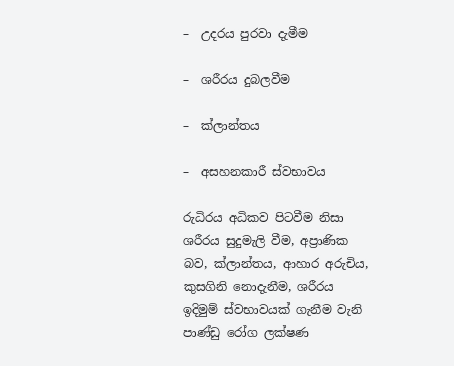–  උදරය පුරවා දැමීම

–  ශරීරය දුබලවීම

–  ක්ලාන්තය

–  අසහනකාරී ස්වභාවය

රුධිරය අධිකව පිටවීම නිසා ශරීරය සුදුමැලි වීම, අප්‍රාණික බව, ක්ලාන්තය, ආහාර අරුචිය, කුසගිනි නොදැනීම, ශරීරය ඉදිමුම් ස්වභාවයක් ගැනීම වැනි පාණ්ඩු රෝග ලක්ෂණ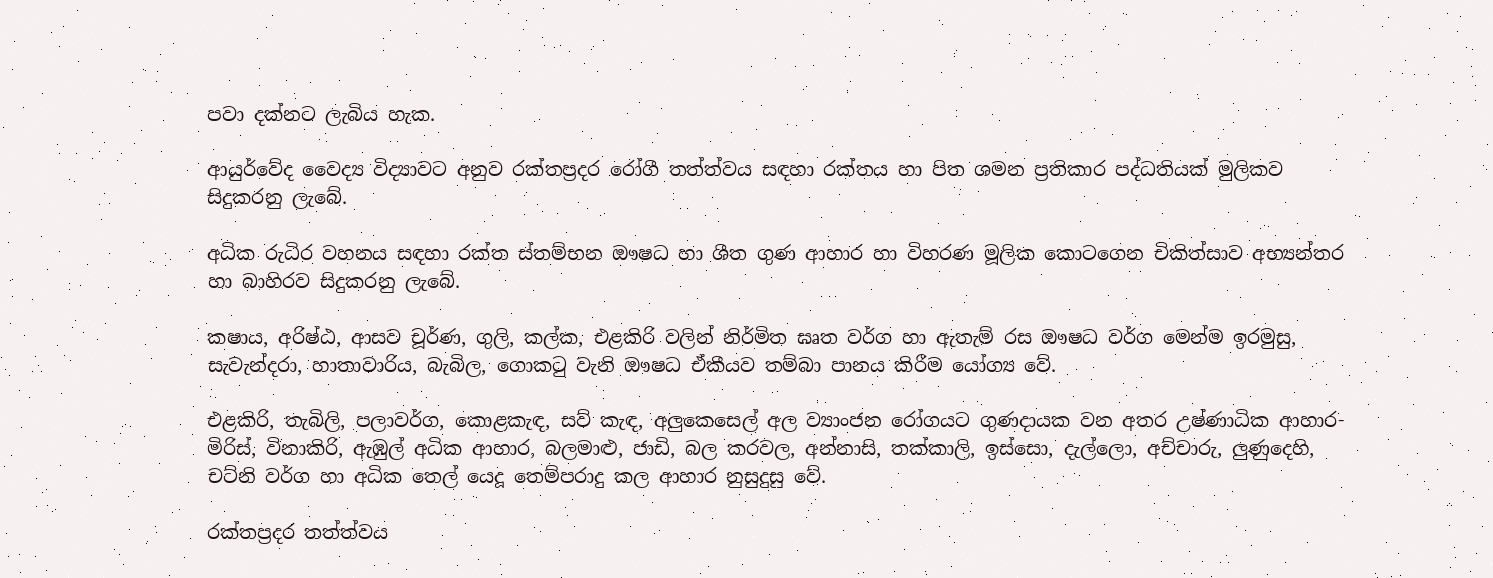පවා දක්නට ලැබිය හැක.

ආයුර්වේද වෛද්‍ය විද්‍යාවට අනුව රක්තප්‍රදර රෝගී තත්ත්වය සඳහා රක්තය හා පිත ශමන ප්‍රතිකාර පද්ධතියක් මුලිකව සිදුකරනු ලැබේ.

අධික රුධිර වහනය සඳහා රක්ත ස්තම්භන ඖෂධ හා ශීත ගුණ ආහාර හා විහරණ මූලික කොටගෙන චිකිත්සාව අභ්‍යන්තර හා බාහිරව සිදුකරනු ලැබේ.

කෂාය, අරිෂ්ඨ, ආසව චූර්ණ, ගුලි, කල්ක, එළකිරි වලින් නිර්මිත ඝෘත වර්ග හා ඇතැම් රස ඖෂධ වර්ග මෙන්ම ඉරමුසු, සැවැන්දරා, හාතාවාරිය, බැබිල, ගොකටු වැනි ඖෂධ ඒකීයව තම්බා පානය කිරීම යෝග්‍ය වේ.

එළකිරි, තැබිලි, පලාවර්ග, කොළකැඳ, සව් කැඳ, අලුකෙසෙල් අල ව්‍යාංජන රෝගයට ගුණදායක වන අතර උෂ්ණාධික ආහාර-මිරිස්, විනාකිරි, ඇඹුල් අධික ආහාර, බලමාළු, ජාඩි, බල කරවල, අන්නාසි, තක්කාලි, ඉස්සො, දැල්ලො, අච්චාරු, ලුණුදෙහි, චට්නි වර්ග හා අධික තෙල් යෙදූ තෙම්පරාදු කල ආහාර නුසුදුසු වේ.

රක්තප්‍රදර තත්ත්වය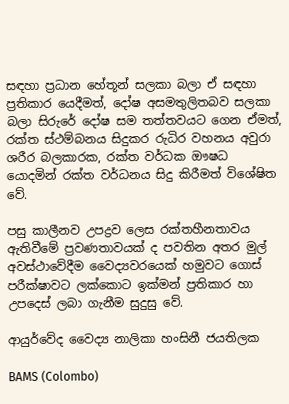සඳහා ප්‍රධාන හේතූන් සලකා බලා ඒ සඳහා ප්‍රතිකාර යෙදීමත්, දෝෂ අසමතුලිතබව සලකා බලා සිරුරේ දෝෂ සම තත්තවයට ගෙන ඒමත්, රක්ත ස්ථම්බනය සිදුකර රුධිර වහනය අවුරා ශරීර බලකාරක, රක්ත වර්ධක ඖෂධ යොදමින් රක්ත වර්ධනය සිදු කිරීමත් විශේෂිත වේ.

පසු කාලීනව උපද්‍රව ලෙස රක්තහීනතාවය ඇතිවීමේ ප්‍රවණතාවයක් ද පවතින අතර මුල් අවස්ථාවේදීම වෛද්‍යවරයෙක් හමුවට ගොස් පරීක්ෂාවට ලක්කොට ඉක්මන් ප්‍රතිකාර හා උපදෙස් ලබා ගැනීම සුදුසු වේ.

ආයුර්වේද වෛද්‍ය නාලිකා හංසිනී ජයතිලක

BAMS (Colombo)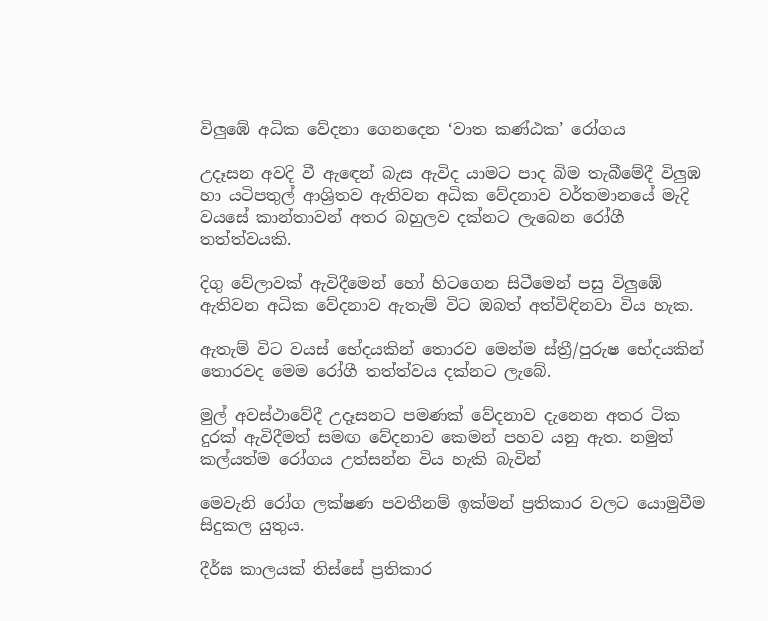විලුඹේ අධික වේදනා ගෙනදෙන ‘වාත කණ්ඨක’ රෝගය

උදෑසන අවදි වී ඇඳෙන් බැස ඇවිද යාමට පාද බිම තැබීමේදී විලුඹ හා යටිපතුල් ආශ්‍රිතව ඇතිවන අධික වේදනාව වර්තමානයේ මැදි වයසේ කාන්තාවන් අතර බහුලව දක්නට ලැබෙන රෝගී තත්ත්වයකි.

දිගු වේලාවක් ඇවිදීමෙන් හෝ හිටගෙන සිටීමෙන් පසු විලුඹේ ඇතිවන අධික වේදනාව ඇතැම් විට ඔබත් අත්විඳිනවා විය හැක.

ඇතැම් විට වයස් භේදයකින් තොරව මෙන්ම ස්ත්‍රී/පුරුෂ භේදයකින් තොරවද මෙම රෝගී තත්ත්වය දක්නට ලැබේ.

මුල් අවස්ථාවේදී උදෑසනට පමණක් වේදනාව දැනෙන අතර ටික දුරක් ඇවිදීමත් සමඟ වේදනාව කෙමන් පහව යනු ඇත. නමුත් කල්යත්ම රෝගය උත්සන්න විය හැකි බැවින්

මෙවැනි රෝග ලක්ෂණ පවතීනම් ඉක්මන් ප්‍රතිකාර වලට යොමුවීම සිදුකල යුතුය.

දීර්ඝ කාලයක් තිස්සේ ප්‍රතිකාර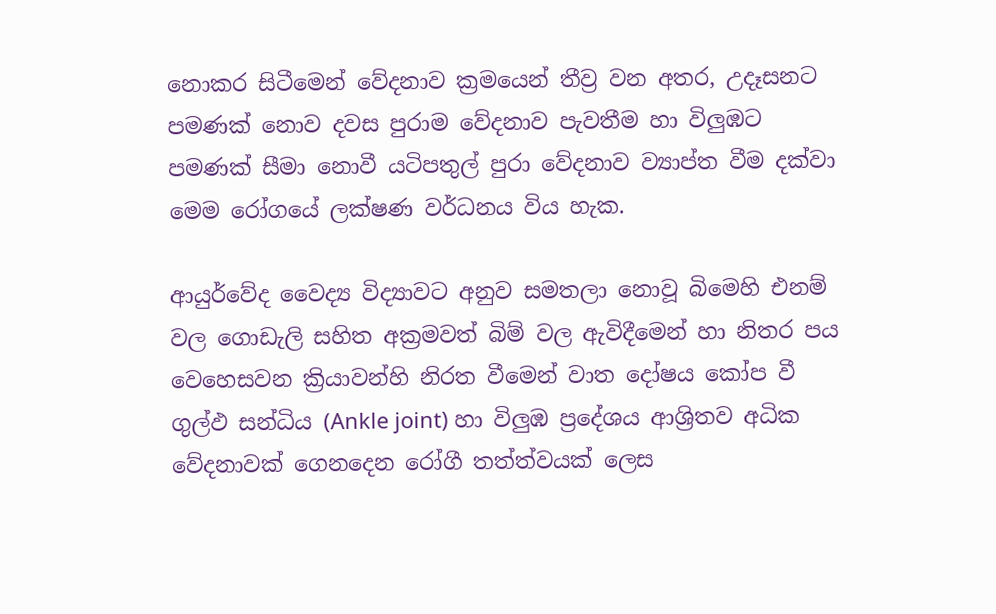නොකර සිටීමෙන් වේදනාව ක්‍රමයෙන් තීව්‍ර වන අතර, උදෑසනට පමණක් නොව දවස පුරාම වේදනාව පැවතීම හා විලුඹට පමණක් සීමා නොවී යටිපතුල් පුරා වේදනාව ව්‍යාප්‍ත වීම දක්වා මෙම රෝගයේ ලක්ෂණ වර්ධනය විය හැක.

ආයුර්වේද වෛද්‍ය විද්‍යාවට අනුව සමතලා නොවූ බිමෙහි එනම් වල ගොඩැලි සහිත අක්‍රමවත් බිම් වල ඇවිදීමෙන් හා නිතර පය වෙහෙසවන ක්‍රියාවන්හි නිරත වීමෙන් වාත දෝෂය කෝප වී ගුල්ඵ සන්ධිය (Ankle joint) හා විලුඹ ප්‍රදේශය ආශ්‍රිතව අධික වේදනාවක් ගෙනදෙන රෝගී තත්ත්වයක් ලෙස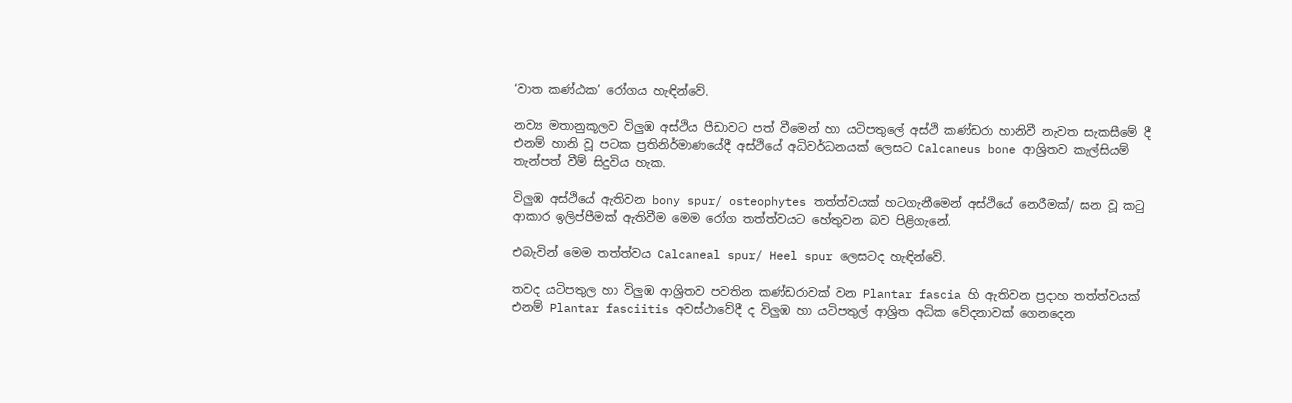‘වාත කණ්ඨක’ රෝගය හැඳින්වේ.

නව්‍ය මතානුකූලව විලුඹ අස්ථිය පීඩාවට පත් වීමෙන් හා යටිපතුලේ අස්ථි කණ්ඩරා හානිවී නැවත සැකසීමේ දී එනම් හානි වූ පටක ප්‍රතිනිර්මාණයේදී අස්ථියේ අධිවර්ධනයක් ලෙසට Calcaneus bone ආශ්‍රිතව කැල්සියම් තැන්පත් වීම් සිදුවිය හැක.

විලුඹ අස්ථියේ ඇතිවන bony spur/ osteophytes තත්ත්වයක් හටගැනීමෙන් අස්ථියේ නෙරීමක්/ ඝන වූ කටු ආකාර ඉලිප්පීමක් ඇතිවීම මෙම රෝග තත්ත්වයට හේතුවන බව පිළිගැනේ.

එබැවින් මෙම තත්ත්වය Calcaneal spur/ Heel spur ලෙසටද හැඳින්වේ.

තවද යටිපතුල හා විලුඹ ආශ්‍රිතව පවතින කණ්ඩරාවක් වන Plantar fascia හි ඇතිවන ප්‍රදාහ තත්ත්වයක් එනම් Plantar fasciitis අවස්ථාවේදී ද විලුඹ හා යටිපතුල් ආශ්‍රිත අධික වේදනාවක් ගෙනදෙන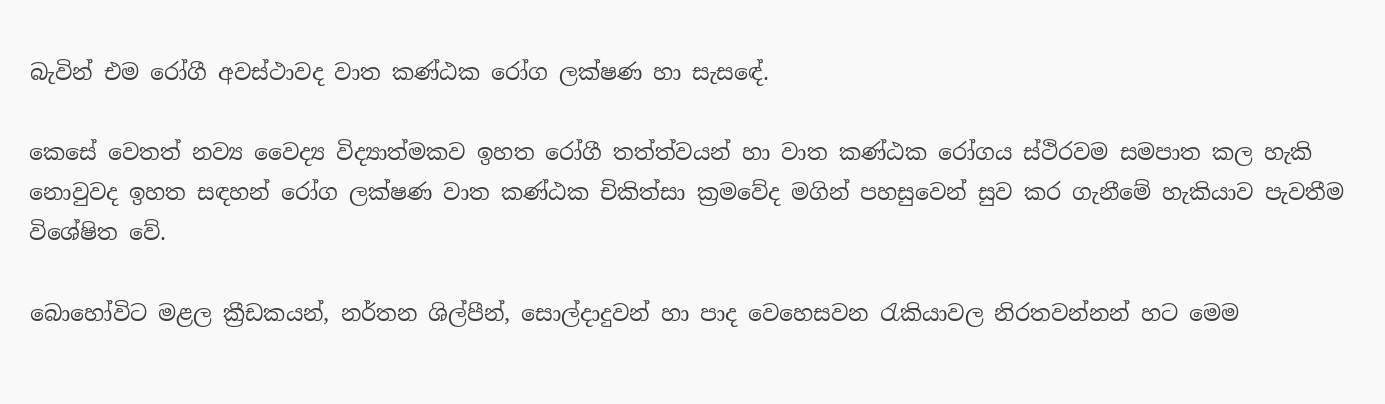බැවින් එම රෝගී අවස්ථාවද වාත කණ්ඨක රෝග ලක්ෂණ හා සැසඳේ.

කෙසේ වෙතත් නව්‍ය වෛද්‍ය විද්‍යාත්මකව ඉහත රෝගී තත්ත්වයන් හා වාත කණ්ඨක රෝගය ස්ථිරවම සමපාත කල හැකි නොවුවද ඉහත සඳහන් රෝග ලක්ෂණ වාත කණ්ඨක චිකිත්සා ක්‍රමවේද මගින් පහසුවෙන් සුව කර ගැනීමේ හැකියාව පැවතීම විශේෂිත වේ.

බොහෝවිට මළල ක්‍රීඩකයන්, නර්තන ශිල්පීන්, සොල්දාදුවන් හා පාද වෙහෙසවන රැකියාවල නිරතවන්නන් හට මෙම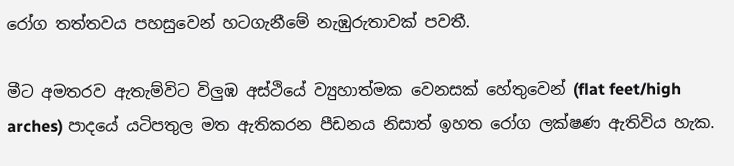රෝග තත්තවය පහසුවෙන් හටගැනීමේ නැඹුරුතාවක් පවතී.

මීට අමතරව ඇතැම්විට විලුඹ අස්ථියේ ව්‍යුහාත්මක වෙනසක් හේතුවෙන් (flat feet/high arches) පාදයේ යටිපතුල මත ඇතිකරන පීඩනය නිසාත් ඉහත රෝග ලක්ෂණ ඇතිවිය හැක.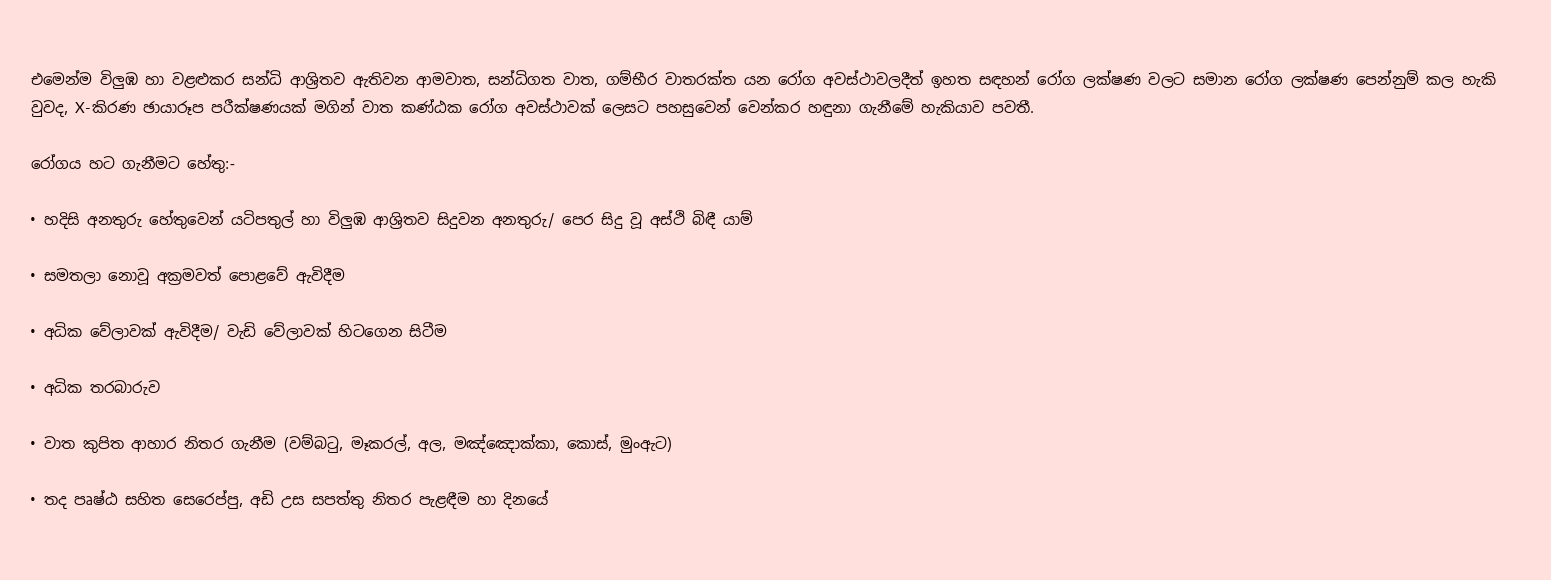එමෙන්ම විලුඹ හා වළළුකර සන්ධි ආශ්‍රිතව ඇතිවන ආමවාත, සන්ධිගත වාත, ගම්භීර වාතරක්ත යන රෝග අවස්ථාවලදීත් ඉහත සඳහන් රෝග ලක්ෂණ වලට සමාන රෝග ලක්ෂණ පෙන්නුම් කල හැකි වුවද, X-කිරණ ඡායාරූප පරීක්ෂණයක් මගින් වාත කණ්ඨක රෝග අවස්ථාවක් ලෙසට පහසුවෙන් වෙන්කර හඳුනා ගැනීමේ හැකියාව පවතී.

රෝගය හට ගැනීමට හේතු:-

• හදිසි අනතුරු හේතුවෙන් යටිපතුල් හා විලුඹ ආශ්‍රිතව සිදුවන අනතුරු/ පෙර සිදු වූ අස්ථි බිඳී යාම්

• සමතලා නොවූ අක්‍රමවත් පොළවේ ඇවිදීම

• අධික වේලාවක් ඇවිදීම/ වැඩි වේලාවක් හිටගෙන සිටීම

• අධික තරබාරුව

• වාත කුපිත ආහාර නිතර ගැනීම (වම්බටු, මෑකරල්, අල, මඤ්ඤොක්කා, කොස්, මුංඇට)

• තද පෘෂ්ඨ සහිත සෙරෙප්පු, අඩි උස සපත්තු නිතර පැළඳීම හා දිනයේ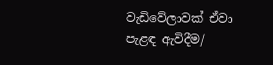වැඩිවේලාවක් ඒවා පැළඳ ඇවිදීම/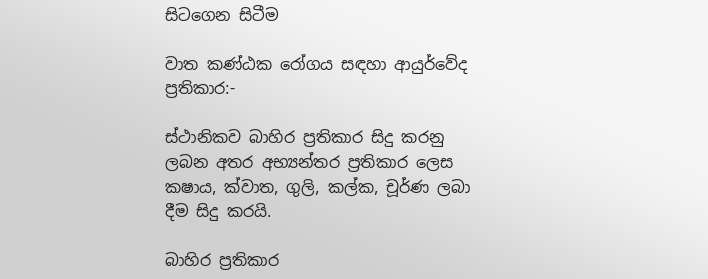සිටගෙන සිටීම

වාත කණ්ඨක රෝගය සඳහා ආයුර්වේද ප්‍රතිකාර:-

ස්ථානිකව බාහිර ප්‍රතිකාර සිදු කරනු ලබන අතර අභ්‍යන්තර ප්‍රතිකාර ලෙස කෂාය, ක්වාත, ගුලි, කල්ක, චූර්ණ ලබා දීම සිදු කරයි.

බාහිර ප්‍රතිකාර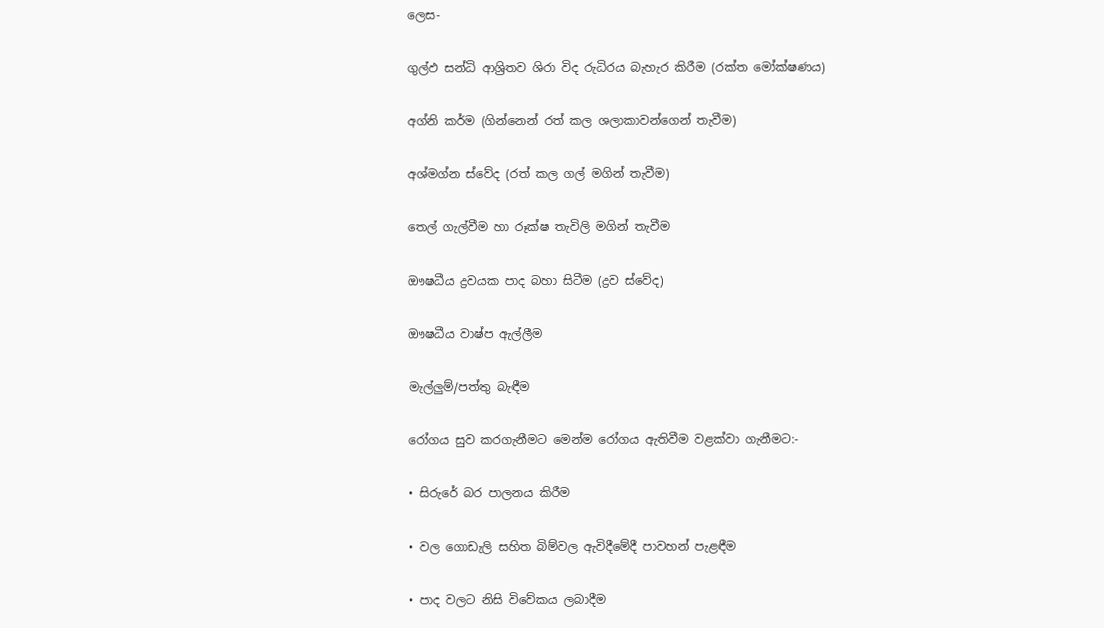ලෙස-

ගුල්ඵ සන්ධි ආශ්‍රිතව ශිරා විද රුධිරය බැහැර කිරීම (රක්ත මෝක්ෂණය)

අග්නි කර්ම (ගින්නෙන් රත් කල ශලාකාවන්ගෙන් තැවීම)

අශ්මග්න ස්වේද (රත් කල ගල් මගින් තැවීම)

තෙල් ගැල්වීම හා රූක්ෂ තැවිලි මගින් තැවීම

ඖෂධීය ද්‍රවයක පාද බහා සිටීම (ද්‍රව ස්වේද)

ඖෂධීය වාෂ්ප ඇල්ලීම

මැල්ලුම්/පත්තු බැඳීම

රෝගය සුව කරගැනීමට මෙන්ම රෝගය ඇතිවීම වළක්වා ගැනීමට:-

• සිරුරේ බර පාලනය කිරීම

• වල ගොඩැලි සහිත බිම්වල ඇවිදීමේදී පාවහන් පැළඳීම

• පාද වලට නිසි විවේකය ලබාදීම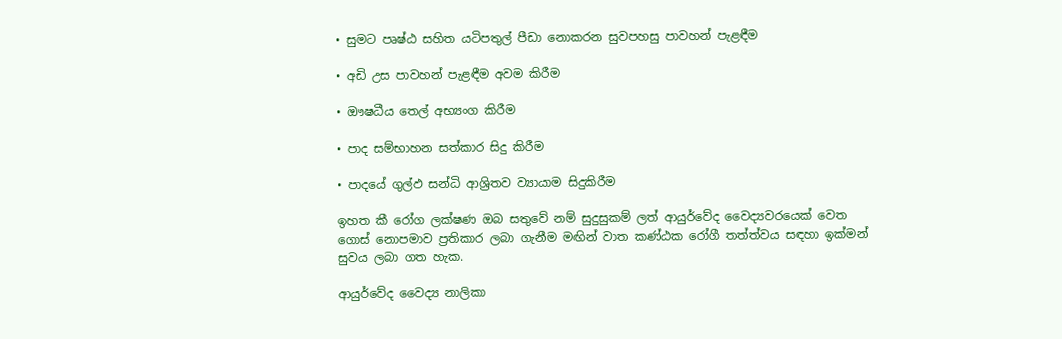• සුමට පෘෂ්ඨ සහිත යටිපතුල් පීඩා නොකරන සුවපහසු පාවහන් පැළඳීම

• අඩි උස පාවහන් පැළඳීම අවම කිරීම

• ඖෂධීය තෙල් අභ්‍යංග කිරීම

• පාද සම්භාහන සත්කාර සිදු කිරීම

• පාදයේ ගුල්ඵ සන්ධි ආශ්‍රිතව ව්‍යායාම සිදුකිරීම

ඉහත කී රෝග ලක්ෂණ ඔබ සතුවේ නම් සුදුසුකම් ලත් ආයුර්වේද වෛද්‍යවරයෙක් වෙත ගොස් නොපමාව ප්‍රතිකාර ලබා ගැනීම මඟින් වාත කණ්ඨක රෝගී තත්ත්වය සඳහා ඉක්මන් සුවය ලබා ගත හැක.

ආයුර්වේද වෛද්‍ය නාලිකා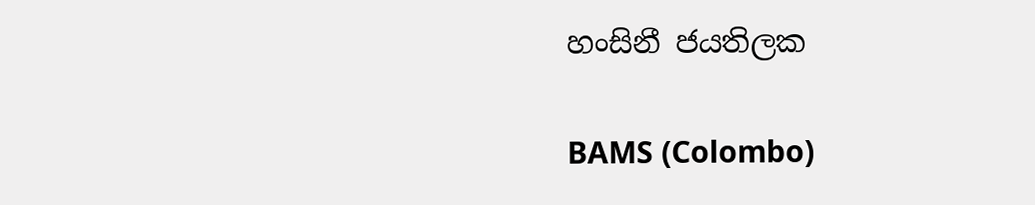හංසිනී ජයතිලක

BAMS (Colombo)